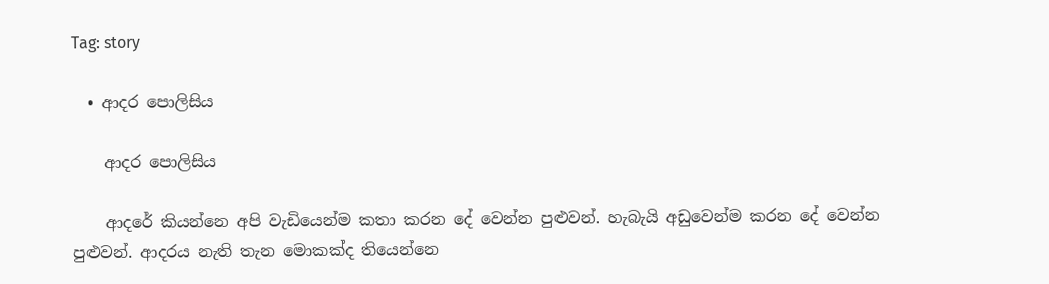Tag: story

  • ආදර පොලිසිය

    ආදර පොලිසිය

    ආදරේ කියන්නෙ අපි වැඩියෙන්ම කතා කරන දේ වෙන්න පුළුවන්. හැබැයි අඩුවෙන්ම කරන දේ වෙන්න පුළුවන්. ආදරය නැති තැන මොකක්ද තියෙන්නෙ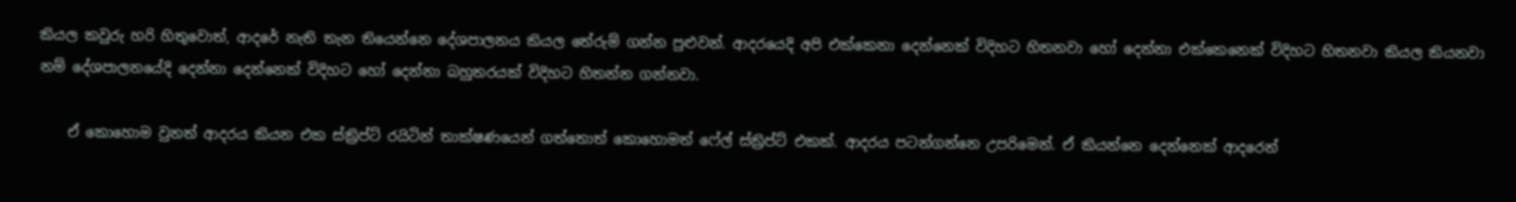කියල කවුරු හරි හිතුවොත්, ආදරේ නැති තැන තියෙන්නෙ දේශපාලනය කියල තේරුම් ගන්න පුළුවන්. ආදරයෙදි අපි එක්කෙනා දෙන්නෙක් විදිහට හිතනවා හෝ දෙන්නා එක්කෙනෙක් විදිහට හිතනවා කියල කියනවා නම් දේශපාලනයේදි දෙන්නා දෙන්නෙක් විදිහට හෝ දෙන්නා බහුතරයක් විදිහට හිතන්න ගන්නවා.

    ඒ කොහොම වුනත් ආදරය කියන එක ස්ක්‍රිප්ට් රයිටින් තාක්ෂණයෙන් ගත්තොත් කොහොමත් ෆේල් ස්ක්‍රිප්ට් එකක්. ආදරය පටන්ගන්නෙ උපරිමෙන්. ඒ කියන්නෙ දෙන්නෙක් ආදරෙන්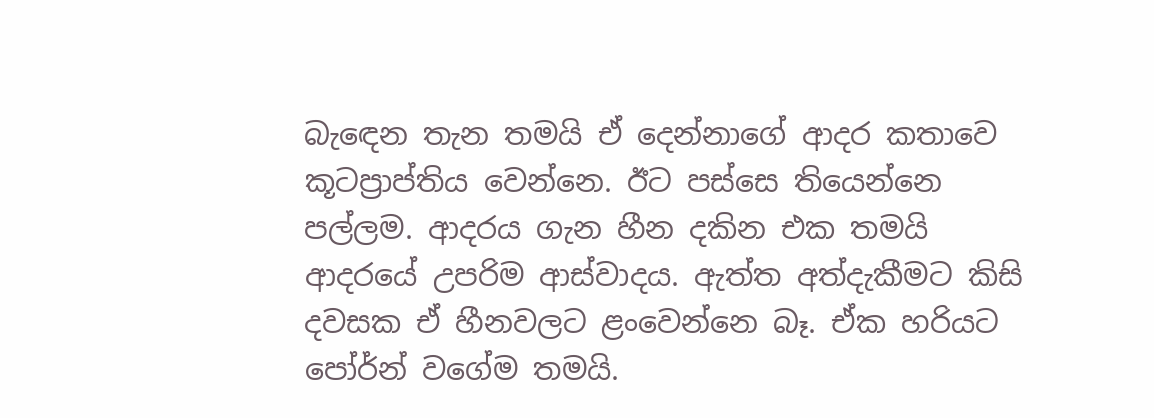බැඳෙන තැන තමයි ඒ දෙන්නාගේ ආදර කතාවෙ කූටප්‍රාප්තිය වෙන්නෙ. ඊට පස්සෙ තියෙන්නෙ පල්ලම. ආදරය ගැන හීන දකින එක තමයි ආදරයේ උපරිම ආස්වාදය. ඇත්ත අත්දැකීමට කිසි දවසක ඒ හීනවලට ළංවෙන්නෙ බෑ. ඒක හරියට පෝර්න් වගේම තමයි.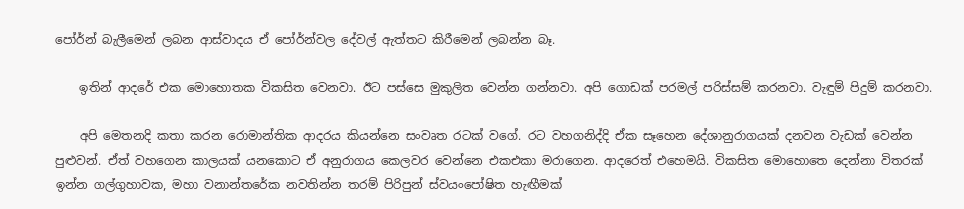පෝර්න් බැලීමෙන් ලබන ආස්වාදය ඒ පෝර්න්වල දේවල් ඇත්තට කිරීමෙන් ලබන්න බෑ.

    ඉතින් ආදරේ එක මොහොතක විකසිත වෙනවා. ඊට පස්සෙ මුකුලිත වෙන්න ගන්නවා. අපි ගොඩක් පරමල් පරිස්සම් කරනවා. වැඳුම් පිදුම් කරනවා.

    අපි මෙතනදි කතා කරන රොමාන්තික ආදරය කියන්නෙ සංවෘත රටක් වගේ. රට වහගනිද්දි ඒක සෑහෙන දේශානුරාගයක් දනවන වැඩක් වෙන්න පුළුවන්. ඒත් වහගෙන කාලයක් යනකොට ඒ අනුරාගය කෙලවර වෙන්නෙ එකඑකා මරාගෙන. ආදරෙත් එහෙමයි. විකසිත මොහොතෙ දෙන්නා විතරක් ඉන්න ගල්ගුහාවක, මහා වනාන්තරේක නවතින්න තරම් පිරිපුන් ස්වයංපෝෂිත හැඟීමක්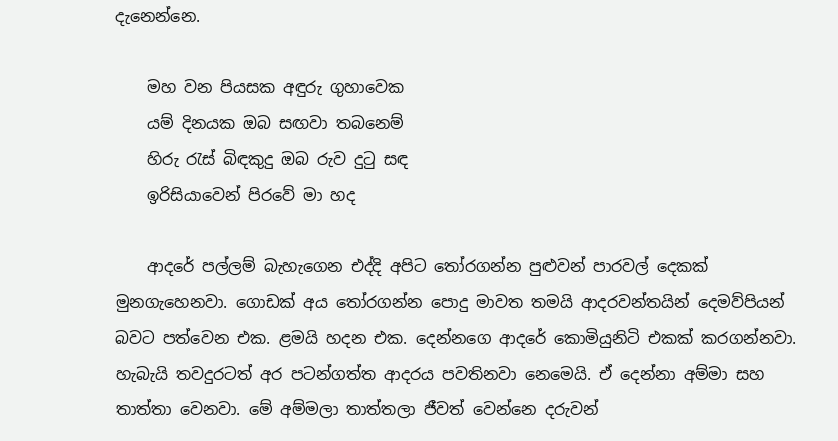දැනෙන්නෙ.

    මහ වන පියසක අඳුරු ගුහාවෙක
    යම් දිනයක ඔබ සඟවා තබනෙම්
    හිරු රැස් බිඳකුදු ඔබ රුව දුටු සඳ
    ඉරිසියාවෙන් පිරවේ මා හද

    ආදරේ පල්ලම් බැහැගෙන එද්දි අපිට තෝරගන්න පුළුවන් පාරවල් දෙකක් මුනගැහෙනවා. ගොඩක් අය තෝරගන්න පොදු මාවත තමයි ආදරවන්තයින් දෙමව්පියන් බවට පත්වෙන එක. ළමයි හදන එක. දෙන්නගෙ ආදරේ කොමියුනිටි එකක් කරගන්නවා. හැබැයි තවදුරටත් අර පටන්ගත්ත ආදරය පවතිනවා නෙමෙයි. ඒ දෙන්නා අම්මා සහ තාත්තා වෙනවා. මේ අම්මලා තාත්තලා ජීවත් වෙන්නෙ දරුවන්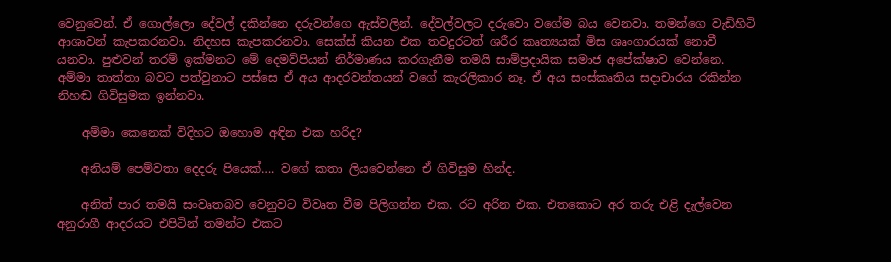වෙනුවෙන්. ඒ ගොල්ලො දේවල් දකින්නෙ දරුවන්ගෙ ඇස්වලින්. දේවල්වලට දරුවො වගේම බය වෙනවා. තමන්ගෙ වැඩිහිටි ආශාවන් කැපකරනවා. නිදහස කැපකරනවා. සෙක්ස් කියන එක තවදුරටත් ශරීර කෘත්‍යයක් මිස ශෘංගාරයක් නොවී යනවා. පුළුවන් තරම් ඉක්මනට මේ දෙමව්පියන් නිර්මාණය කරගැනීම තමයි සාම්ප්‍රදායික සමාජ අපේක්ෂාව වෙන්නෙ. අම්මා තාත්තා බවට පත්වුනාට පස්සෙ ඒ අය ආදරවන්තයන් වගේ කැරලිකාර නෑ. ඒ අය සංස්කෘතිය සදාචාරය රකින්න නිහඬ ගිවිසුමක ඉන්නවා.

    අම්මා කෙනෙක් විදිහට ඔහොම අඳින එක හරිද?

    අනියම් පෙම්වතා දෙදරු පියෙක්…. වගේ කතා ලියවෙන්නෙ ඒ ගිවිසුම හින්ද.

    අනිත් පාර තමයි සංවෘතබව වෙනුවට විවෘත වීම පිලිගන්න එක. රට අරින එක. එතකොට අර තරු එළි දැල්වෙන අනුරාගී ආදරයට එපිටින් තමන්ට එකට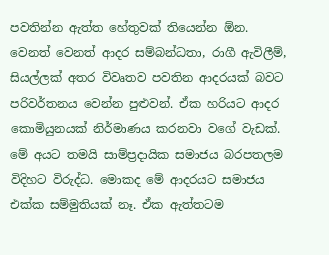පවතින්න ඇත්ත හේතුවක් තියෙන්න ඕන. වෙනත් වෙනත් ආදර සම්බන්ධතා, රාගී ඇවිලීම්, සියල්ලක් අතර විවෘතව පවතින ආදරයක් බවට පරිවර්තනය වෙන්න පුළුවන්. ඒක හරියට ආදර කොමියුනයක් නිර්මාණය කරනවා වගේ වැඩක්. මේ අයට තමයි සාම්ප්‍රදායික සමාජය බරපතලම විදිහට විරුද්ධ. මොකද මේ ආදරයට සමාජය එක්ක සම්මුතියක් නෑ. ඒක ඇත්තටම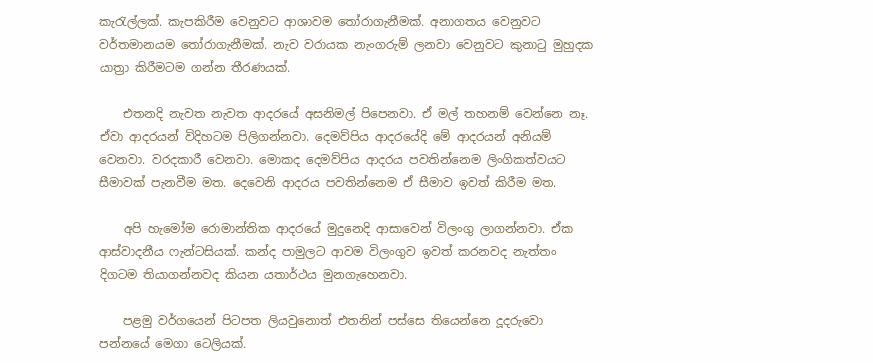කැරැල්ලක්. කැපකිරීම වෙනුවට ආශාවම තෝරාගැනීමක්. අනාගතය වෙනුවට වර්තමානයම තෝරාගැනීමක්. නැව වරායක නැංගරුම් ලනවා වෙනුවට කුනාටු මුහුදක යාත්‍රා කිරීමටම ගන්න තීරණයක්.

    එතනදි නැවත නැවත ආදරයේ අසනිමල් පිපෙනවා. ඒ මල් තහනම් වෙන්නෙ නෑ. ඒවා ආදරයන් විදිහටම පිලිගන්නවා. දෙමව්පිය ආදරයේදි මේ ආදරයන් අනියම් වෙනවා. වරදකාරී වෙනවා. මොකද දෙමව්පිය ආදරය පවතින්නෙම ලිංගිකත්වයට සීමාවක් පැනවීම මත. දෙවෙනි ආදරය පවතින්නෙම ඒ සීමාව ඉවත් කිරීම මත.

    අපි හැමෝම රොමාන්තික ආදරයේ මුදුනෙදි ආසාවෙන් විලංගු ලාගන්නවා. ඒක ආස්වාදනීය ෆැන්ටසියක්. කන්ද පාමුලට ආවම විලංගුව ඉවත් කරනවද නැත්තං දිගටම තියාගන්නවද කියන යතාර්ථය මුනගැහෙනවා.

    පළමු වර්ගයෙන් පිටපත ලියවුනොත් එතනින් පස්සෙ තියෙන්නෙ දූදරුවො පන්නයේ මෙගා ටෙලියක්.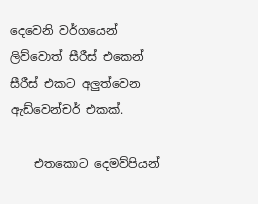දෙවෙනි වර්ගයෙන් ලිව්වොත් සීරීස් එකෙන් සීරීස් එකට අලුත්වෙන ඇඩ්වෙන්චර් එකක්.

    එතකොට දෙමව්පියන්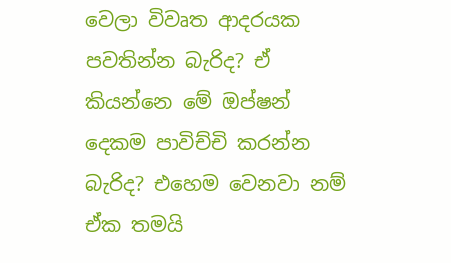වෙලා විවෘත ආදරයක පවතින්න බැරිද? ඒ කියන්නෙ මේ ඔප්ෂන් දෙකම පාවිච්චි කරන්න බැරිද? එහෙම වෙනවා නම් ඒක තමයි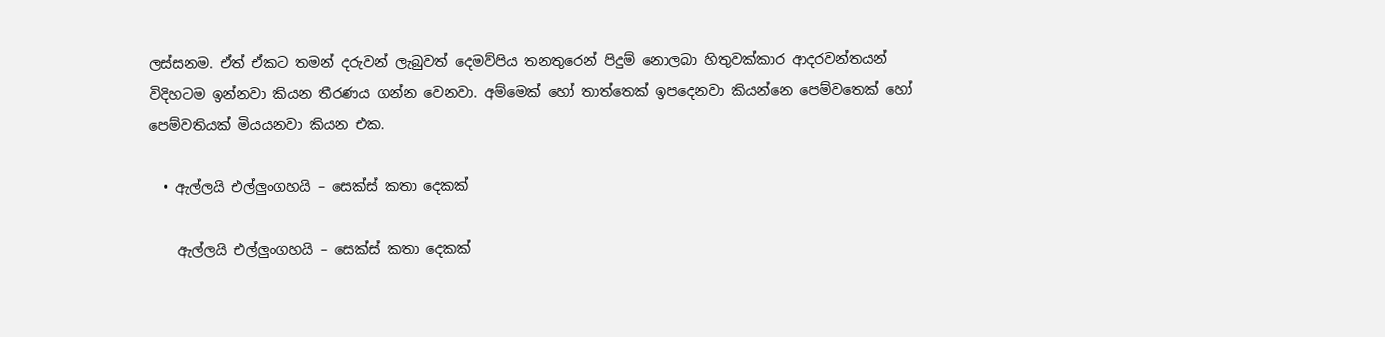ලස්සනම. ඒත් ඒකට තමන් දරුවන් ලැබුවත් දෙමව්පිය තනතුරෙන් පිදුම් නොලබා හිතුවක්කාර ආදරවන්තයන් විදිහටම ඉන්නවා කියන තීරණය ගන්න වෙනවා. අම්මෙක් හෝ තාත්තෙක් ඉපදෙනවා කියන්නෙ පෙම්වතෙක් හෝ පෙම්වතියක් මියයනවා කියන එක.

  • ඇල්ලයි එල්ලුංගහයි – සෙක්ස් කතා දෙකක්

    ඇල්ලයි එල්ලුංගහයි – සෙක්ස් කතා දෙකක්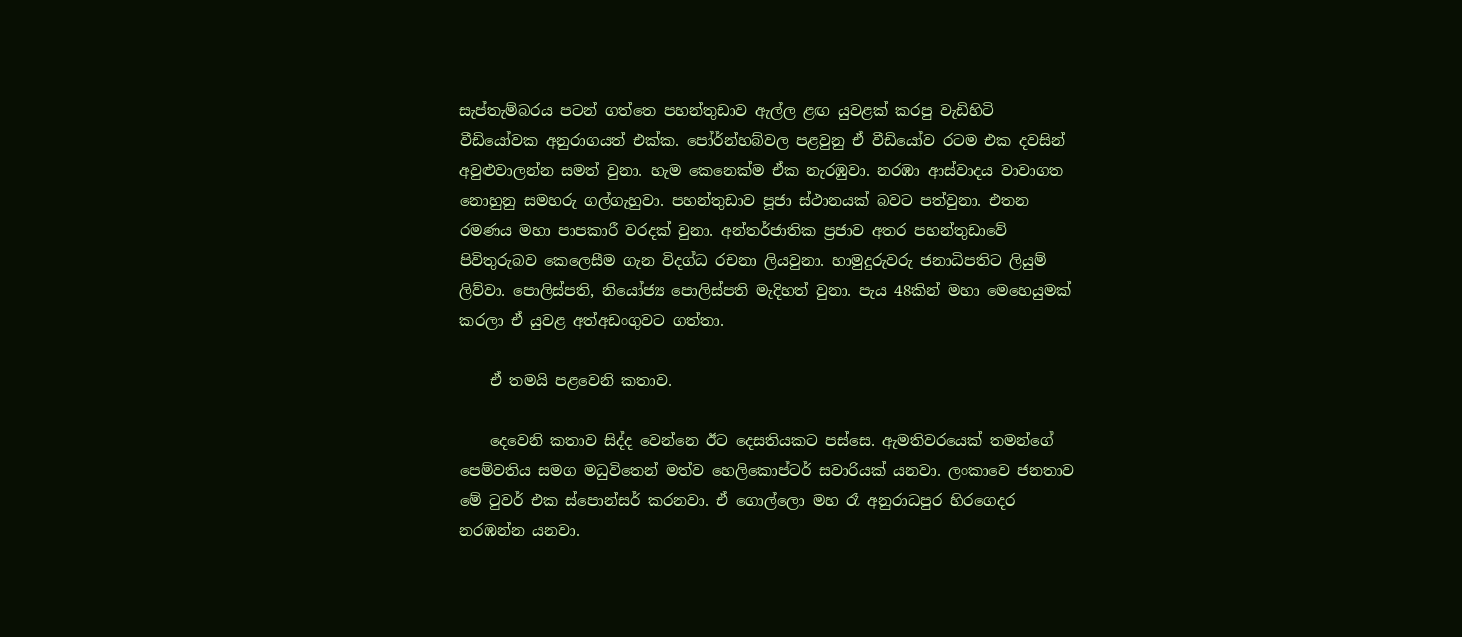සැප්තැම්බරය පටන් ගත්තෙ පහන්තුඩාව ඇල්ල ළඟ යුවළක් කරපු වැඩිහිටි වීඩියෝවක අනුරාගයත් එක්ක. පෝර්න්හබ්වල පළවුනු ඒ වීඩියෝව රටම එක දවසින් අවුළුවාලන්න සමත් වුනා. හැම කෙනෙක්ම ඒක නැරඹුවා. නරඹා ආස්වාදය වාවාගත නොහුනු සමහරු ගල්ගැහුවා. පහන්තුඩාව පූජා ස්ථානයක් බවට පත්වුනා. එතන රමණය මහා පාපකාරී වරදක් වුනා. අන්තර්ජාතික ප්‍රජාව අතර පහන්තුඩාවේ පිවිතුරුබව කෙලෙසීම ගැන විදග්ධ රචනා ලියවුනා. හාමුදුරුවරු ජනාධිපතිට ලියුම් ලිව්වා. පොලිස්පති, නියෝජ්‍ය පොලිස්පති මැදිහත් වුනා. පැය 48කින් මහා මෙහෙයුමක් කරලා ඒ යුවළ අත්අඩංගුවට ගත්තා.

    ඒ තමයි පළවෙනි කතාව.

    දෙවෙනි කතාව සිද්ද වෙන්නෙ ඊට දෙසතියකට පස්සෙ. ඇමතිවරයෙක් තමන්ගේ පෙම්වතිය සමග මධුවිතෙන් මත්ව හෙලිකොප්ටර් සවාරියක් යනවා. ලංකාවෙ ජනතාව මේ ටුවර් එක ස්පොන්සර් කරනවා. ඒ ගොල්ලො මහ රෑ අනුරාධපුර හිරගෙදර නරඹන්න යනවා.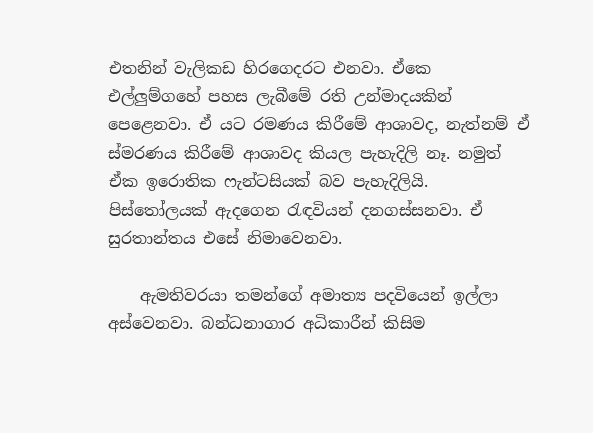එතනින් වැලිකඩ හිරගෙදරට එනවා. ඒකෙ එල්ලුම්ගහේ පහස ලැබීමේ රති උන්මාදයකින් පෙළෙනවා. ඒ යට රමණය කිරීමේ ආශාවද, නැත්නම් ඒ ස්මරණය කිරීමේ ආශාවද කියල පැහැදිලි නෑ. නමුත් ඒක ඉරොතික ෆැන්‍ටසියක් බව පැහැදිලියි. පිස්තෝලයක් ඇදගෙන රැඳවියන් දනගස්සනවා. ඒ සුරතාන්තය එසේ නිමාවෙනවා.

    ඇමතිවරයා තමන්ගේ අමාත්‍ය පදවියෙන් ඉල්ලා අස්වෙනවා. බන්ධනාගාර අධිකාරීන් කිසිම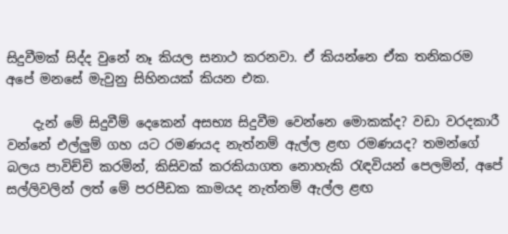සිදුවීමක් සිද්ද වුනේ නෑ කියල සනාථ කරනවා. ඒ කියන්නෙ ඒක තනිකරම අපේ මනසේ මැවුනු සිහිනයක් කියන එක.

    දැන් මේ සිදුවීම් දෙකෙන් අසභ්‍ය සිදුවීම වෙන්නෙ මොකක්ද? වඩා වරදකාරී වන්නේ එල්ලුම් ගහ යට රමණයද නැත්නම් ඇල්ල ළඟ රමණයද? තමන්ගේ බලය පාවිච්චි කරමින්, කිසිවක් කරකියාගත නොහැකි රැඳවියන් පෙලමින්, අපේ සල්ලිවලින් ලත් මේ පරපීඩක කාමයද නැත්නම් ඇල්ල ළඟ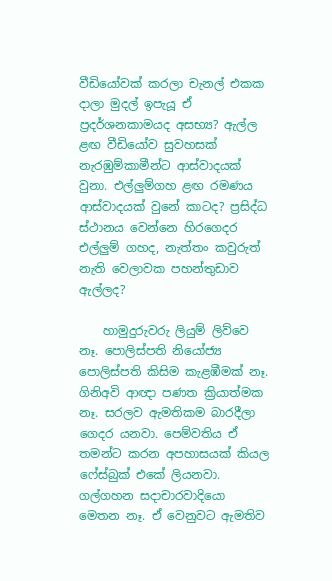වීඩියෝවක් කරලා චැනල් එකක දාලා මුදල් ඉපැයූ ඒ ප්‍රදර්ශනකාමයද අසභ්‍ය? ඇල්ල ළඟ වීඩියෝව සුවහසක් නැරඹුම්කාමීන්ට ආස්වාදයක් වුනා. එල්ලුම්ගහ ළඟ රමණය ආස්වාදයක් වුනේ කාටද? ප්‍රසිද්ධ ස්ථානය වෙන්නෙ හිරගෙදර එල්ලුම් ගහද, නැත්තං කවුරුත් නැති වෙලාවක පහන්තුඩාව ඇල්ලද?

    හාමුදුරුවරු ලියුම් ලිව්වෙ නෑ. පොලිස්පති නියෝජ්‍ය පොලිස්පති කිසිම කැළඹීමක් නෑ. ගිනිඅවි ආඥා පණත ක්‍රියාත්මක නෑ. සරලව ඇමතිකම බාරදීලා ගෙදර යනවා. පෙම්වතිය ඒ තමන්ට කරන අපහාසයක් කියල ෆේස්බුක් එකේ ලියනවා. ගල්ගහන සදාචාරවාදියො මෙතන නෑ. ඒ වෙනුවට ඇමතිව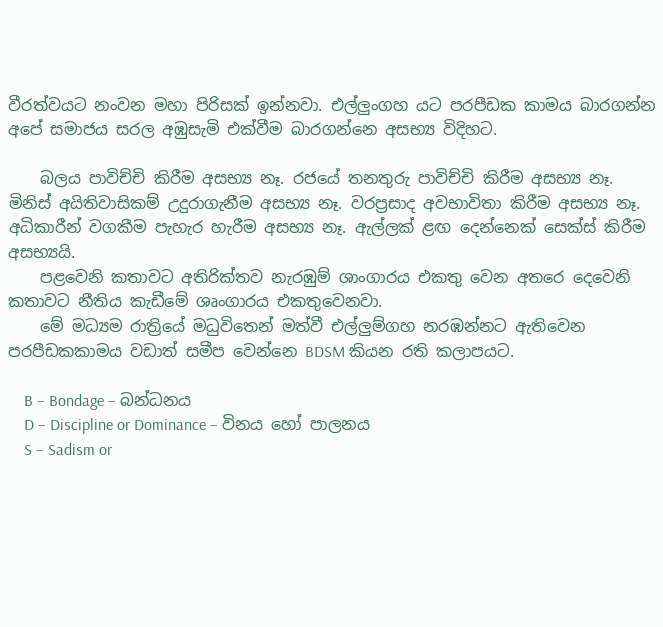වීරත්වය‍ට නංවන මහා පිරිසක් ඉන්නවා. එල්ලුංගහ යට පරපීඩක කාමය බාරගන්න අපේ සමාජය සරල අඹුසැමි එක්වීම බාරගන්නෙ අසභ්‍ය විදිහට.

    බලය පාවිච්චි කිරීම අසභ්‍ය නෑ. රජයේ තනතුරු පාවිච්චි කිරීම අසභ්‍ය නෑ. මිනිස් අයිතිවාසිකම් උදුරාගැනීම අසභ්‍ය නෑ. වරප්‍රසාද අවභාවිතා කිරීම අසභ්‍ය නෑ. අධිකාරීන් වගකීම පැහැර හැරීම අසභ්‍ය නෑ. ඇල්ලක් ළඟ දෙන්නෙක් සෙක්ස් කිරීම අසභ්‍යයි.
    පළවෙනි කතාවට අතිරික්තව නැරඹුම් ශාංගාරය එකතු වෙන අතරෙ දෙවෙනි කතාවට නීතිය කැඩීමේ ශෘංගාරය එකතුවෙනවා.
    මේ මධ්‍යම රාත්‍රියේ මධුවිතෙන් මත්වී එල්ලුම්ගහ නරඹන්නට ඇතිවෙන පරපීඩකකාමය වඩාත් සමීප වෙන්නෙ BDSM කියන රති කලාපයට.

    B – Bondage – බන්ධනය
    D – Discipline or Dominance – විනය හෝ පාලනය
    S – Sadism or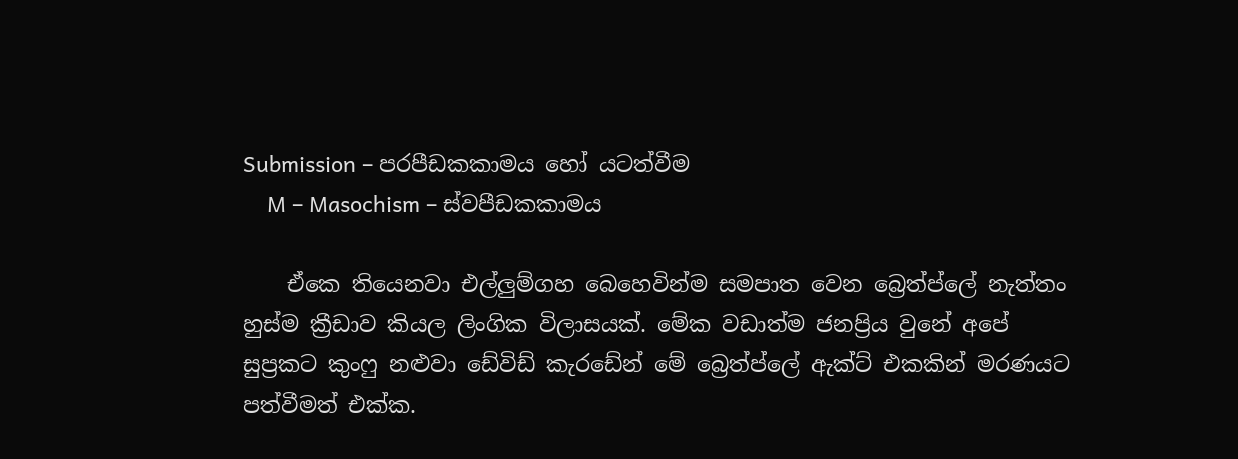Submission – පරපීඩකකාමය හෝ යටත්වීම
    M – Masochism – ස්වපීඩකකාමය

    ඒකෙ තියෙනවා එල්ලුම්ගහ බෙහෙවින්ම සමපාත වෙන බ්‍රෙත්ප්ලේ නැත්තං හුස්ම ක්‍රීඩාව කියල ලිංගික විලාසයක්. මේක වඩාත්ම ජනප්‍රිය වුනේ අපේ සුප්‍රකට කුංෆු නළුවා ඩේවිඩ් කැරඩේන් මේ බ්‍රෙත්ප්ලේ ඇක්ට් එකකින් මරණයට පත්වීමත් එක්ක.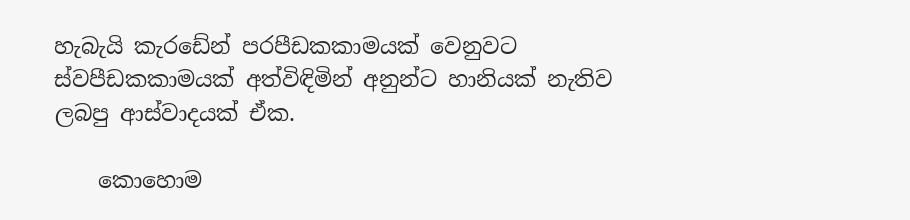හැබැයි කැරඩේන් පරපීඩකකාමයක් වෙනුවට ස්වපීඩකකාමයක් අත්විඳිමින් අනුන්ට හානියක් නැතිව ලබපු ආස්වාදයක් ඒක.

    කොහොම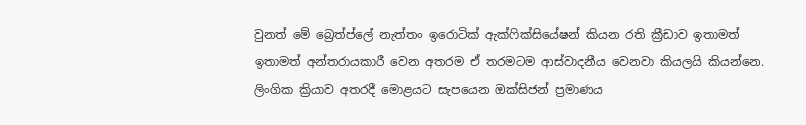වුනත් මේ බ්‍රෙත්ප්ලේ නැත්තං ඉරොටික් ඇක්ෆික්සියේෂන් කියන රති ක්‍රීඩාව ඉතාමත් ඉතාමත් අන්තරායකාරී වෙන අතරම ඒ තරමටම ආස්වාදනීය වෙනවා කියලයි කියන්නෙ. ලිංගික ක්‍රියාව අතරදී මොළයට සැපයෙන ඔක්සිජන් ප්‍රමාණය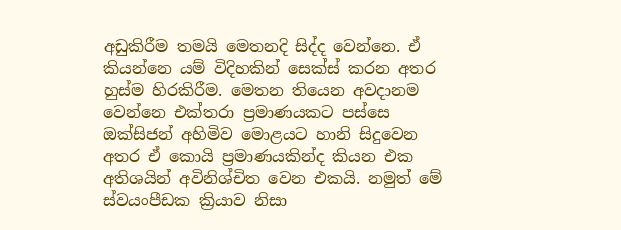අඩුකිරීම තමයි මෙතනදි සිද්ද වෙන්නෙ. ඒ කියන්නෙ යම් විදිහකින් සෙක්ස් කරන අතර හුස්ම හිරකිරීම. මෙතන තියෙන අවදානම වෙන්නෙ එක්තරා ප්‍රමාණයකට පස්සෙ ඔක්සිජන් අහිමිව මොළයට හානි සිදුවෙන අතර ඒ කොයි ප්‍රමාණයකින්ද කියන එක අතිශයින් අවිනිශ්චිත වෙන එකයි. නමුත් මේ ස්වයංපීඩක ක්‍රියාව නිසා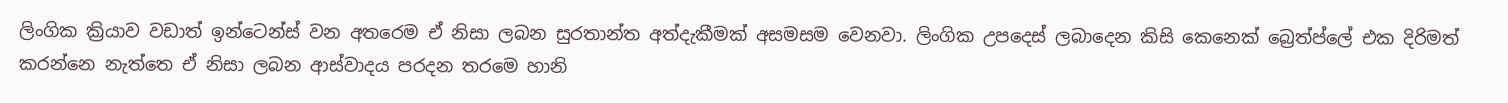ලිංගික ක්‍රියාව වඩාත් ඉන්ටෙන්ස් වන අතරෙම ඒ නිසා ලබන සුරතාන්ත අත්දැකීමක් අසමසම වෙනවා. ලිංගික උපදෙස් ලබාදෙන කිසි කෙනෙක් බ්‍රෙත්ප්ලේ එක දිරිමත් කරන්නෙ නැත්තෙ ඒ නිසා ලබන ආස්වාදය පරදන තරමෙ හානි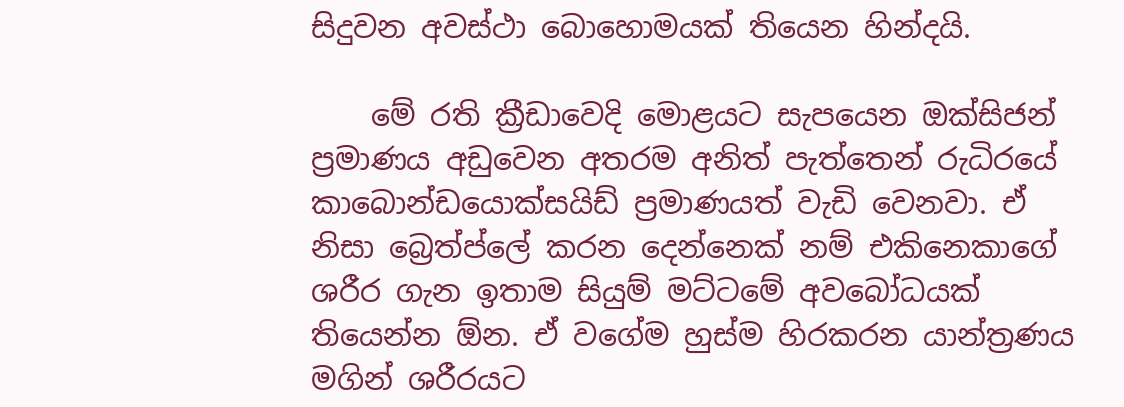සිදුවන අවස්ථා බොහොමයක් තියෙන හින්දයි.

    මේ රති ක්‍රීඩාවෙදි මොළයට සැපයෙන ඔක්සිජන් ප්‍රමාණය අඩුවෙන අතරම අනිත් පැත්තෙන් රුධිරයේ කාබොන්ඩයොක්සයිඩ් ප්‍රමාණයත් වැඩි වෙනවා. ඒ නිසා බ්‍රෙත්ප්ලේ කරන දෙන්නෙක් නම් එකිනෙකාගේ ශරීර ගැන ඉතාම සියුම් මට්ටමේ අවබෝධයක් තියෙන්න ඕන. ඒ වගේම හුස්ම හිරකරන යාන්ත්‍රණය මගින් ශරීරයට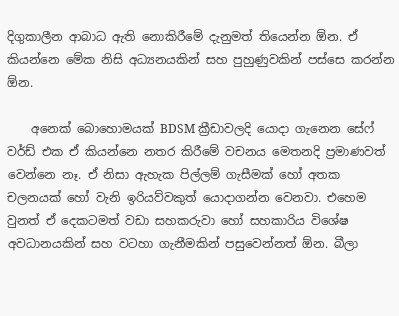දිගුකාලීන ආබාධ ඇති නොකිරීමේ දැනුමත් තියෙන්න ඕන. ඒ කියන්නෙ මේක නිසි අධ්‍යනයකින් සහ පුහුණුවකින් පස්සෙ කරන්න ඕන.

    අනෙක් බොහොමයක් BDSM ක්‍රීඩාවලදි යොදා ගැනෙන සේෆ් වර්ඩ් එක ඒ කියන්නෙ නතර කිරීමේ වචනය මෙතනදි ප්‍රමාණවත් වෙන්නෙ නෑ. ඒ නිසා ඇහැක පිල්ලම් ගැසීමක් හෝ අතක චලනයක් හෝ වැනි ඉරියව්වකුත් යොදාගන්න වෙනවා. එහෙම වුනත් ඒ දෙකටමත් වඩා සහකරුවා හෝ සහකාරිය විශේෂ අවධානයකින් සහ වටහා ගැනීමකින් පසුවෙන්නත් ඕන. බීලා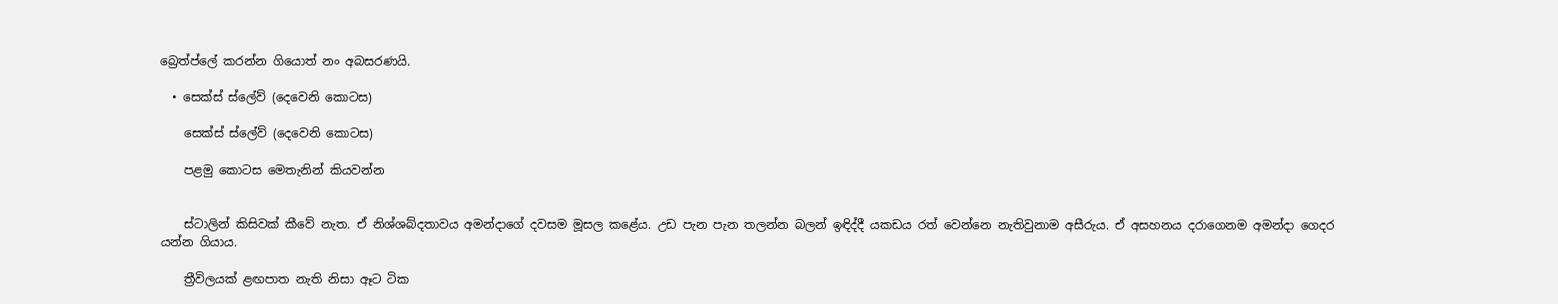බ්‍රෙත්ප්ලේ කරන්න ගියොත් නං අබසරණයි.

  • සෙක්ස් ස්ලේව් (දෙවෙනි කොටස)

    සෙක්ස් ස්ලේව් (දෙවෙනි කොටස)

    පළමු කොටස මෙතැනින් කියවන්න


    ස්ටාලින් කිසිවක් කීවේ නැත. ඒ නිශ්ශබ්දතාවය අමන්දාගේ දවසම මූසල කළේය. උඩ පැන පැන තලන්න බලන් ඉඳිද්දී යකඩය රත් වෙන්නෙ නැතිවුනාම අසීරුය. ඒ අසහනය දරාගෙනම අමන්දා ගෙදර යන්න ගියාය.

    ත්‍රීවිලයක් ළඟපාත නැති නිසා ඈට ටික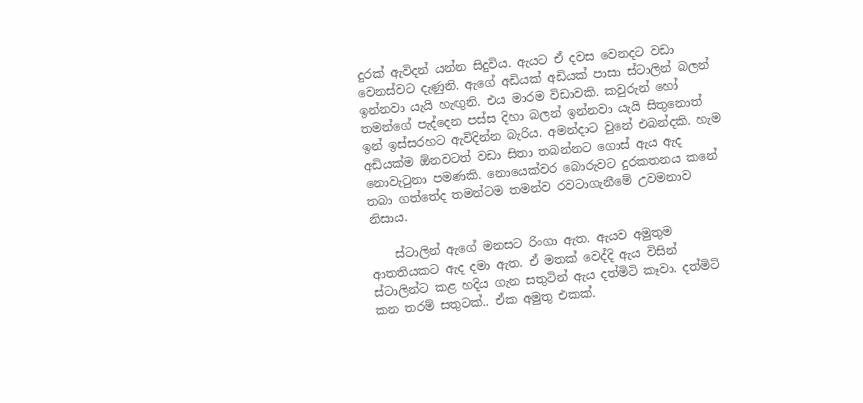දුරක් ඇවිදන් යන්න සිදුවිය. ඇයට ඒ දවස වෙනදට වඩා වෙනස්වට දැණුනි. ඇගේ අඩියක් අඩියක් පාසා ස්ටාලින් බලන් ඉන්නවා යැයි හැඟුනි. එය මාරම විඩාවකි. කවුරුන් හෝ තමන්ගේ පැද්දෙන පස්ස දිහා බලන් ඉන්නවා යැයි සිතුනොත් ඉන් ඉස්සරහට ඇවිදින්න බැරිය. අමන්දාට වුනේ එබන්දකි. හැම අඩියක්ම ඕනවටත් වඩා සිතා තබන්නට ගොස් ඇය ඇද නොවැටුනා පමණකි. නොයෙක්වර බොරුවට දුරකතනය කනේ තබා ගත්තේද තමන්ටම තමන්ව රවටාගැනීමේ උවමනාව නිසාය.

    ස්ටාලින් ඇගේ මනසට රිංගා ඇත. ඇයව අමුතුම ආතතියකට ඇද දමා ඇත. ඒ මතක් වෙද්දි ඇය විසින් ස්ටාලින්ට කළ හදිය ගැන සතුටින් ඇය දත්මිටි කෑවා. දත්මිටි කන තරම් සතුටක්.. ඒක අමුතු එකක්.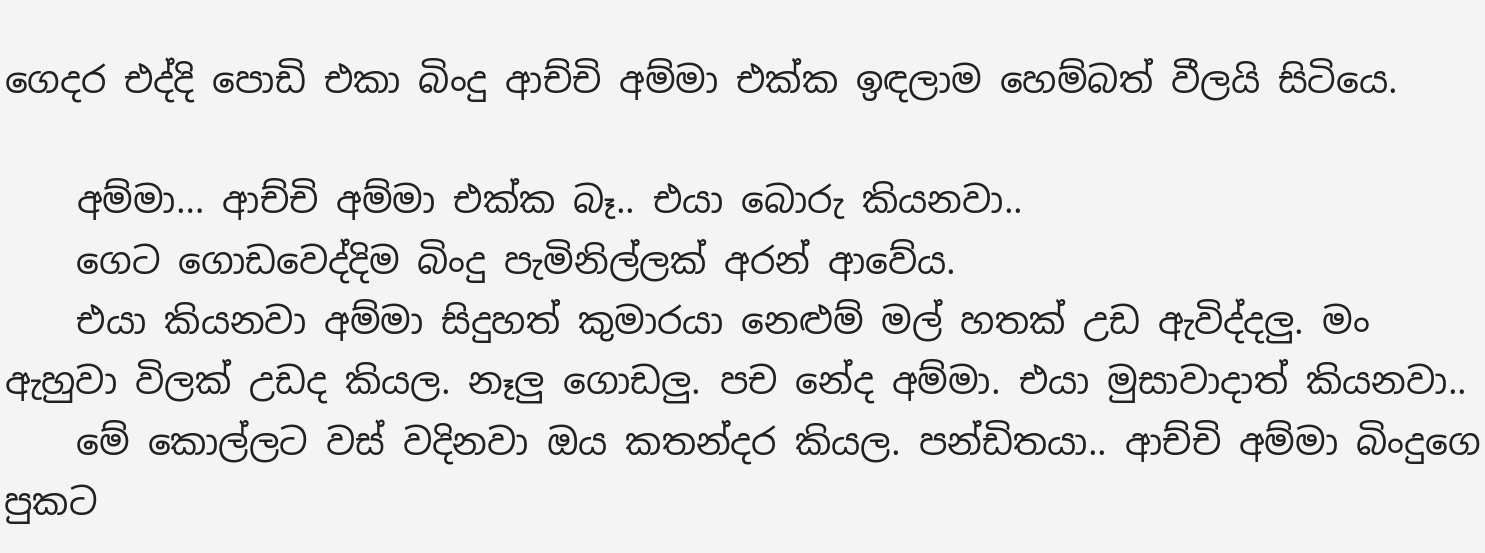ගෙදර එද්දි පොඩි එකා බිංදු ආච්චි අම්මා එක්ක ඉඳලාම හෙම්බත් වීලයි සිටියෙ.

    අම්මා… ආච්චි අම්මා එක්ක බෑ.. එයා බොරු කියනවා..
    ගෙට ගොඩවෙද්දිම බිංදු පැමිනිල්ලක් අරන් ආවේය.
    එයා කියනවා අම්මා සිදුහත් කුමාරයා නෙළුම් මල් හතක් උඩ ඇවිද්දලු. මං ඇහුවා විලක් උඩද කියල. නෑලු ගොඩලු. පච නේද අම්මා. එයා මුසාවාදාත් කියනවා..
    මේ කොල්ලට වස් වදිනවා ඔය කතන්දර කියල. පන්ඩිතයා.. ආච්චි අම්මා බිංදුගෙ පුකට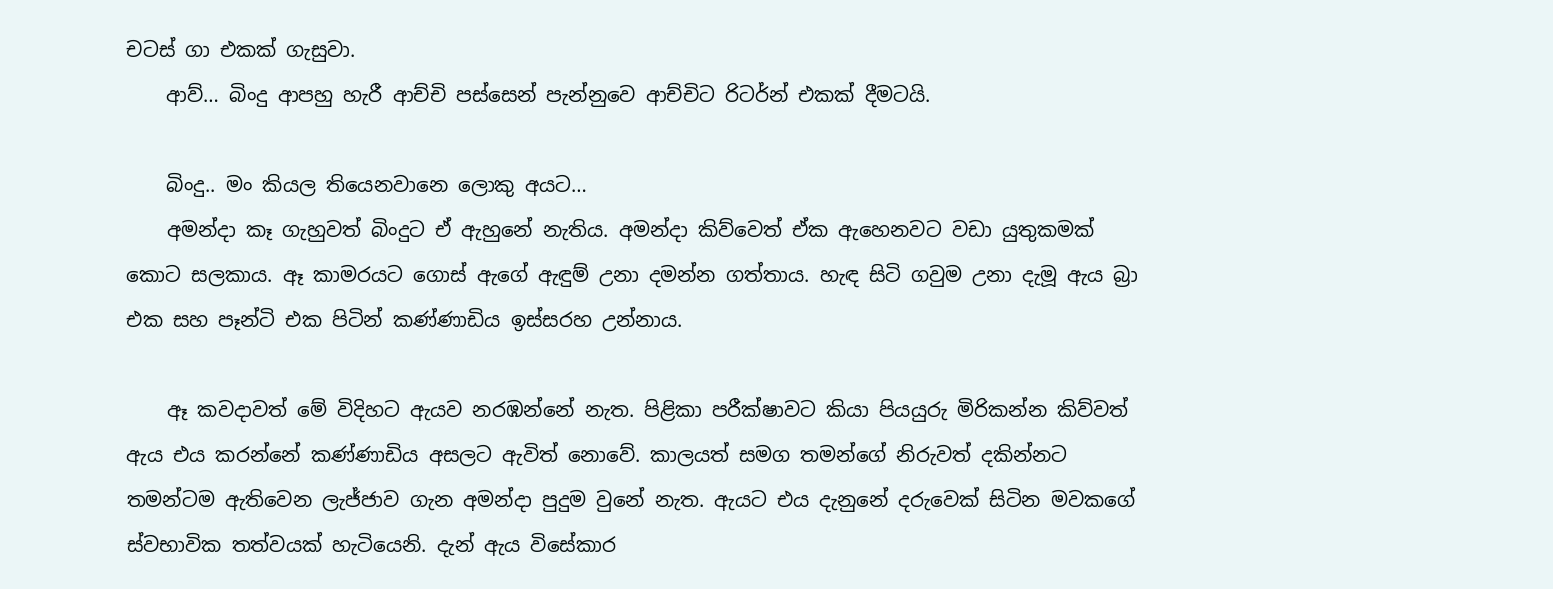චටස් ගා එකක් ගැසුවා.
    ආව්… බිංදු ආපහු හැරී ආච්චි පස්සෙන් පැන්නුවෙ ආච්චිට රිටර්න් එකක් දීමටයි.

    බිංදු.. මං කියල තියෙනවානෙ ලොකු අයට…
    අමන්දා කෑ ගැහුවත් බිංදුට ඒ ඇහුනේ නැතිය. අමන්දා කිව්වෙත් ඒක ඇහෙනවට වඩා යුතුකමක් කොට සලකාය. ඈ කාමරයට ගොස් ඇගේ ඇඳුම් උනා දමන්න ගත්තාය. හැඳ සිටි ගවුම උනා දැමූ ඇය බ්‍රා එක සහ පෑන්ටි එක පිටින් කණ්ණාඩිය ඉස්සරහ උන්නාය.

    ඈ කවදාවත් මේ විදිහට ඇයව නරඹන්නේ නැත. පිළිකා පරීක්ෂාවට කියා පියයුරු මිරිකන්න කිව්වත් ඇය එය කරන්නේ කණ්ණාඩිය අසලට ඇවිත් නොවේ. කාලයත් සමග තමන්ගේ නිරුවත් දකින්නට තමන්ටම ඇතිවෙන ලැජ්ජාව ගැන අමන්දා පුදුම වුනේ නැත. ඇයට එය දැනුනේ දරුවෙක් සිටින මවකගේ ස්වභාවික තත්වයක් හැටියෙනි. දැන් ඇය විසේකාර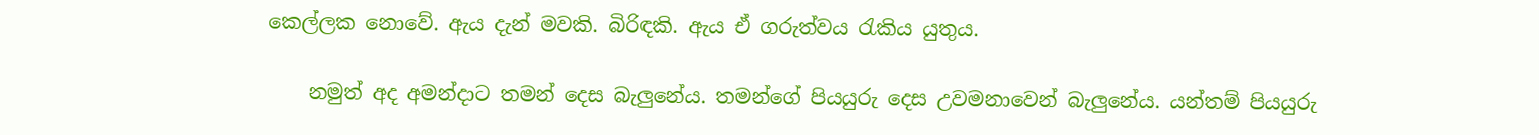කෙල්ලක නොවේ. ඇය දැන් මවකි. බිරිඳකි. ඇය ඒ ගරුත්වය රැකිය යුතුය.

    නමුත් අද අමන්දාට තමන් දෙස බැලුනේය. තමන්ගේ පියයුරු දෙස උවමනාවෙන් බැලුනේය. යන්තම් පියයුරු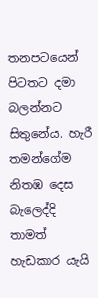තනපටයෙන් පිටතට දමා බලන්නට සිතුනේය. හැරී තමන්ගේම නිතඹ දෙස බැලෙද්දි තාමත් හැඩකාර යැයි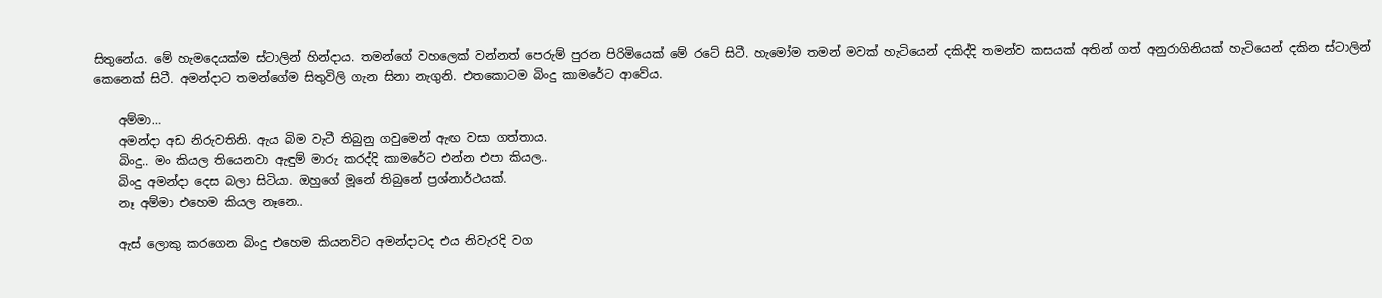සිතුනේය. මේ හැමදෙයක්ම ස්ටාලින් හින්දාය. තමන්ගේ වහලෙක් වන්නත් පෙරුම් පුරන පිරිමියෙක් මේ රටේ සිටී. හැමෝම තමන් මවක් හැටියෙන් දකිද්දි තමන්ව කසයක් අතින් ගත් අනුරාගිනියක් හැටියෙන් දකින ස්ටාලින් කෙනෙක් සිටී. අමන්දාට තමන්ගේම සිතුවිලි ගැන සිනා නැගුනි. එතකොටම බිංදු කාමරේට ආවේය.

    අම්මා…
    අමන්දා අඩ නිරුවතිනි. ඇය බිම වැටී තිබුනු ගවුමෙන් ඇඟ වසා ගත්තාය.
    බිංදු.. මං කියල තියෙනවා ඇඳුම් මාරු කරද්දි කාමරේට එන්න එපා කියල..
    බිංදු අමන්දා දෙස බලා සිටියා. ඔහුගේ මූනේ තිබුනේ ප්‍රශ්නාර්ථයක්.
    නෑ අම්මා එහෙම කියල නෑනෙ..

    ඇස් ලොකු කරගෙන බිංදු එහෙම කියනවිට අමන්දාටද එය නිවැරදි වග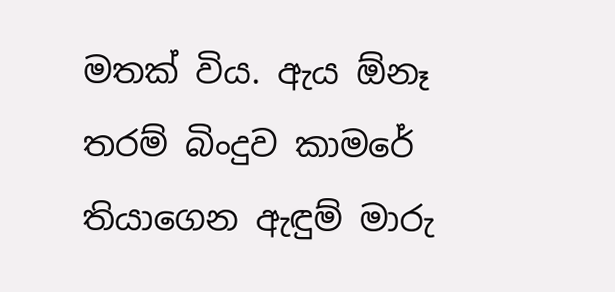මතක් විය. ඇය ඕනෑ තරම් බිංදුව කාමරේ තියාගෙන ඇඳුම් මාරු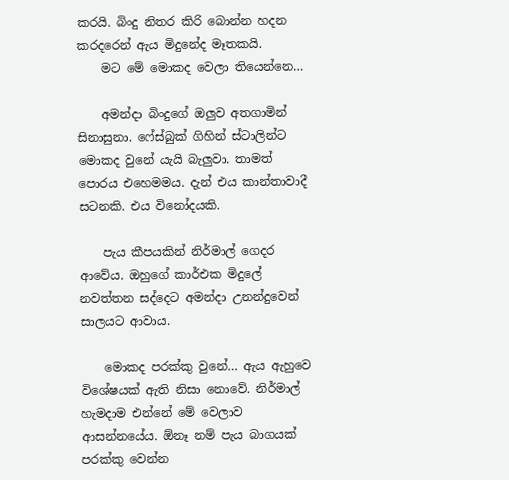කරයි. බිංදු නිතර කිරි බොන්න හදන කරදරෙන් ඇය මිදුනේද මෑතකයි.
    මට මේ මොකද වෙලා තියෙන්නෙ…

    අමන්දා බිංදුගේ ඔලුව අතගාමින් සිනාසුනා. ෆේස්බුක් ගිහින් ස්ටාලින්ට මොකද වුනේ යැයි බැලුවා. තාමත් පොරය එහෙමමය. දැන් එය කාන්තාවාදී සටනකි. එය විනෝදයකි.

    පැය කීපයකින් නිර්මාල් ගෙදර ආවේය. ඔහුගේ කාර්එක මිදුලේ නවත්තන සද්දෙට අමන්දා උනන්දුවෙන් සාලයට ආවාය.

    මොකද පරක්කු වුනේ… ඇය ඇහුවෙ විශේෂයක් ඇති නිසා නොවේ. නිර්මාල් හැමදාම එන්නේ මේ වෙලාව ආසන්නයේය. ඕනෑ නම් පැය බාගයක් පරක්කු වෙන්න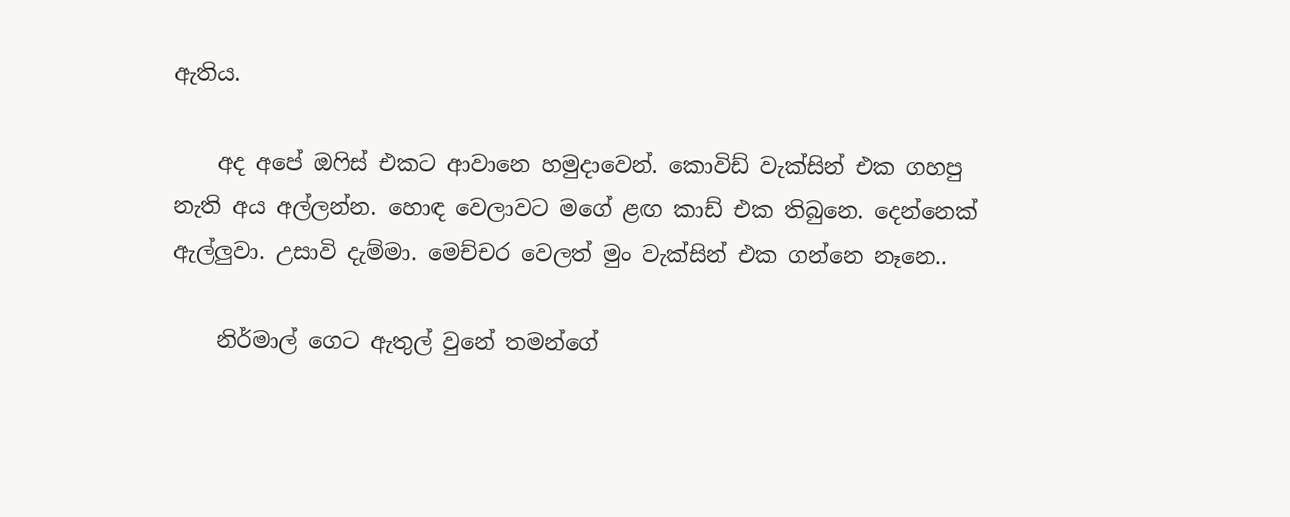ඇතිය.

    අද අපේ ඔෆිස් එකට ආවානෙ හමුදාවෙන්. කොවිඩ් වැක්සින් එක ගහපු නැති අය අල්ලන්න. හොඳ වෙලාවට මගේ ළඟ කාඩ් එක තිබුනෙ. දෙන්නෙක් ඇල්ලුවා. උසාවි දැම්මා. මෙච්චර වෙලත් මුං වැක්සින් එක ගන්නෙ නෑනෙ..

    නිර්මාල් ගෙට ඇතුල් වුනේ තමන්ගේ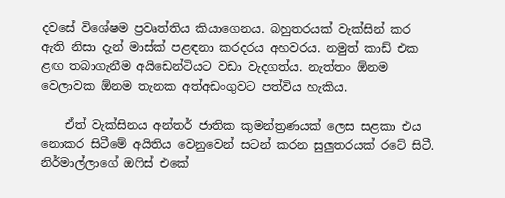දවසේ විශේෂම ප්‍රවෘත්තිය කියාගෙනය. බහුතරයක් වැක්සින් කර ඇති නිසා දැන් මාස්ක් පළඳනා කරදරය අහවරය. නමුත් කාඩ් එක ළඟ තබාගැනීම අයිඩෙන්ටියට වඩා වැදගත්ය. නැත්තං ඕනම වෙලාවක ඕනම තැනක අත්අඩංගුවට පත්විය හැකිය.

    ඒත් වැක්සිනය අන්තර් ජාතික කුමන්ත්‍රණයක් ලෙස සළකා එය නොකර සිටීමේ අයිතිය වෙනුවෙන් සටන් කරන සුලුතරයක් රටේ සිටී. නිර්මාල්ලාගේ ඔෆිස් එකේ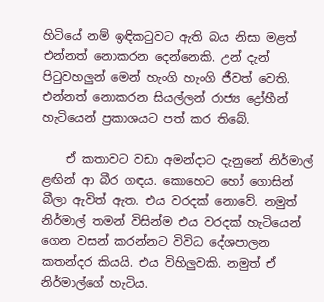හිටියේ නම් ඉඳිකටුවට ඇති බය නිසා මළත් එන්නත් නොකරන දෙන්නෙකි. උන් දැන් පිටුවහලුන් මෙන් හැංගි හැංගි ජීවත් වෙති. එන්නත් නොකරන සියල්ලන් රාජ්‍ය ද්‍රෝහීන් හැටියෙන් ප්‍රකාශයට පත් කර තිබේ.

    ඒ කතාවට වඩා අමන්දාට දැනුනේ නිර්මාල් ළඟින් ආ බීර ගඳය. කොහෙට හෝ ගොසින් බීලා ඇවිත් ඇත. එය වරදක් නොවේ. නමුත් නිර්මාල් තමන් විසින්ම එය වරදක් හැටියෙන් ගෙන වසන් කරන්නට විවිධ දේශපාලන කතන්දර කියයි. එය විහිලුවකි. නමුත් ඒ නිර්මාල්ගේ හැටිය.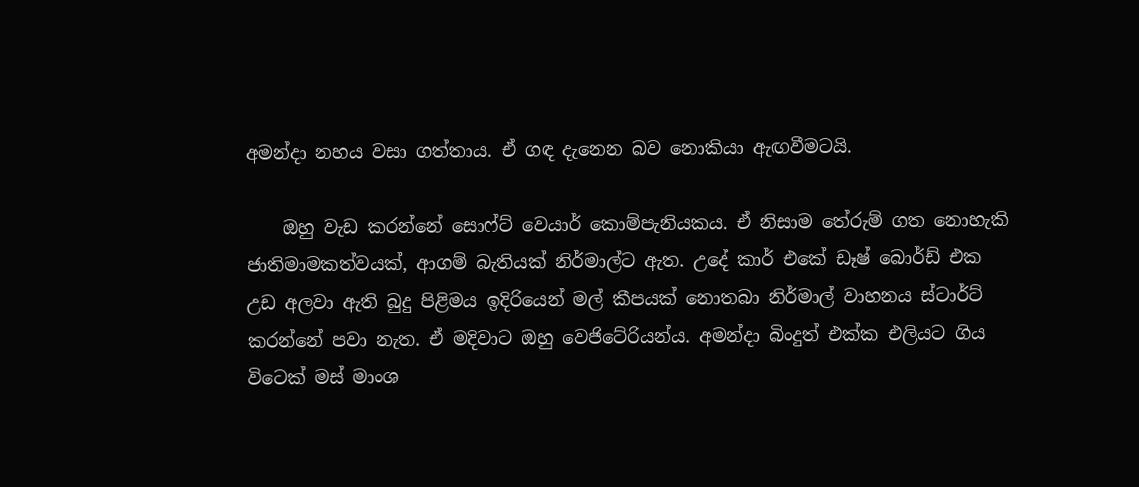අමන්දා නහය වසා ගත්තාය. ඒ ගඳ දැනෙන බව නොකියා ඇඟවීමටයි.

    ඔහු වැඩ කරන්නේ සොෆ්ට් වෙයාර් කොම්පැනියකය. ඒ නිසාම තේරුම් ගත නොහැකි ජාතිමාමකත්වයක්, ආගම් බැතියක් නිර්මාල්ට ඇත. උදේ කාර් එකේ ඩෑෂ් බොර්ඩ් එක උඩ අලවා ඇති බුදු පිළිමය ඉදිරියෙන් මල් කීපයක් නොතබා නිර්මාල් වාහනය ස්ටාර්ට් කරන්නේ පවා නැත. ඒ මදිවාට ඔහු වෙජිටේරියන්ය. අමන්දා බිංදුත් එක්ක එලියට ගිය විටෙක් මස් මාංශ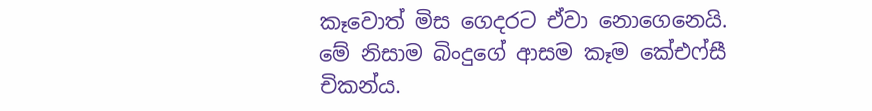කෑවොත් මිස ගෙදරට ඒවා නොගෙනෙයි. මේ නිසාම බිංදුගේ ආසම කෑම කේඑෆ්සී චිකන්ය.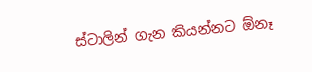ස්ටාලින් ගැන කියන්නට ඕනෑ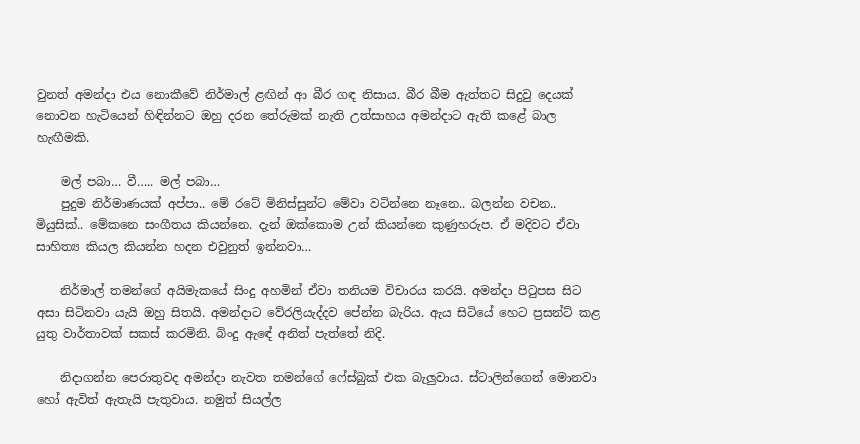වුනත් අමන්දා එය නොකීවේ නිර්මාල් ළඟින් ආ බීර ගඳ නිසාය. බීර බීම ඇත්තට සිදුවු දෙයක් නොවන හැටියෙන් හිඳින්නට ඔහු දරන තේරුමක් නැති උත්සාහය අමන්දාට ඇති කළේ බාල හැඟීමකි.

    මල් පබා… වී….. මල් පබා…
    පුදුම නිර්මාණයක් අප්පා.. මේ රටේ මිනිස්සුන්ට මේවා වටින්නෙ නෑනෙ.. බලන්න වචන.. මියුසික්.. මේකනෙ සංගීතය කියන්නෙ. දැන් ඔක්කොම උන් කියන්නෙ කුණුහරුප. ඒ මදිවට ඒවා සාහිත්‍ය කියල කියන්න හදන එවුනුත් ඉන්නවා…

    නිර්මාල් තමන්ගේ අයිමැකයේ සිංදු අහමින් ඒවා තනියම විචාරය කරයි. අමන්දා පිටුපස සිට අසා සිටිනවා යැයි ඔහු සිතයි. අමන්දාට වේරලියැද්දව පේන්න බැරිය. ඇය සිටියේ හෙට ප්‍රසන්ට් කළ යුතු වාර්තාවක් සකස් කරමිනි. බිංදු ඇඳේ අනිත් පැත්තේ නිදි.

    නිදාගන්න පෙරාතුවද අමන්දා නැවත තමන්ගේ ෆේස්බුක් එක බැලුවාය. ස්ටාලින්ගෙන් මොනවා හෝ ඇවිත් ඇතැයි පැතුවාය. නමුත් සියල්ල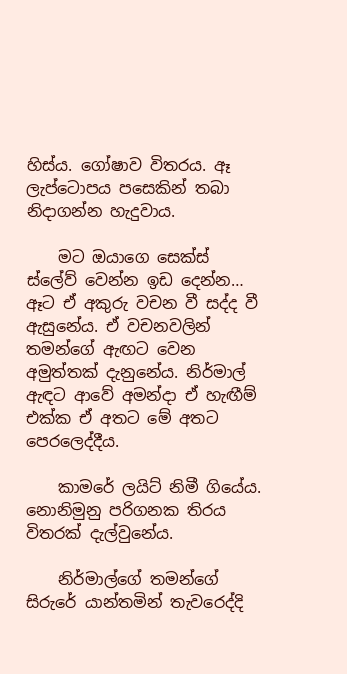හිස්ය. ගෝෂාව විතරය. ඈ ලැප්ටොපය පසෙකින් තබා නිදාගන්න හැදුවාය.

    මට ඔයාගෙ සෙක්ස් ස්ලේව් වෙන්න ඉඩ දෙන්න… ඈට ඒ අකුරු වචන වී සද්ද වී ඇසුනේය. ඒ වචනවලින් තමන්ගේ ඇඟට වෙන අමුත්තක් දැනුනේය. නිර්මාල් ඇඳට ආවේ අමන්දා ඒ හැඟීම් එක්ක ඒ අතට මේ අතට පෙරලෙද්දීය.

    කාමරේ ලයිට් නිමී ගියේය. නොනිමුනු පරිගනක තිරය විතරක් දැල්වුනේය.

    නිර්මාල්ගේ තමන්ගේ සිරුරේ යාන්තමින් තැවරෙද්දි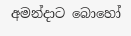අමන්දාට බොහෝ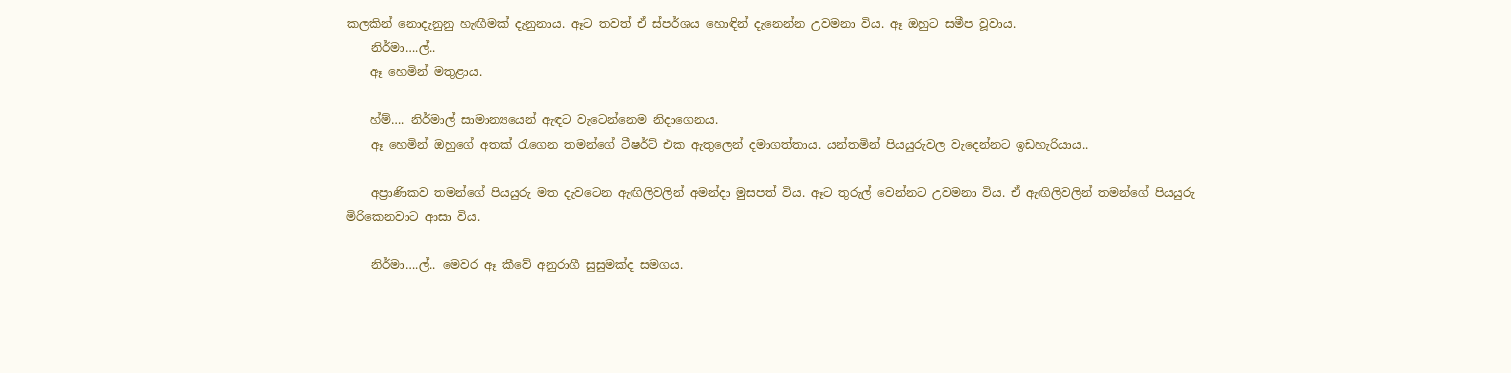කලකින් නොදැනුනු හැඟීමක් දැනුනාය. ඈට තවත් ඒ ස්පර්ශය හොඳින් දැනෙන්න උවමනා විය. ඈ ඔහුට සමීප වූවාය.
    නිර්මා….ල්..
    ඈ හෙමින් මතුළාය.

    හ්ම්…. නිර්මාල් සාමාන්‍යයෙන් ඇඳට වැටෙන්නෙම නිදාගෙනය.
    ඈ හෙමින් ඔහුගේ අතක් රැගෙන තමන්ගේ ටීෂර්ට් එක ඇතුලෙන් දමාගත්තාය. යන්තමින් පියයුරුවල වැදෙන්නට ඉඩහැරියාය..

    අප්‍රාණිකව තමන්ගේ පියයුරු මත දැවටෙන ඇඟිලිවලින් අමන්දා මුසපත් විය. ඈට තුරුල් වෙන්නට උවමනා විය. ඒ ඇඟිලිවලින් තමන්ගේ පියයුරු මිරිකෙනවාට ආසා විය.

    නිර්මා….ල්.. මෙවර ඈ කීවේ අනුරාගී සුසුමක්ද සමගය.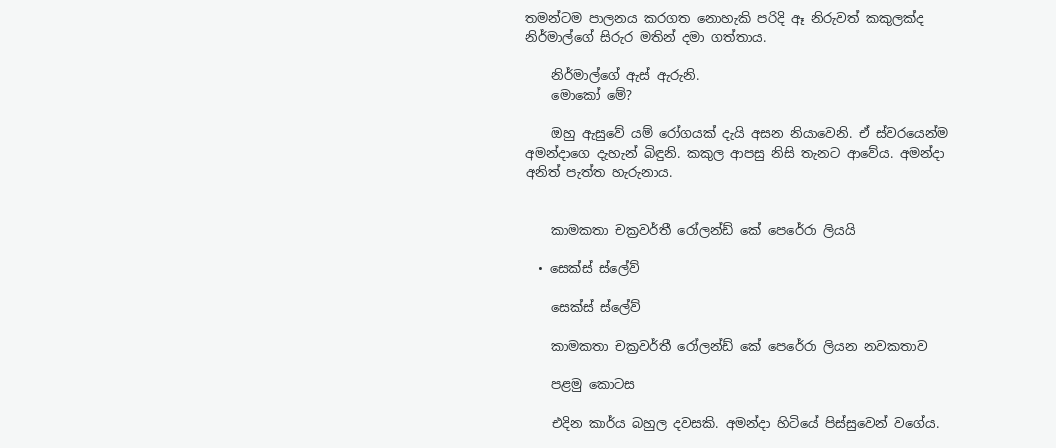තමන්ටම පාලනය කරගත නොහැකි පරිදි ඈ නිරුවත් කකුලක්ද නිර්මාල්ගේ සිරුර මතින් දමා ගත්තාය.

    නිර්මාල්ගේ ඇස් ඇරුනි.
    මොකෝ මේ?

    ඔහු ඇසුවේ යම් රෝගයක් දැයි අසන නියාවෙනි. ඒ ස්වරයෙන්ම අමන්දාගෙ දැහැන් බිඳුනි. කකුල ආපසු නිසි තැනට ආවේය. අමන්දා අනිත් පැත්ත හැරුනාය.


    කාමකතා චක්‍රවර්තී රෝලන්ඩ් කේ පෙරේරා ලියයි

  • සෙක්ස් ස්ලේව්

    සෙක්ස් ස්ලේව්

    කාමකතා චක්‍රවර්තී රෝලන්ඩ් කේ පෙරේරා ලියන නවකතාව

    පළමු කොටස

    එදින කාර්ය බහුල දවසකි. අමන්දා හිටියේ පිස්සුවෙන් වගේය.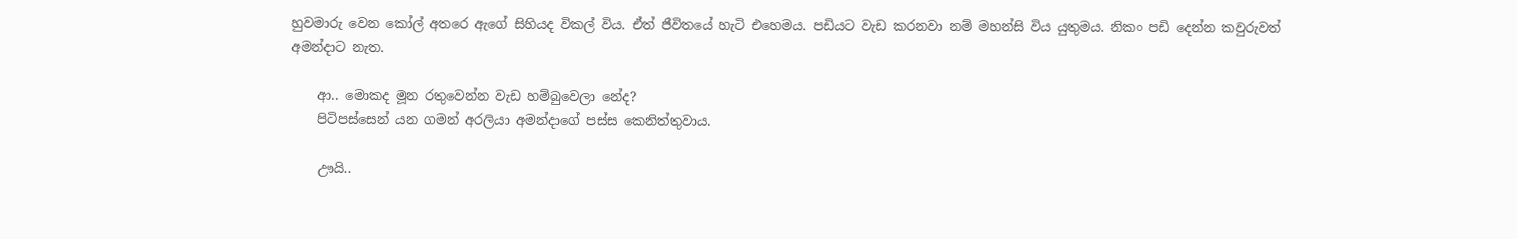හුවමාරු වෙන කෝල් අතරෙ ඇගේ සිහියද විකල් විය. ඒත් ජීවිතයේ හැටි එහෙමය. පඩියට වැඩ කරනවා නම් මහන්සි විය යුතුමය. නිකං පඩි දෙන්න කවුරුවත් අමන්දාට නැත.

    ආ.. මොකද මූන රතුවෙන්න වැඩ හම්බුවෙලා නේද?
    පිටිපස්සෙන් යන ගමන් අරලියා අමන්දාගේ පස්ස කෙනිත්තුවාය.

    ඌයි..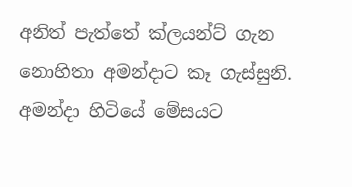අනිත් පැත්තේ ක්ලයන්ට් ගැන නොහිතා අමන්දාට කෑ ගැස්සුනි. අමන්දා හිටියේ මේසයට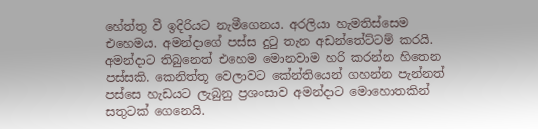හේත්තු වී ඉදිරියට නැමීගෙනය. අරලියා හැමතිස්සෙම එහෙමය. අමන්දාගේ පස්ස දුටු තැන අඩන්තේට්ටම් කරයි. අමන්දාට තිබුනෙත් එහෙම මොනවාම හරි කරන්න හිතෙන පස්සකි. කෙනිත්තූ වෙලාවට කේන්තියෙන් ගහන්න පැන්නත් පස්සෙ හැඩයට ලැබුනු ප්‍රශංසාව අමන්දාට මොහොතකින් සතුටක් ගෙනෙයි.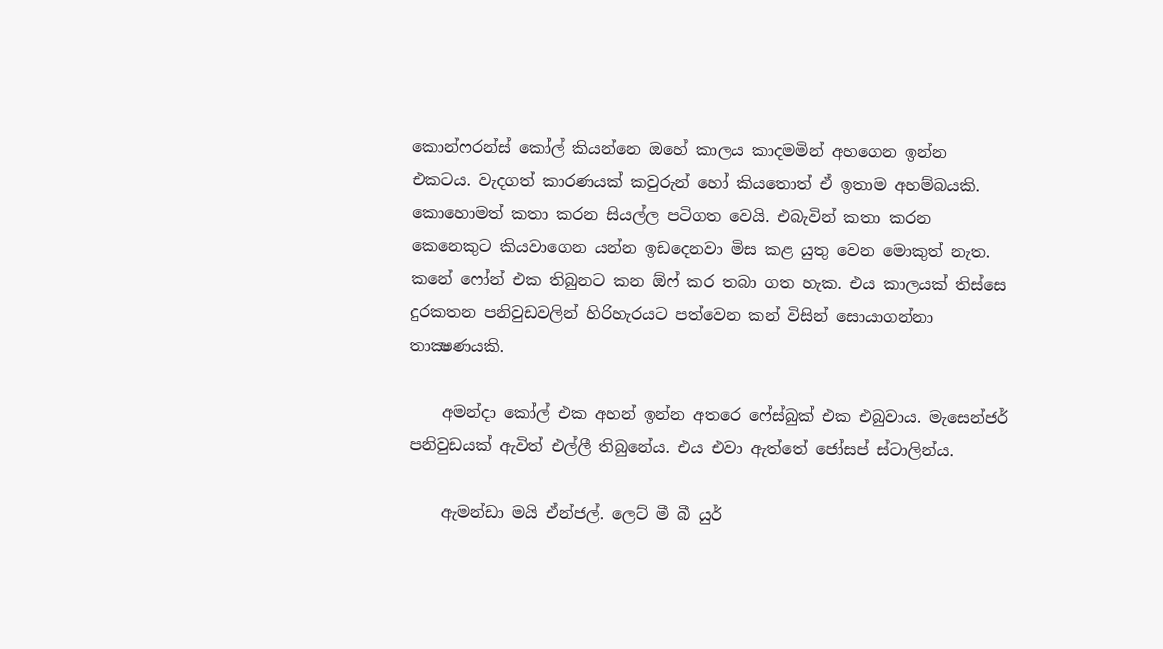කොන්ෆරන්ස් කෝල් කියන්නෙ ඔහේ කාලය කාදමමින් අහගෙන ඉන්න එකටය. වැදගත් කාරණයක් කවුරුන් හෝ කියතොත් ඒ ඉතාම අහම්බයකි. කොහොමත් කතා කරන සියල්ල පටිගත වෙයි. එබැවින් කතා කරන කෙනෙකුට කියවාගෙන යන්න ඉඩදෙනවා මිස කළ යුතු වෙන මොකුත් නැත. කනේ ෆෝන් එක තිබුනට කන ඕෆ් කර තබා ගත හැක. එය කාලයක් තිස්සෙ දුරකතන පනිවුඩවලින් හිරිහැරයට පත්වෙන කන් විසින් සොයාගන්නා තාක්‍ෂණයකි.

    අමන්දා කෝල් එක අහන් ඉන්න අතරෙ ෆේස්බුක් එක එබුවාය. මැසෙන්ජර් පනිවුඩයක් ඇවිත් එල්ලී තිබුනේය. එය එවා ඇත්තේ ජෝසප් ස්ටාලින්ය.

    ඇමන්ඩා මයි ඒන්ජල්. ලෙට් මී බී යුර්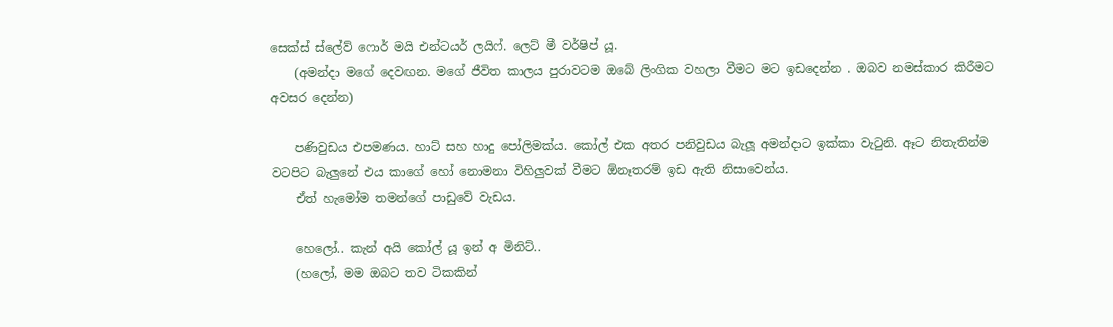සෙක්ස් ස්ලේව් ෆොර් මයි එන්ටයර් ලයිෆ්. ලෙට් මී වර්ෂිප් යූ.
    (අමන්දා මගේ දෙවඟන. මගේ ජීවිත කාලය පුරාවටම ඔබේ ලිංගික වහලා වීමට මට ඉඩදෙන්න . ඔබව නමස්කාර කිරීමට අවසර දෙන්න)

    පණිවුඩය එපමණය. හාට් සහ හාදු පෝලිමක්ය. කෝල් එක අතර පනිවුඩය බැලූ අමන්දාට ඉක්කා වැටුනි. ඈට නිතැතින්ම වටපිට බැලුනේ එය කාගේ හෝ නොමනා විහිලුවක් වීමට ඕනෑතරම් ඉඩ ඇති නිසාවෙන්ය.
    ඒත් හැමෝම තමන්ගේ පාඩුවේ වැඩය.

    හෙලෝ.. කැන් අයි කෝල් යූ ඉන් අ මිනිට්..
    (හලෝ, මම ඔබට තව ටිකකින්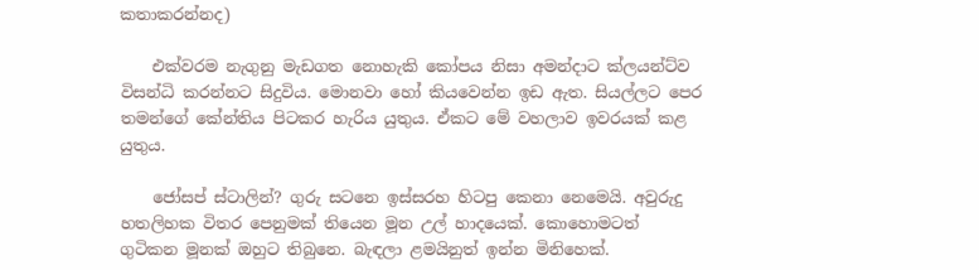කතාකරන්නද)

    එක්වරම නැගුනු මැඩගත නොහැකි කෝපය නිසා අමන්දාට ක්ලයන්ට්ව විසන්ධි කරන්නට සිදුවිය. මොනවා හෝ කියවෙන්න ඉඩ ඇත. සියල්ලට පෙර තමන්ගේ කේන්තිය පිටකර හැරිය යුතුය. ඒකට මේ වහලාව ඉවරයක් කළ යුතුය.

    ජෝසප් ස්ටාලින්? ගුරු සටනෙ ඉස්සරහ හිටපු කෙනා නෙමෙයි. අවුරුදු හතලිහක විතර පෙනුමක් තියෙන මූන උල් හාදයෙක්. කොහොමටත් ගුටිකන මූනක් ඔහුට තිබුනෙ. බැඳලා ළමයිනුත් ඉන්න මිනිහෙක්.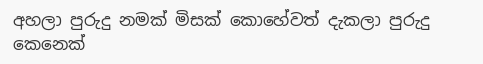අහලා පුරුදු නමක් මිසක් කොහේවත් දැකලා පුරුදු කෙනෙක්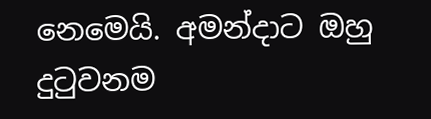නෙමෙයි. අමන්දාට ඔහු දුටුවනම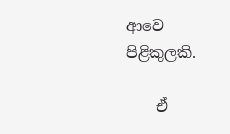ආවෙ පිළිකුලකි.

    ඒ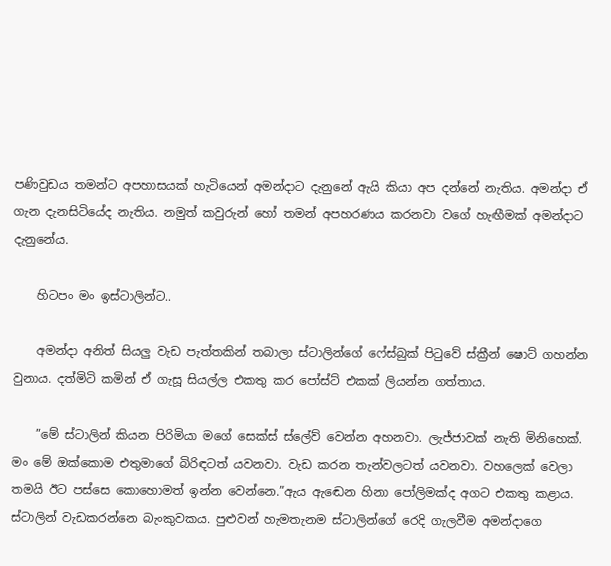පණිවුඩය තමන්ට අපහාසයක් හැටියෙන් අමන්දාට දැනුනේ ඇයි කියා අප දන්නේ නැතිය. අමන්දා ඒ ගැන දැනසිටියේද නැතිය. නමුත් කවුරුන් හෝ තමන් අපහරණය කරනවා වගේ හැඟීමක් අමන්දාට දැනුනේය.

    හිටපං මං ඉස්ටාලින්ට..

    අමන්දා අනිත් සියලු වැඩ පැත්තකින් තබාලා ස්ටාලින්ගේ ෆේස්බුක් පිටුවේ ස්ක්‍රීන් ෂොට් ගහන්න වුනාය. දත්මිටි කමින් ඒ ගැසූ සියල්ල එකතු කර පෝස්ට් එකක් ලියන්න ගත්තාය.

    ”මේ ස්ටාලින් කියන පිරිමියා මගේ සෙක්ස් ස්ලේව් වෙන්න අහනවා. ලැජ්ජාවක් නැති මිනිහෙක්. මං මේ ඔක්කොම එතුමාගේ බිරිඳටත් යවනවා. වැඩ කරන තැන්වලටත් යවනවා. වහලෙක් වෙලා තමයි ඊට පස්සෙ කොහොමත් ඉන්න වෙන්නෙ.”ඇය ඇඬෙන හිනා පෝලිමක්ද අගට එකතු කළාය. ස්ටාලින් වැඩකරන්නෙ බැංකුවකය. පුළුවන් හැමතැනම ස්ටාලින්ගේ රෙදි ගැලවීම අමන්දාගෙ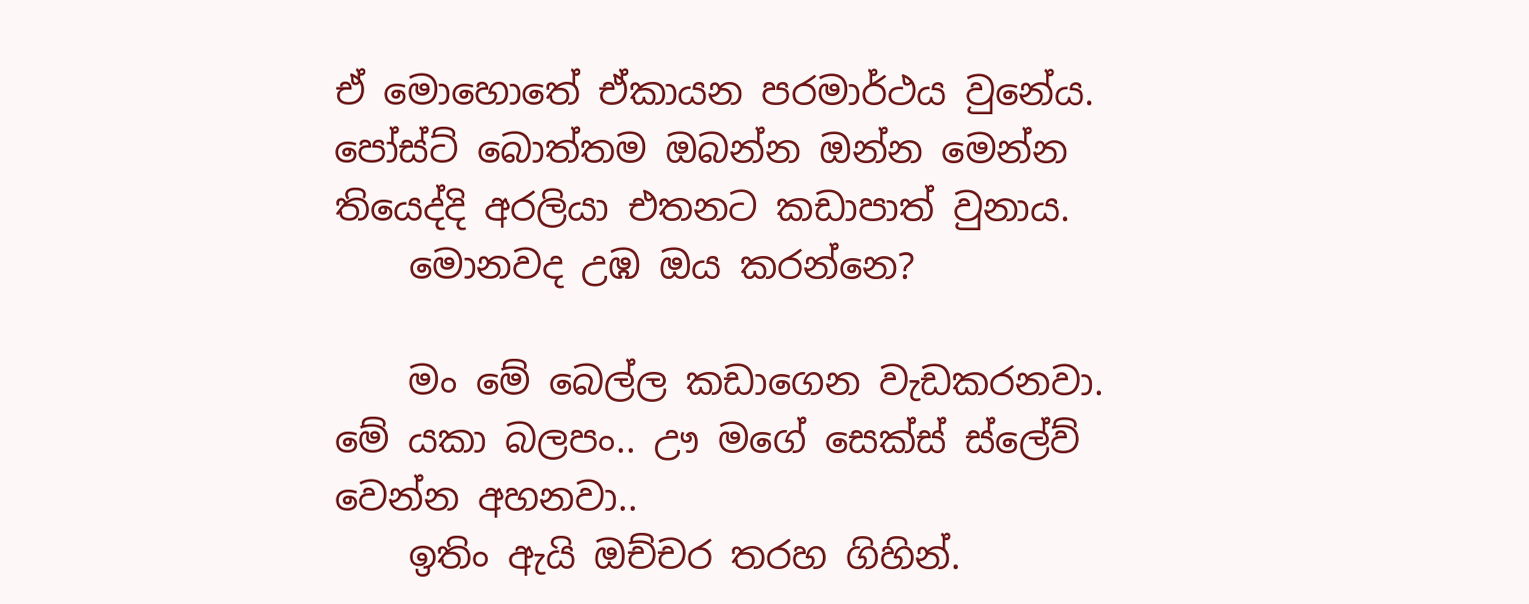ඒ මොහොතේ ඒකායන පරමාර්ථය වුනේය. පෝස්ට් බොත්තම ඔබන්න ඔන්න මෙන්න තියෙද්දි අරලියා එතනට කඩාපාත් වුනාය.
    මොනවද උඹ ඔය කරන්නෙ?

    මං මේ බෙල්ල කඩාගෙන වැඩකරනවා. මේ යකා බලපං.. ඌ මගේ සෙක්ස් ස්ලේව් වෙන්න අහනවා..
    ඉතිං ඇයි ඔච්චර තරහ ගිහින්.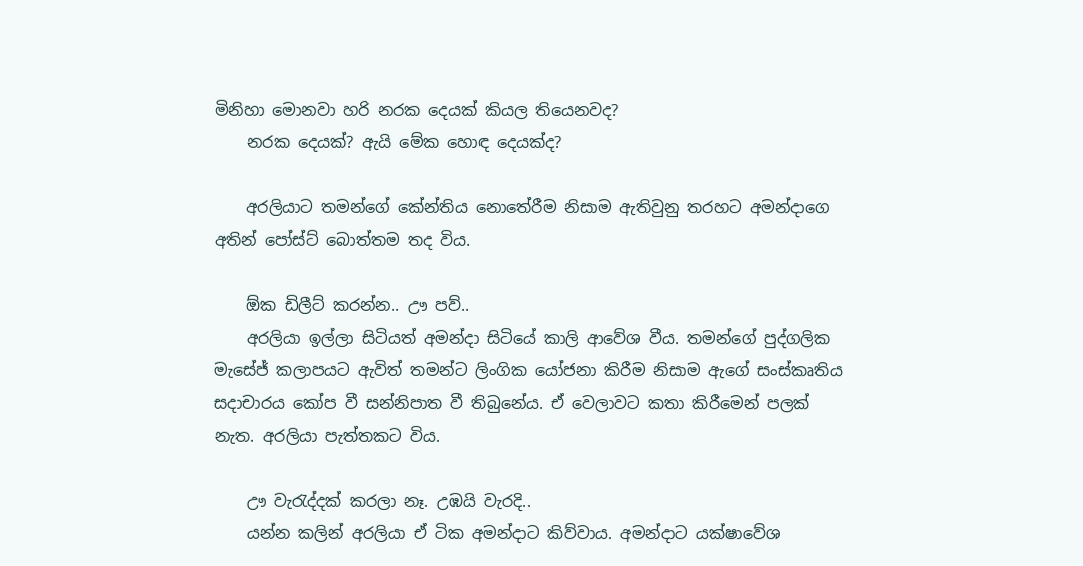මිනිහා මොනවා හරි නරක දෙයක් කියල තියෙනවද?
    නරක දෙයක්? ඇයි මේක හොඳ දෙයක්ද?

    අරලියාට තමන්ගේ කේන්තිය නොතේරීම නිසාම ඇතිවුනු තරහට අමන්දාගෙ අතින් පෝස්ට් බොත්තම තද විය.

    ඕක ඩිලීට් කරන්න.. ඌ පව්..
    අරලියා ඉල්ලා සිටියත් අමන්දා සිටියේ කාලි ආවේශ වීය. තමන්ගේ පුද්ගලික මැසේජ් කලාපයට ඇවිත් තමන්ට ලිංගික යෝජනා කිරීම නිසාම ඇගේ සංස්කෘතිය සදාචාරය කෝප වී සන්නිපාත වී තිබුනේය. ඒ වෙලාවට කතා කිරීමෙන් පලක් නැත. අරලියා පැත්තකට විය.

    ඌ වැරැද්දක් කරලා නෑ. උඹයි වැරදි..
    යන්න කලින් අරලියා ඒ ටික අමන්දාට කිව්වාය. අමන්දාට යක්ෂාවේශ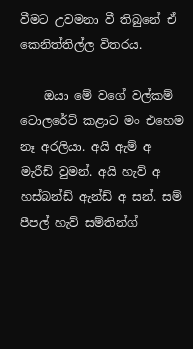වීමට උවමනා වී තිබුනේ ඒ කෙනිත්තිල්ල විතරය.

    ඔයා මේ වගේ වල්කම් ටොලරේට් කළාට මං එහෙම නෑ අරලියා. අයි ඇම් අ මැරීඩ් වුමන්. අයි හැව් අ හස්බන්ඩ් ඇන්ඩ් අ සන්. සම් පීපල් හැව් සම්තින්ග්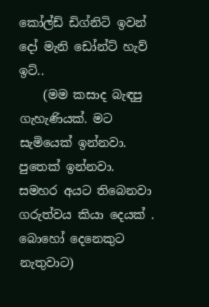කෝල්ඩ් ඩිග්නිටි ඉවන් දෝ මැනි ඩෝන්ට් හැව් ඉට්..
    (මම කසාද බැඳපු ගැහැණියක්. මට සැමියෙක් ඉන්නවා. පුතෙක් ඉන්නවා. සමහර අයට තිබෙනවා ගරුත්වය කියා දෙයක් . බොහෝ දෙනෙකුට නැතුවාට)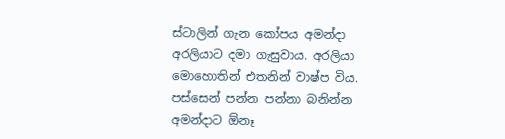ස්ටාලින් ගැන කෝපය අමන්දා අරලියාට දමා ගැසුවාය. අරලියා මොහොතින් එතනින් වාෂ්ප විය. පස්සෙන් පන්න පන්නා බනින්න අමන්දාට ඕනෑ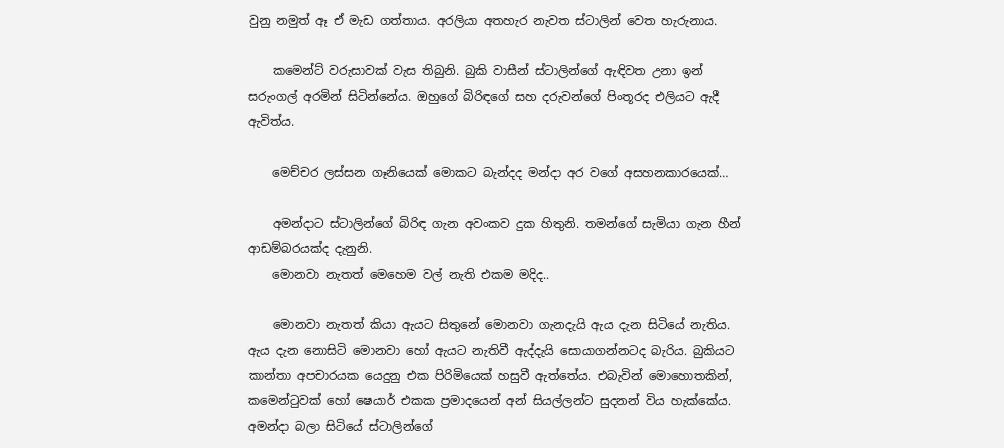වුනු නමුත් ඈ ඒ මැඩ ගත්තාය. අරලියා අතහැර නැවත ස්ටාලින් වෙත හැරුනාය.

    කමෙන්ට් වරුසාවක් වැස තිබුනි. බුකි වාසීන් ස්ටාලින්ගේ ඇඳිවත උනා ඉන් සරුංගල් අරමින් සිටින්නේය. ඔහුගේ බිරිඳගේ සහ දරුවන්ගේ පිංතූරද එලියට ඇදී ඇවිත්ය.

    මෙච්චර ලස්සන ගෑනියෙක් මොකට බැන්දද මන්දා අර වගේ අසහනකාරයෙක්…

    අමන්දාට ස්ටාලින්ගේ බිරිඳ ගැන අවංකව දුක හිතුනි. තමන්ගේ සැමියා ගැන හීන් ආඩම්බරයක්ද දැනුනි.
    මොනවා නැතත් මෙහෙම වල් නැති එකම මදිද..

    මොනවා නැතත් කියා ඇයට සිතුනේ මොනවා ගැනදැයි ඇය දැන සිටියේ නැතිය. ඇය දැන නොසිටි මොනවා හෝ ඇයට නැතිවී ඇද්දැයි සොයාගන්නටද බැරිය. බුකියට කාන්තා අපචාරයක යෙදුනු එක පිරිමියෙක් හසුවී ඇත්තේය. එබැවින් මොහොතකින්, කමෙන්ටුවක් හෝ ෂෙයාර් එකක ප්‍රමාදයෙන් අන් සියල්ලන්ට සුදනන් විය හැක්කේය. අමන්දා බලා සිටියේ ස්ටාලින්ගේ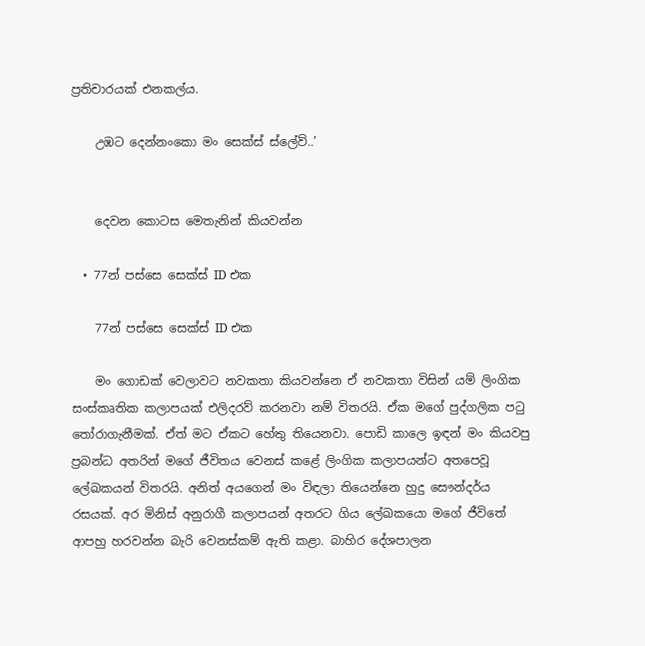ප්‍රතිචාරයක් එනකල්ය.

    උඹට දෙන්නංකො මං සෙක්ස් ස්ලේව්..’


    දෙවන කොටස මෙතැනින් කියවන්න

  • 77න් පස්සෙ සෙක්ස් ID එක

    77න් පස්සෙ සෙක්ස් ID එක

    මං ගොඩක් වෙලාවට නවකතා කියවන්නෙ ඒ නවකතා විසින් යම් ලිංගික සංස්කෘතික කලාපයක් එලිදරව් කරනවා නම් විතරයි. ඒක මගේ පුද්ගලික පටු තෝරාගැනීමක්. ඒත් මට ඒකට හේතු තියෙනවා. පොඩි කාලෙ ඉඳන් මං කියවපු ප්‍රබන්ධ අතරින් මගේ ජීවිතය වෙනස් කළේ ලිංගික කලාපයන්ට අතපෙවූ ලේඛකයන් විතරයි. අනිත් අයගෙන් මං විඳලා තියෙන්නෙ හුදු සෞන්දර්ය රසයක්. අර මිනිස් අනුරාගී කලාපයන් අතරට ගිය ලේඛකයො මගේ ජීවිතේ ආපහු හරවන්න බැරි වෙනස්කම් ඇති කළා. බාහිර දේශපාලන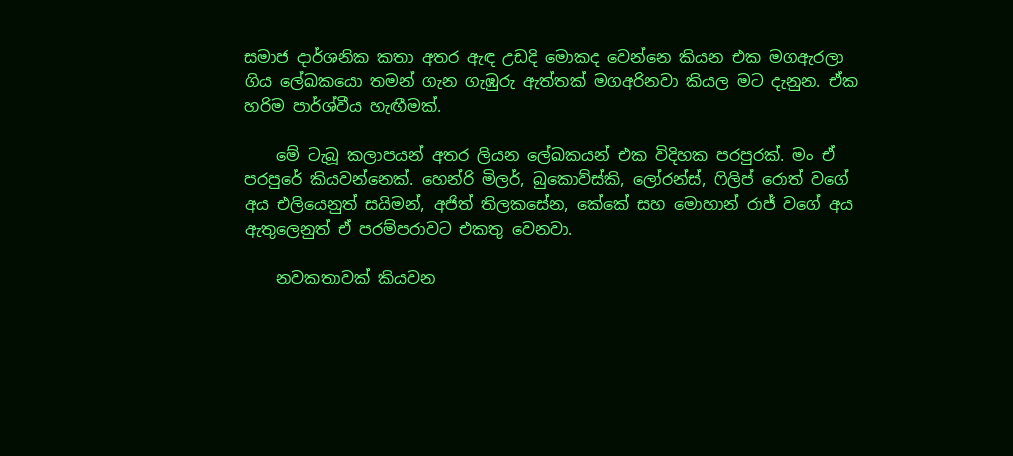සමාජ දාර්ශනික කතා අතර ඇඳ උඩදි මොකද වෙන්නෙ කියන එක මගඇරලා ගිය ලේඛකයො තමන් ගැන ගැඹුරු ඇත්තක් මගඅරිනවා කියල මට දැනුන. ඒක හරිම පාර්ශ්වීය හැඟීමක්.

    මේ ටැබූ කලාපයන් අතර ලියන ලේඛකයන් එක විදිහක පරපුරක්. මං ඒ පරපුරේ කියවන්නෙක්. හෙන්රි මිලර්, බුකොව්ස්කි, ලෝරන්ස්, ෆිලිප් රොත් වගේ අය එලියෙනුත් සයිමන්, අජිත් තිලකසේන, කේකේ සහ මොහාන් රාජ් වගේ අය ඇතුලෙනුත් ඒ පරම්පරාවට එකතු වෙනවා.

    නවකතාවක් කියවන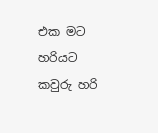එක මට හරියට කවුරු හරි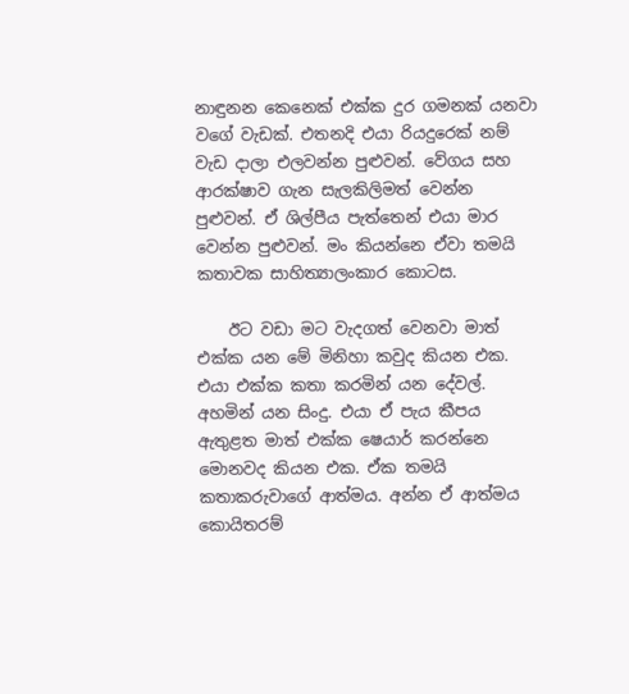නාඳුනන කෙනෙක් එක්ක දුර ගමනක් යනවා වගේ වැඩක්. එතනදි එයා රියදුරෙක් නම් වැඩ දාලා එලවන්න පුළුවන්. වේගය සහ ආරක්ෂාව ගැන සැලකිලිමත් වෙන්න පුළුවන්. ඒ ශිල්පීය පැත්තෙන් එයා මාර වෙන්න පුළුවන්. මං කියන්නෙ ඒවා තමයි කතාවක සාහිත්‍යාලංකාර කොටස.

    ඊට වඩා මට වැදගත් වෙනවා මාත් එක්ක යන මේ මිනිහා කවුද කියන එක. එයා එක්ක කතා කරමින් යන දේවල්. අහමින් යන සිංදු. එයා ඒ පැය කීපය ඇතුළත මාත් එක්ක ෂෙයාර් කරන්නෙ මොනවද කියන එක. ඒක තමයි කතාකරුවාගේ ආත්මය. අන්න ඒ ආත්මය කොයිතරම්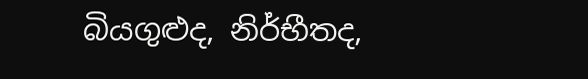බියගුළුද, නිර්භීතද,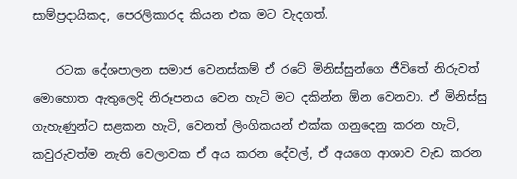සාම්ප්‍රදායිකද, පෙරලිකාරද කියන එක මට වැදගත්.

    රටක දේශපාලන සමාජ වෙනස්කම් ඒ රටේ මිනිස්සුන්ගෙ ජීවිතේ නිරුවත් මොහොත ඇතුලෙදි නිරූපනය වෙන හැටි මට දකින්න ඕන වෙනවා. ඒ මිනිස්සු ගැහැණුන්ට සළකන හැටි, වෙනත් ලිංගිකයන් එක්ක ගනුදෙනු කරන හැටි, කවුරුවත්ම නැති වෙලාවක ඒ අය කරන දේවල්, ඒ අයගෙ ආශාව වැඩ කරන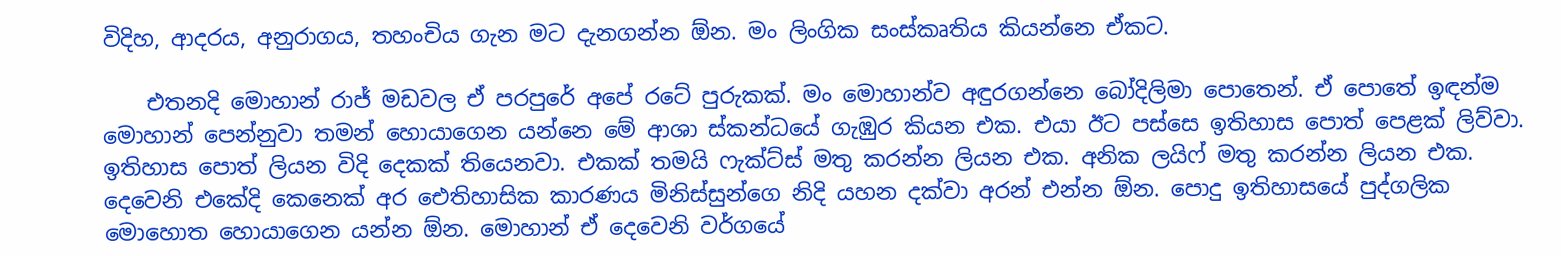විදිහ, ආදරය, අනුරාගය, තහංචිය ගැන මට දැනගන්න ඕන. මං ලිංගික සංස්කෘතිය කියන්නෙ ඒකට.

    එතනදි මොහාන් රාජ් මඩවල ඒ පරපුරේ අපේ රටේ පුරුකක්. මං මොහාන්ව අඳුරගන්නෙ බෝදිලිමා පොතෙන්. ඒ පොතේ ඉඳන්ම මොහාන් පෙන්නුවා තමන් හොයාගෙන යන්නෙ මේ ආශා ස්කන්ධයේ ගැඹුර කියන එක. එයා ඊට පස්සෙ ඉතිහාස පොත් පෙළක් ලිව්වා. ඉතිහාස පොත් ලියන විදි දෙකක් තියෙනවා. එකක් තමයි ෆැක්ට්ස් මතු කරන්න ලියන එක. අනික ලයිෆ් මතු කරන්න ලියන එක. දෙවෙනි එකේදි කෙනෙක් අර ඓතිහාසික කාරණය මිනිස්සුන්ගෙ නිදි යහන දක්වා අරන් එන්න ඕන. පොදු ඉතිහාසයේ පුද්ගලික මොහොත හොයාගෙන යන්න ඕන. මොහාන් ඒ දෙවෙනි වර්ගයේ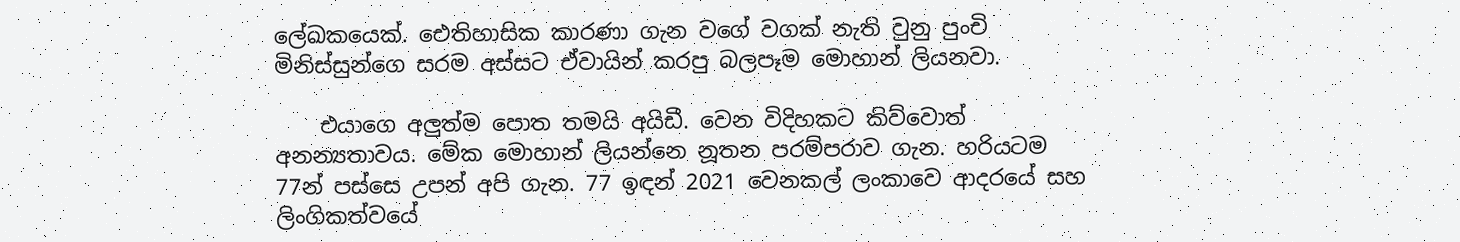ලේඛකයෙක්. ඓතිහාසික කාරණා ගැන වගේ වගක් නැති වුනු පුංචි මිනිස්සුන්ගෙ සරම අස්සට ඒවායින් කරපු බලපෑම මොහාන් ලියනවා.

    එයාගෙ අලුත්ම පොත තමයි අයිඩී. වෙන විදිහකට කිව්වොත් අනන්‍යතාවය. මේක මොහාන් ලියන්නෙ නූතන පරම්පරාව ගැන. හරියටම 77න් පස්සෙ උපන් අපි ගැන. 77 ඉඳන් 2021 වෙනකල් ලංකාවෙ ආදරයේ සහ ලිංගිකත්වයේ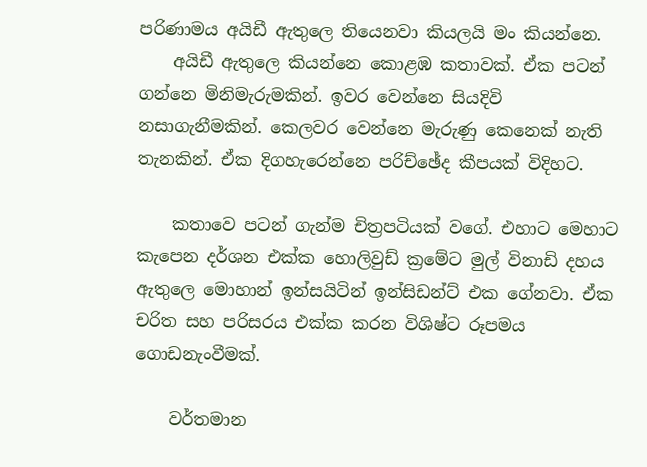පරිණාමය අයිඩී ඇතුලෙ තියෙනවා කියලයි මං කියන්නෙ.
    අයිඩී ඇතුලෙ කියන්නෙ කොළඹ කතාවක්. ඒක පටන් ගන්නෙ මිනිමැරුමකින්. ඉවර වෙන්නෙ සියදිවි නසාගැනීමකින්. කෙලවර වෙන්නෙ මැරුණු කෙනෙක් නැති තැනකින්. ඒක දිගහැරෙන්නෙ පරිච්ඡේද කීපයක් විදිහට.

    කතාවෙ පටන් ගැන්ම චිත්‍රපටියක් වගේ. එහාට මෙහාට කැපෙන දර්ශන එක්ක හොලිවුඩ් ක්‍රමේට මුල් විනාඩි දහය ඇතුලෙ මොහාන් ඉන්සයිටින් ඉන්සිඩන්ට් එක ගේනවා. ඒක චරිත සහ පරිසරය එක්ක කරන විශිෂ්ට රූපමය ගොඩනැංවීමක්.

    වර්තමාන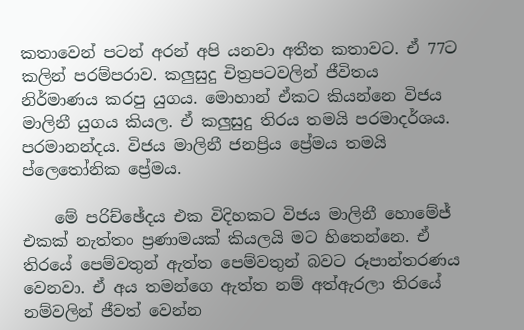කතාවෙන් පටන් අරන් අපි යනවා අතීත කතාවට. ඒ 77ට කලින් පරම්පරාව. කලුසුදු චිත්‍රපටවලින් ජීවිතය නිර්මාණය කරපු යුගය. මොහාන් ඒකට කියන්නෙ විජය මාලිනී යුගය කියල. ඒ කලුසුදු තිරය තමයි පරමාදර්ශය. පරමානන්දය. විජය මාලිනී ජනප්‍රිය ප්‍රේමය තමයි ප්ලෙතෝනික ප්‍රේමය.

    මේ පරිච්ඡේදය එක විදිහකට විජය මාලිනී හොමේජ් එකක් නැත්තං ප්‍රණාමයක් කියලයි මට හිතෙන්නෙ. ඒ තිරයේ පෙම්වතුන් ඇත්ත පෙම්වතුන් බවට රූපාන්තරණය වෙනවා. ඒ අය තමන්ගෙ ඇත්ත නම් අත්ඇරලා තිරයේ නම්වලින් ජීවත් වෙන්න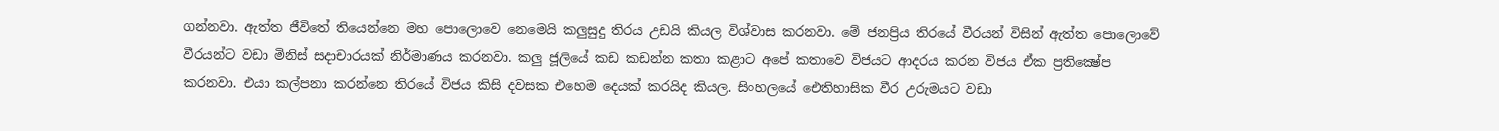ගන්නවා. ඇත්ත ජීවිතේ තියෙන්නෙ මහ පොලොවෙ නෙමෙයි කලුසුදු තිරය උඩයි කියල විශ්වාස කරනවා. මේ ජනප්‍රිය තිරයේ වීරයන් විසින් ඇත්ත පොලොවේ වීරයන්ට වඩා මිනිස් සදාචාරයක් නිර්මාණය කරනවා. කලු ජූලියේ කඩ කඩන්න කතා කළාට අපේ කතාවෙ විජයට ආදරය කරන විජය ඒක ප්‍රතික්‍ෂේප කරනවා. එයා කල්පනා කරන්නෙ තිරයේ විජය කිසි දවසක එහෙම දෙයක් කරයිද කියල. සිංහලයේ ඓතිහාසික වීර උරුමයට වඩා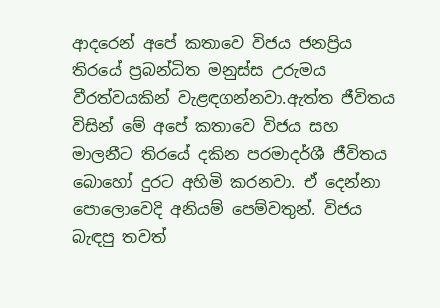ආදරෙන් අපේ කතාවෙ විජය ජනප්‍රිය තිරයේ ප්‍රබන්ධිත මනුස්ස උරුමය වීරත්වයකින් වැළඳගන්නවා.ඇත්ත ජීවිතය විසින් මේ අපේ කතාවෙ විජය සහ මාලනීට තිරයේ දකින පරමාදර්ශී ජීවිතය බොහෝ දුරට අහිමි කරනවා. ඒ දෙන්නා පොලොවෙදි අනියම් පෙම්වතුන්. විජය බැඳපු තවත්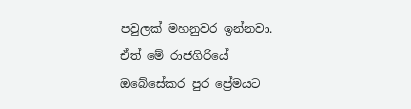පවුලක් මහනුවර ඉන්නවා. ඒත් මේ රාජගිරියේ ඔබේසේකර පුර ප්‍රේමයට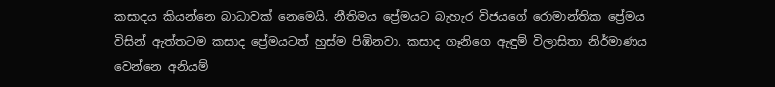කසාදය කියන්නෙ බාධාවක් නෙමෙයි. නීතිමය ප්‍රේමයට බැහැර විජයගේ රොමාන්තික ප්‍රේමය විසින් ඇත්තටම කසාද ප්‍රේමයටත් හුස්ම පිඹිනවා. කසාද ගෑනිගෙ ඇඳුම් විලාසිතා නිර්මාණය වෙන්නෙ අනියම්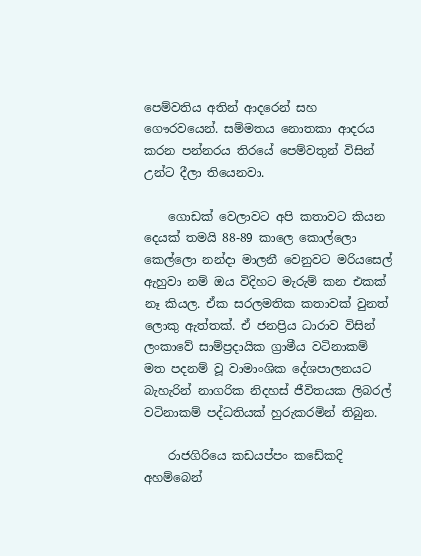පෙම්වතිය අතින් ආදරෙන් සහ ගෞරවයෙන්. සම්මතය නොතකා ආදරය කරන පන්නරය තිරයේ පෙම්වතුන් විසින් උන්ට දීලා තියෙනවා.

    ගොඩක් වෙලාවට අපි කතාවට කියන දෙයක් තමයි 88-89 කාලෙ කොල්ලො කෙල්ලො නන්දා මාලනී වෙනුවට මරියසෙල් ඇහුවා නම් ඔය විදිහට මැරුම් කන එකක් නෑ කියල. ඒක සරලමතික කතාවක් වුනත් ලොකු ඇත්තක්. ඒ ජනප්‍රිය ධාරාව විසින් ලංකාවේ සාම්ප්‍රදායික ග්‍රාමීය වටිනාකම් මත පදනම් වූ වාමාංශික දේශපාලනයට බැහැරින් නාගරික නිදහස් ජීවිතයක ලිබරල් වටිනාකම් පද්ධතියක් හුරුකරමින් තිබුන.

    රාජගිරියෙ කඩයප්පං කඩේකදි අහම්බෙන්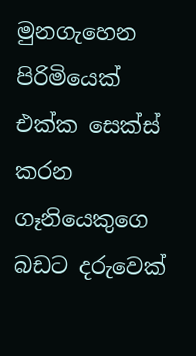මුනගැහෙන පිරිමියෙක් එක්ක සෙක්ස් කරන ගෑනියෙකුගෙ බඩට දරුවෙක්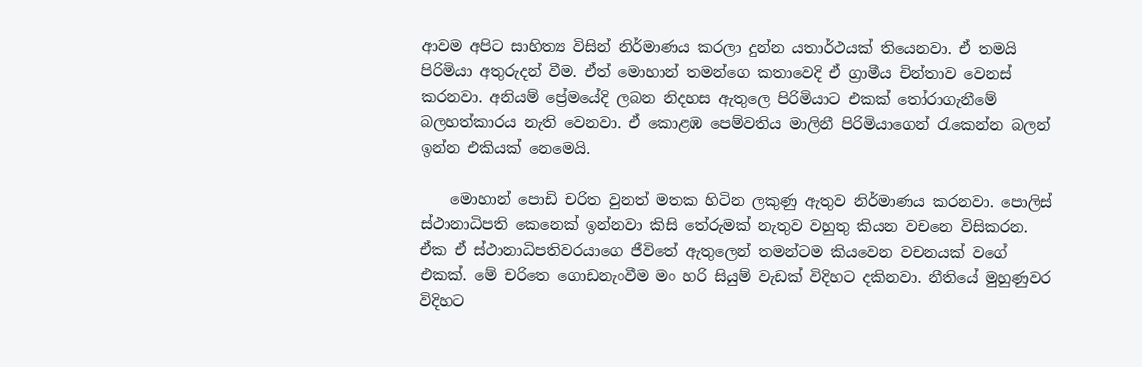ආවම අපිට සාහිත්‍ය විසින් නිර්මාණය කරලා දුන්න යතාර්ථයක් තියෙනවා. ඒ තමයි පිරිමියා අතුරුදන් වීම. ඒත් මොහාන් තමන්ගෙ කතාවෙදි ඒ ග්‍රාමීය චින්තාව වෙනස් කරනවා. අනියම් ප්‍රේමයේදි ලබන නිදහස ඇතුලෙ පිරිමියාට එකක් තෝරාගැනීමේ බලහත්කාරය නැති වෙනවා. ඒ කොළඹ පෙම්වතිය මාලිනී පිරිමියාගෙන් රැකෙන්න බලන් ඉන්න එකියක් නෙමෙයි.

    මොහාන් පොඩි චරිත වුනත් මතක හිටින ලකුණු ඇතුව නිර්මාණය කරනවා. පොලිස් ස්ථානාධිපති කෙනෙක් ඉන්නවා කිසි තේරුමක් නැතුව වහුතු කියන වචනෙ විසිකරන. ඒක ඒ ස්ථානාධිපතිවරයාගෙ ජීවිතේ ඇතුලෙන් තමන්ටම කියවෙන වචනයක් වගේ එකක්. මේ චරිතෙ ගොඩනැංවීම මං හරි සියුම් වැඩක් විදිහට දකිනවා. නීතියේ මුහුණුවර විදිහට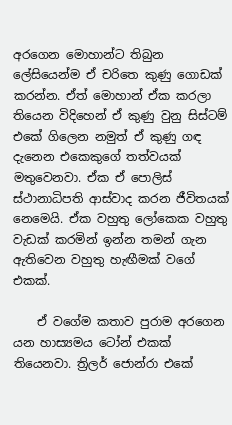අරගෙන මොහාන්ට තිබුන ලේසියෙන්ම ඒ චරිතෙ කුණු ගොඩක් කරන්න. ඒත් මොහාන් ඒක කරලා තියෙන විදිහෙන් ඒ කුණු වුනු සිස්ටම් එකේ ගිලෙන නමුත් ඒ කුණු ගඳ දැනෙන එකෙකුගේ තත්වයක් මතුවෙනවා. ඒක ඒ පොලිස් ස්ථානාධිපති ආස්වාද කරන ජීවිතයක් නෙමෙයි. ඒක වහුතු ලෝකෙක වහුතු වැඩක් කරමින් ඉන්න තමන් ගැන ඇතිවෙන වහුතු හැඟීමක් වගේ එකක්.

    ඒ වගේම කතාව පුරාම අරගෙන යන හාස්‍යමය ටෝන් එකක් තියෙනවා. ත්‍රිලර් ජොන්රා එකේ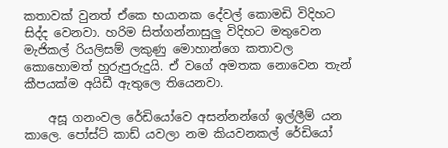කතාවක් වුනත් ඒකෙ භයානක දේවල් කොමඩි විදිහට සිද්ද වෙනවා. හරිම සිත්ගන්නාසුලු විදිහට මතුවෙන මැජිකල් රියලිසම් ලකුණු මොහාන්ගෙ කතාවල කොහොමත් හුරුපුරුදුයි. ඒ වගේ අමතක නොවෙන තැන් කීපයක්ම අයිඩී ඇතුලෙ තියෙනවා.

    අසූ ගනංවල රේඩියෝවෙ අසන්නන්ගේ ඉල්ලීම් යන කාලෙ. පෝස්ට් කාඩ් යවලා නම කියවනකල් රේඩියෝ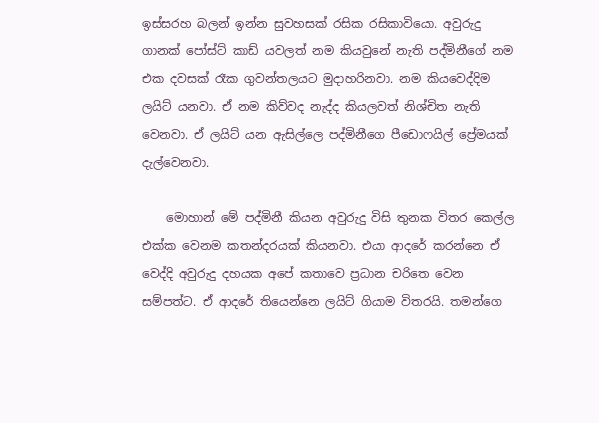ඉස්සරහ බලන් ඉන්න සුවහසක් රසික රසිකාවියො. අවුරුදු ගානක් පෝස්ට් කාඩ් යවලත් නම කියවුනේ නැති පද්මිනීගේ නම එක දවසක් රෑක ගුවන්තලයට මුදාහරිනවා. නම කියවෙද්දිම ලයිට් යනවා. ඒ නම කිව්වද නැද්ද කියලවත් නිශ්චිත නැති වෙනවා. ඒ ලයිට් යන ඇසිල්ලෙ පද්මිනීගෙ පීඩොෆයිල් ප්‍රේමයක් දැල්වෙනවා.

    මොහාන් මේ පද්මිනී කියන අවුරුදු විසි තුනක විතර කෙල්ල එක්ක වෙනම කතන්දරයක් කියනවා. එයා ආදරේ කරන්නෙ ඒ වෙද්දි අවුරුදු දහයක අපේ කතාවෙ ප්‍රධාන චරිතෙ වෙන සම්පත්ට. ඒ ආදරේ තියෙන්නෙ ලයිට් ගියාම විතරයි. තමන්ගෙ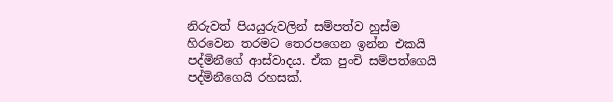නිරුවත් පියයුරුවලින් සම්පත්ව හුස්ම හිරවෙන තරමට තෙරපගෙන ඉන්න එකයි පද්මිනීගේ ආස්වාදය. ඒක පුංචි සම්පත්ගෙයි පද්මිනීගෙයි රහසක්.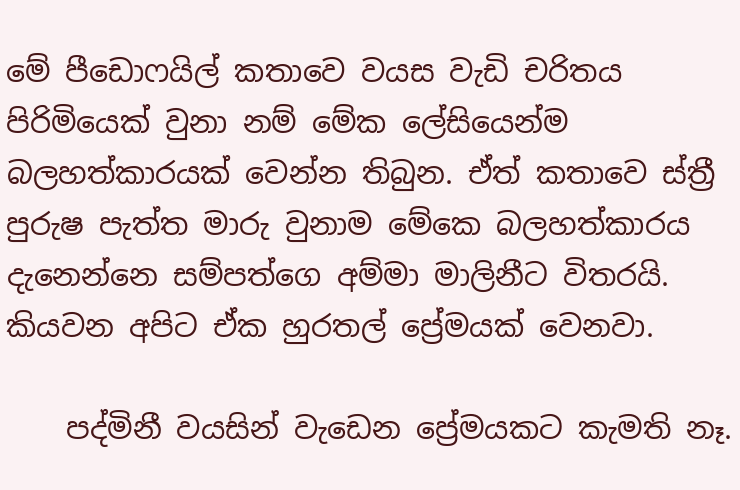මේ පීඩොෆයිල් කතාවෙ වයස වැඩි චරිතය පිරිමියෙක් වුනා නම් මේක ලේසියෙන්ම බලහත්කාරයක් වෙන්න තිබුන. ඒත් කතාවෙ ස්ත්‍රී පුරුෂ පැත්ත මාරු වුනාම මේකෙ බලහත්කාරය දැනෙන්නෙ සම්පත්ගෙ අම්මා මාලිනීට විතරයි. කියවන අපිට ඒක හුරතල් ප්‍රේමයක් වෙනවා.

    පද්මිනී වයසින් වැඩෙන ප්‍රේමයකට කැමති නෑ.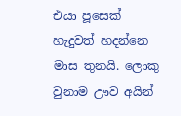එයා පූසෙක් හැදුවත් හදන්නෙ මාස තුනයි. ලොකු වුනාම ඌව අයින්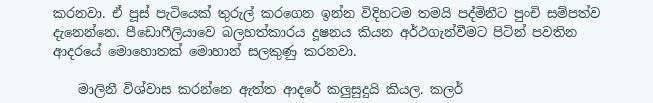කරනවා. ඒ පූස් පැටියෙක් තුරුල් කරගෙන ඉන්න විදිහටම තමයි පද්මිනීට පුංචි සම්පත්ව දැනෙන්නෙ. පීඩොෆීලියාවෙ බලහත්කාරය දූෂනය කියන අර්ථගැන්වීමට පිටින් පවතින ආදරයේ මොහොතක් මොහාන් සලකුණු කරනවා.

    මාලිනී විශ්වාස කරන්නෙ ඇත්ත ආදරේ කලුසුදුයි කියල. කලර්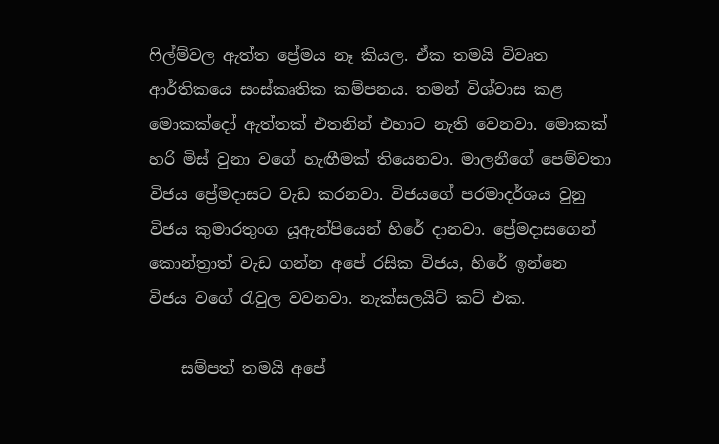ෆිල්ම්වල ඇත්ත ප්‍රේමය නෑ කියල. ඒක තමයි විවෘත ආර්තිකයෙ සංස්කෘතික කම්පනය. තමන් විශ්වාස කළ මොකක්දෝ ඇත්තක් එතනින් එහාට නැති වෙනවා. මොකක් හරි මිස් වුනා වගේ හැඟීමක් තියෙනවා. මාලනීගේ පෙම්වතා විජය ප්‍රේමදාසට වැඩ කරනවා. විජයගේ පරමාදර්ශය වුනු විජය කුමාරතුංග යූඇන්පියෙන් හිරේ දානවා. ප්‍රේමදාසගෙන් කොන්ත්‍රාත් වැඩ ගන්න අපේ රසික විජය, හිරේ ඉන්නෙ විජය වගේ රැවුල වවනවා. නැක්සලයිට් කට් එක.

    සම්පත් තමයි අපේ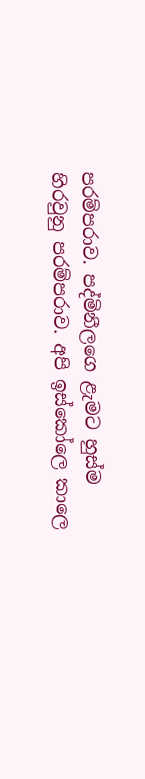පරම්පරාව. පද්මිනීලගෙ ළැමට හුස්ම හිරවුනු පරම්පරාව. අපි ඉස්කෝලෙ කාලෙ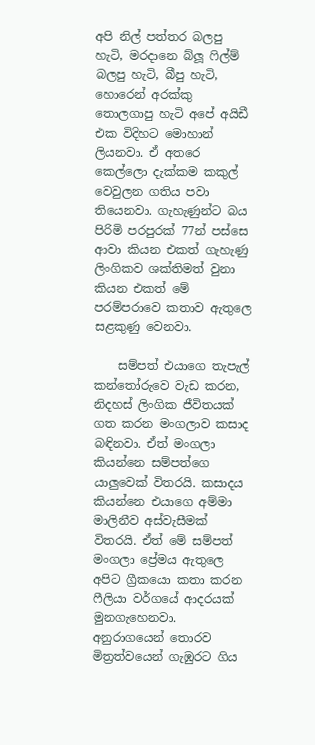අපි නිල් පත්තර බලපු හැටි, මරදානෙ බ්ලූ ෆිල්ම් බලපු හැටි, බීපු හැටි, හොරෙන් අරක්කු තොලගාපු හැටි අපේ අයිඩී එක විදිහට මොහාන් ලියනවා. ඒ අතරෙ කෙල්ලො දැක්කම කකුල් වෙවුලන ගතිය පවා තියෙනවා. ගැහැණුන්ට බය පිරිමි පරපුරක් 77න් පස්සෙ ආවා කියන එකත් ගැහැණු ලිංගිකව ශක්තිමත් වුනා කියන එකත් මේ පරම්පරාවෙ කතාව ඇතුලෙ සළකුණු වෙනවා.

    සම්පත් එයාගෙ තැපැල් කන්තෝරුවෙ වැඩ කරන, නිදහස් ලිංගික ජීවිතයක් ගත කරන මංගලාව කසාද බඳිනවා. ඒත් මංගලා කියන්නෙ සම්පත්ගෙ යාලුවෙක් විතරයි. කසාදය කියන්නෙ එයාගෙ අම්මා මාලිනීව අස්වැසීමක් විතරයි. ඒත් මේ සම්පත් මංගලා ප්‍රේමය ඇතුලෙ අපිට ග්‍රීකයො කතා කරන ෆීලියා වර්ගයේ ආදරයක් මුනගැහෙනවා. අනුරාගයෙන් තොරව මිත්‍රත්වයෙන් ගැඹුරට ගිය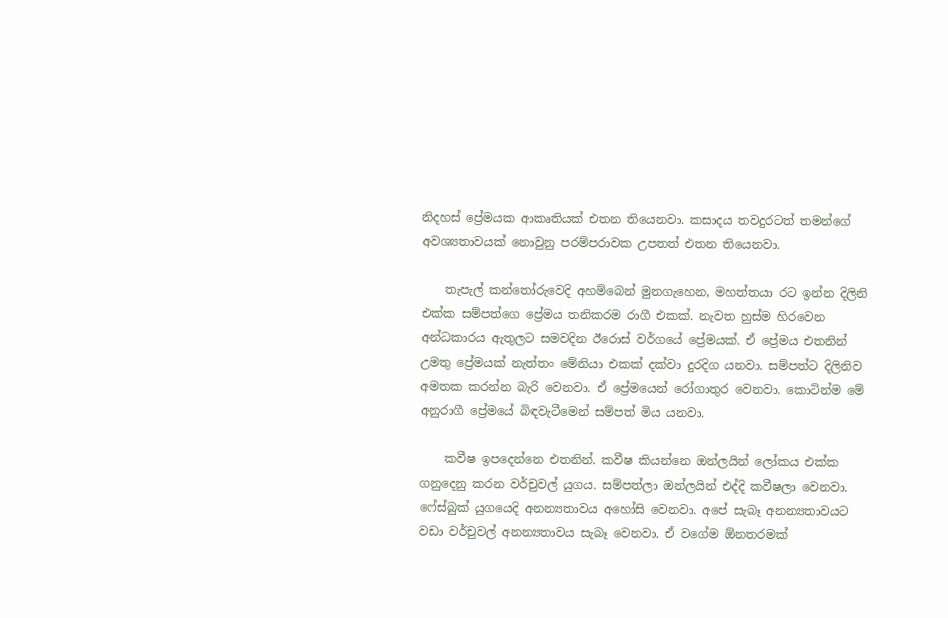නිදහස් ප්‍රේමයක ආකෘතියක් එතන තියෙනවා. කසාදය තවදුරටත් තමන්ගේ අවශ්‍යතාවයක් නොවුනු පරම්පරාවක උපතත් එතන තියෙනවා.

    තැපැල් කන්තෝරුවෙදි අහම්බෙන් මුනගැහෙන, මහත්තයා රට ඉන්න දිලිනි එක්ක සම්පත්ගෙ ප්‍රේමය තනිකරම රාගී එකක්. නැවත හුස්ම හිරවෙන අන්ධකාරය ඇතුලට සමවදින ඊරොස් වර්ගයේ ප්‍රේමයක්. ඒ ප්‍රේමය එතනින් උමතු ප්‍රේමයක් නැත්තං මේනියා එකක් දක්වා දුරදිග යනවා. සම්පත්ට දිලිනිව අමතක කරන්න බැරි වෙනවා. ඒ ප්‍රේමයෙන් රෝගාතුර වෙනවා. කොටින්ම මේ අනුරාගී ප්‍රේමයේ බිඳවැටීමෙන් සම්පත් මිය යනවා.

    කවීෂ ඉපදෙන්නෙ එතනින්. කවීෂ කියන්නෙ ඔන්ලයින් ලෝකය එක්ක ගනුදෙනු කරන වර්චුවල් යුගය. සම්පත්ලා ඔන්ලයින් එද්දි කවීෂලා වෙනවා. ෆේස්බුක් යුගයෙදි අනන්‍යතාවය අහෝසි වෙනවා. අපේ සැබෑ අනන්‍යතාවයට වඩා වර්චුවල් අනන්‍යතාවය සැබෑ වෙනවා. ඒ වගේම ඕනතරමක්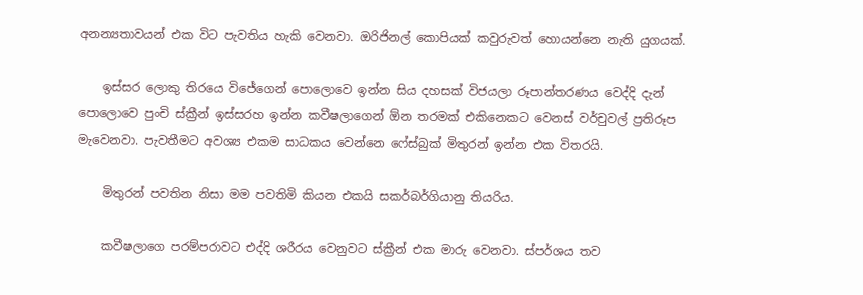අනන්‍යතාවයන් එක විට පැවතිය හැකි වෙනවා. ඔරිජිනල් කොපියක් කවුරුවත් හොයන්නෙ නැති යුගයක්.

    ඉස්සර ලොකු තිරයෙ විජේගෙන් පොලොවෙ ඉන්න සිය දහසක් විජයලා රූපාන්තරණය වෙද්දි දැන් පොලොවෙ පුංචි ස්ක්‍රීන් ඉස්සරහ ඉන්න කවීෂලාගෙන් ඕන තරමක් එකිනෙකට වෙනස් වර්චුවල් ප්‍රතිරූප මැවෙනවා. පැවතීමට අවශ්‍ය එකම සාධකය වෙන්නෙ ෆේස්බුක් මිතුරන් ඉන්න එක විතරයි.

    මිතුරන් පවතින නිසා මම පවතිමි කියන එකයි සකර්බර්ගියානු තියරිය.

    කවීෂලාගෙ පරම්පරාවට එද්දි ශරීරය වෙනුවට ස්ක්‍රීන් එක මාරු වෙනවා. ස්පර්ශය තව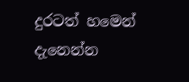දුරටත් හමෙන් දැනෙන්න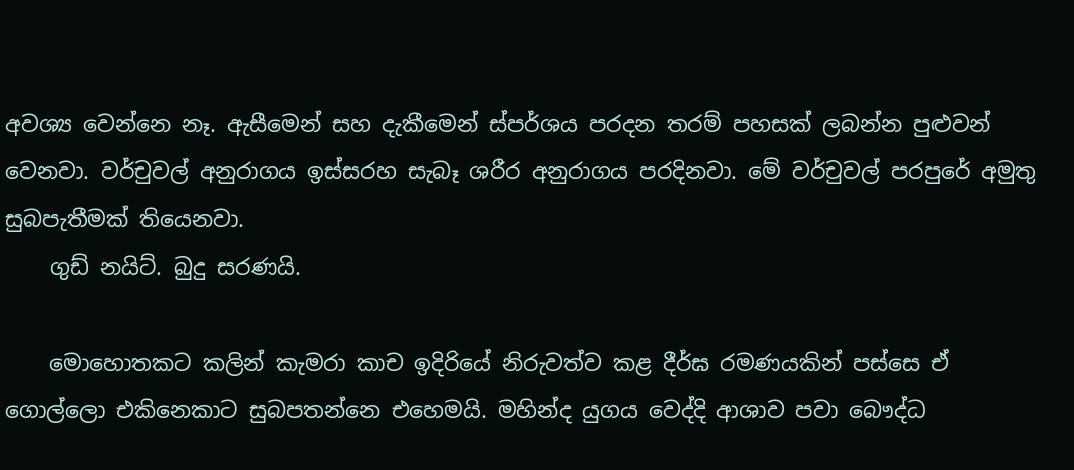අවශ්‍ය වෙන්නෙ නෑ. ඇසීමෙන් සහ දැකීමෙන් ස්පර්ශය පරදන තරම් පහසක් ලබන්න පුළුවන් වෙනවා. වර්චුවල් අනුරාගය ඉස්සරහ සැබෑ ශරීර අනුරාගය පරදිනවා. මේ වර්චුවල් පරපුරේ අමුතු සුබපැතීමක් තියෙනවා.
    ගුඩ් නයිට්. බුදු සරණයි.

    මොහොතකට කලින් කැමරා කාච ඉදිරියේ නිරුවත්ව කළ දීර්ඝ රමණයකින් පස්සෙ ඒ ගොල්ලො එකිනෙකාට සුබපතන්නෙ එහෙමයි. මහින්ද යුගය වෙද්දි ආශාව පවා බෞද්ධ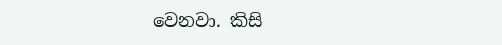වෙනවා. කිසි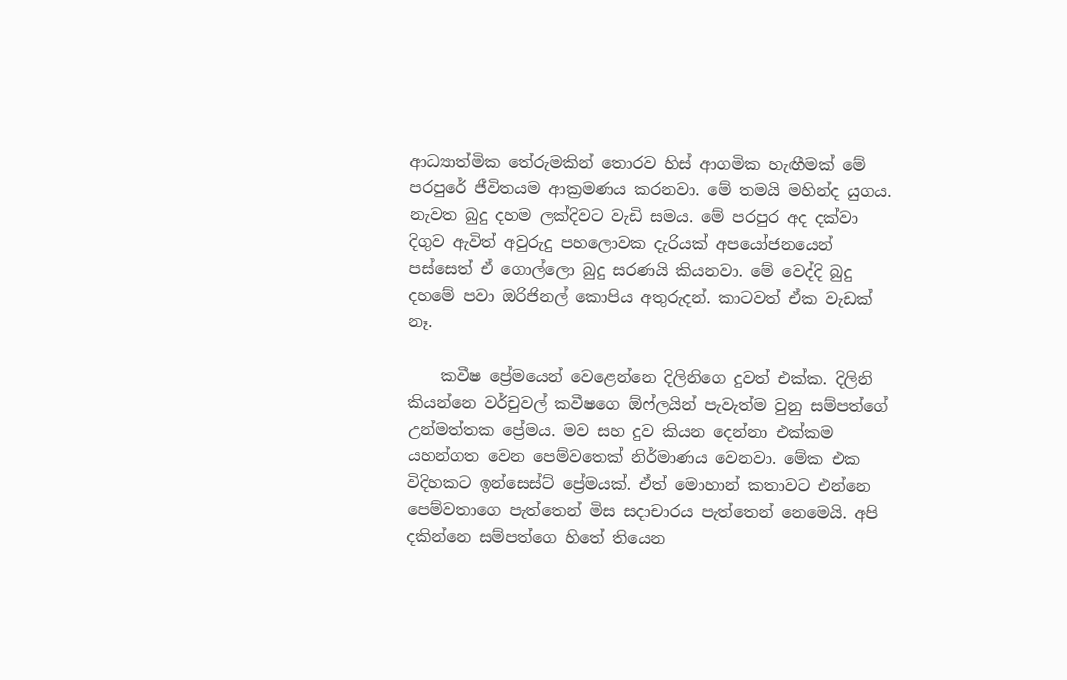ආධ්‍යාත්මික තේරුමකින් තොරව හිස් ආගමික හැඟීමක් මේ පරපුරේ ජීවිතයම ආක්‍රමණය කරනවා. මේ තමයි මහින්ද යුගය. නැවත බුදු දහම ලක්දිවට වැඩි සමය. මේ පරපුර අද දක්වා දිගුව ඇවිත් අවුරුදු පහලොවක දැරියක් අපයෝජනයෙන් පස්සෙත් ඒ ගොල්ලො බුදු සරණයි කියනවා. මේ වෙද්දි බුදු දහමේ පවා ඔරිජිනල් කොපිය අතුරුදන්. කාටවත් ඒක වැඩක් නෑ.

    කවීෂ ප්‍රේමයෙන් වෙළෙන්නෙ දිලිනිගෙ දුවත් එක්ක. දිලිනි කියන්නෙ වර්චුවල් කවීෂගෙ ඕෆ්ලයින් පැවැත්ම වුනු සම්පත්ගේ උන්මත්තක ප්‍රේමය. මව සහ දුව කියන දෙන්නා එක්කම යහන්ගත වෙන පෙම්වතෙක් නිර්මාණය වෙනවා. මේක එක විදිහකට ඉන්සෙස්ට් ප්‍රේමයක්. ඒත් මොහාන් කතාවට එන්නෙ පෙම්වතාගෙ පැත්තෙන් මිස සදාචාරය පැත්තෙන් නෙමෙයි. අපි දකින්නෙ සම්පත්ගෙ හිතේ තියෙන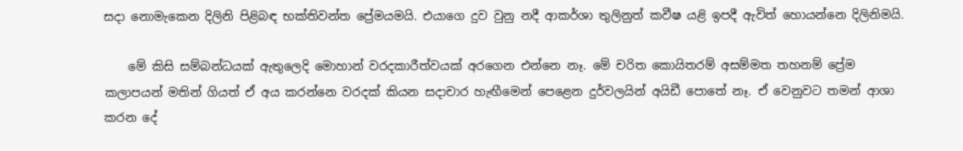සදා නොමැකෙන දිලිනි පිළිබඳ භක්තිවන්ත ප්‍රේමයමයි. එයාගෙ දුව වුනු නදී ආකර්ශා තුලිනුත් කවීෂ යළි ඉපදී ඇවිත් හොයන්නෙ දිලිනිමයි.

    මේ කිසි සම්බන්ධයක් ඇතුලෙදි මොහාන් වරදකාරීත්වයක් අරගෙන එන්නෙ නෑ. මේ චරිත කොයිතරම් අසම්මත තහනම් ප්‍රේම කලාපයන් මතින් ගියත් ඒ අය කරන්නෙ වරදක් කියන සදාචාර හැඟීමෙන් පෙළෙන දුර්වලයින් අයිඩී පොතේ නෑ. ඒ වෙනුවට තමන් ආශා කරන දේ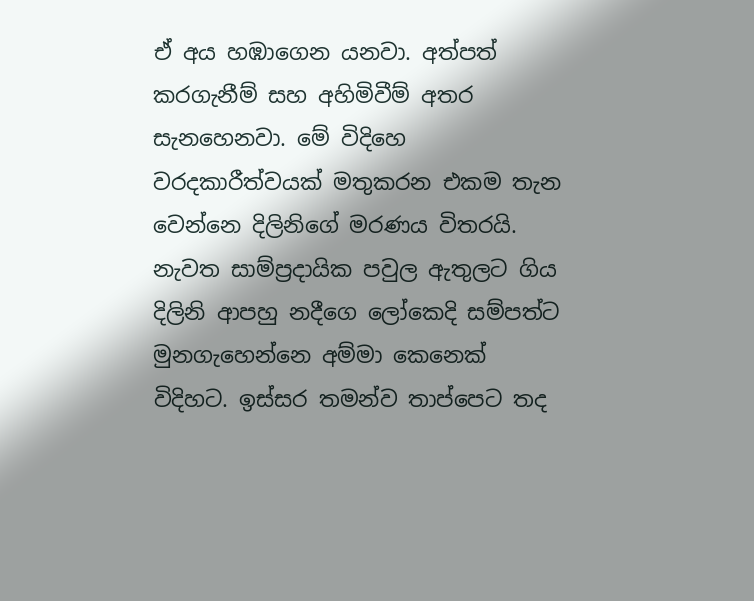ඒ අය හඹාගෙන යනවා. අත්පත් කරගැනීම් සහ අහිමිවීම් අතර සැනහෙනවා. මේ විදිහෙ වරදකාරීත්වයක් මතුකරන එකම තැන වෙන්නෙ දිලිනිගේ මරණය විතරයි. නැවත සාම්ප්‍රදායික පවුල ඇතුලට ගිය දිලිනි ආපහු නදීගෙ ලෝකෙදි සම්පත්ට මුනගැහෙන්නෙ අම්මා කෙනෙක් විදිහට. ඉස්සර තමන්ව තාප්පෙට තද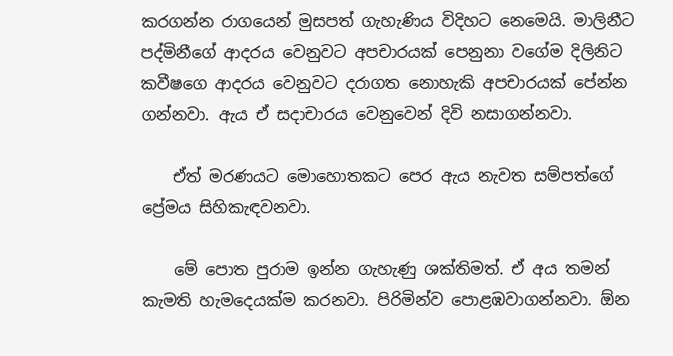කරගන්න රාගයෙන් මුසපත් ගැහැණිය විදිහට නෙමෙයි. මාලිනීට පද්මිනීගේ ආදරය වෙනුවට අපචාරයක් පෙනුනා වගේම දිලිනිට කවීෂගෙ ආදරය වෙනුවට දරාගත නොහැකි අපචාරයක් පේන්න ගන්නවා. ඇය ඒ සදාචාරය වෙනුවෙන් දිවි නසාගන්නවා.

    ඒත් මරණයට මොහොතකට පෙර ඇය නැවත සම්පත්ගේ ප්‍රේමය සිහිකැඳවනවා.

    මේ පොත පුරාම ඉන්න ගැහැණු ශක්තිමත්. ඒ අය තමන් කැමති හැමදෙයක්ම කරනවා. පිරිමින්ව පොළඹවාගන්නවා. ඕන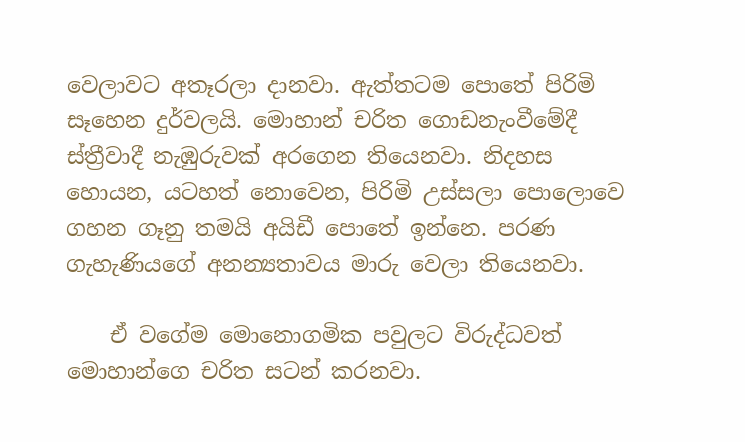වෙලාවට අතෑරලා දානවා. ඇත්තටම පොතේ පිරිමි සෑහෙන දුර්වලයි. මොහාන් චරිත ගොඩනැංවීමේදී ස්ත්‍රීවාදී නැඹුරුවක් අරගෙන තියෙනවා. නිදහස හොයන, යටහත් නොවෙන, පිරිමි උස්සලා පොලොවෙ ගහන ගෑනු තමයි අයිඩී පොතේ ඉන්නෙ. පරණ ගැහැණියගේ අනන්‍යතාවය මාරු වෙලා තියෙනවා.

    ඒ වගේම මොනොගමික පවුලට විරුද්ධවත් මොහාන්ගෙ චරිත සටන් කරනවා.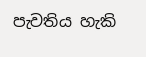පැවතිය හැකි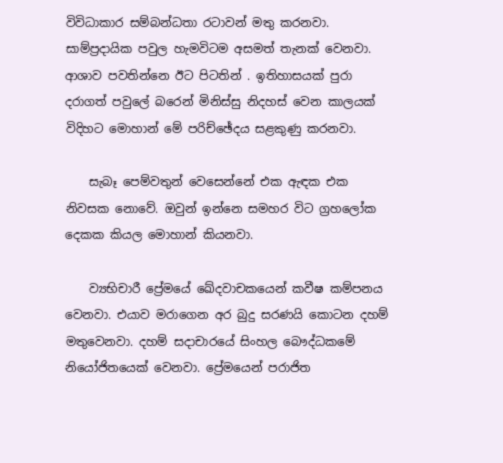විවිධාකාර සම්බන්ධතා රටාවන් මතු කරනවා. සාම්ප්‍රදායික පවුල හැමවිටම අසමත් තැනක් වෙනවා. ආශාව පවතින්නෙ ඊට පිටතින් . ඉතිහාසයක් පුරා දරාගත් පවුලේ බරෙන් මිනිස්සු නිදහස් වෙන කාලයක් විදිහට මොහාන් මේ පරිච්ඡේදය සළකුණු කරනවා.

    සැබෑ පෙම්වතුන් වෙසෙන්නේ එක ඇඳක එක නිවසක නොවේ. ඔවුන් ඉන්නෙ සමහර විට ග්‍රහලෝක දෙකක කියල මොහාන් කියනවා.

    ව්‍යභිචාරී ප්‍රේමයේ ඛේදවාචකයෙන් කවීෂ කම්පනය වෙනවා. එයාව මරාගෙන අර බුදු සරණයි කොටන දහම් මතුවෙනවා. දහම් සදාචාරයේ සිංහල බෞද්ධකමේ නියෝජිතයෙක් වෙනවා. ප්‍රේමයෙන් පරාජිත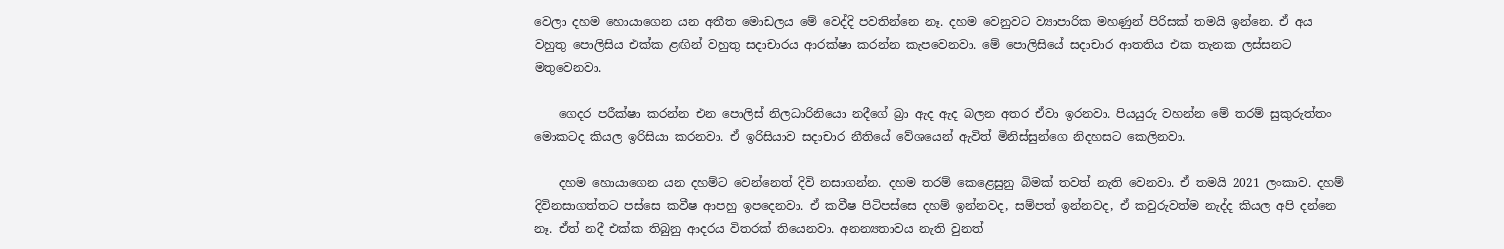වෙලා දහම හොයාගෙන යන අතීත මොඩලය මේ වෙද්දි පවතින්නෙ නෑ. දහම වෙනුවට ව්‍යාපාරික මහණුන් පිරිසක් තමයි ඉන්නෙ. ඒ අය වහුතු පොලිසිය එක්ක ළඟින් වහුතු සදාචාරය ආරක්ෂා කරන්න කැපවෙනවා. මේ පොලිසියේ සදාචාර ආතතිය එක තැනක ලස්සනට මතුවෙනවා.

    ගෙදර පරීක්ෂා කරන්න එන පොලිස් නිලධාරිනියො නදීගේ බ්‍රා ඇද ඇද බලන අතර ඒවා ඉරනවා. පියයුරු වහන්න මේ තරම් සුකුරුත්තං මොකටද කියල ඉරිසියා කරනවා. ඒ ඉරිසියාව සදාචාර නීතියේ වේශයෙන් ඇවිත් මිනිස්සුන්ගෙ නිදහසට කෙලිනවා.

    දහම හොයාගෙන යන දහම්ට වෙන්නෙත් දිවි නසාගන්න. දහම තරම් කෙළෙසුනු බිමක් තවත් නැති වෙනවා. ඒ තමයි 2021 ලංකාව. දහම් දිවිනසාගත්තට පස්සෙ කවීෂ ආපහු ඉපදෙනවා. ඒ කවීෂ පිටිපස්සෙ දහම් ඉන්නවද, සම්පත් ඉන්නවද, ඒ කවුරුවත්ම නැද්ද කියල අපි දන්නෙ නෑ. ඒත් නදී එක්ක තිබුනු ආදරය විතරක් තියෙනවා. අනන්‍යතාවය නැති වුනත්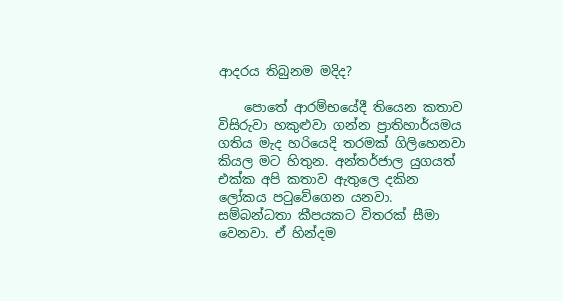ආදරය තිබුනම මදිද?

    පොතේ ආරම්භයේදී තියෙන කතාව විසිරුවා හකුළුවා ගන්න ප්‍රාතිහාර්යමය ගතිය මැද හරියෙදි තරමක් ගිලිහෙනවා කියල මට හිතුන. අන්තර්ජාල යුගයත් එක්ක අපි කතාව ඇතුලෙ දකින ලෝකය පටුවේගෙන යනවා. සම්බන්ධතා කීපයකට විතරක් සීමා වෙනවා. ඒ හින්දම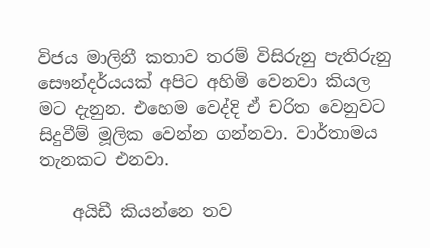විජය මාලිනී කතාව තරම් විසිරුනු පැතිරුනු සෞන්දර්යයක් අපිට අහිමි වෙනවා කියල මට දැනුන. එහෙම වෙද්දි ඒ චරිත වෙනුවට සිදුවීම් මූලික වෙන්න ගන්නවා. වාර්තාමය තැනකට එනවා.

    අයිඩී කියන්නෙ තව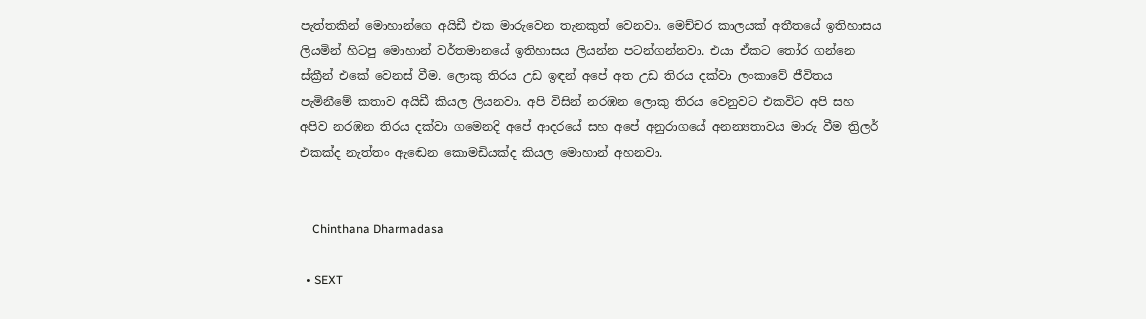පැත්තකින් මොහාන්ගෙ අයිඩී එක මාරුවෙන තැනකුත් වෙනවා. මෙච්චර කාලයක් අතීතයේ ඉතිහාසය ලියමින් හිටපු මොහාන් වර්තමානයේ ඉතිහාසය ලියන්න පටන්ගන්නවා. එයා ඒකට තෝර ගන්නෙ ස්ක්‍රීන් එකේ වෙනස් වීම. ලොකු තිරය උඩ ඉඳන් අපේ අත උඩ තිරය දක්වා ලංකාවේ ජීවිතය පැමිනීමේ කතාව අයිඩී කියල ලියනවා. අපි විසින් නරඹන ලොකු තිරය වෙනුවට එකවිට අපි සහ අපිව නරඹන තිරය දක්වා ගමෙනදි අපේ ආදරයේ සහ අපේ අනුරාගයේ අනන්‍යතාවය මාරු වීම ත්‍රිලර් එකක්ද නැත්තං ඇඬෙන කොමඩියක්ද කියල මොහාන් අහනවා.


    Chinthana Dharmadasa

  • SEXT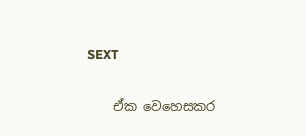SEXT

    ඒක වෙහෙසකර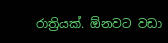රාත්‍රියක්. ඕනවට වඩා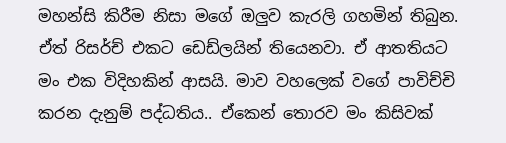මහන්සි කිරීම නිසා මගේ ඔලුව කැරලි ගහමින් තිබුන. ඒත් රිසර්ච් එකට ඩෙඩ්ලයින් තියෙනවා. ඒ ආතතියට මං එක විදිහකින් ආසයි. මාව වහලෙක් වගේ පාවිච්චි කරන දැනුම් පද්ධතිය.. ඒකෙන් තොරව මං කිසිවක්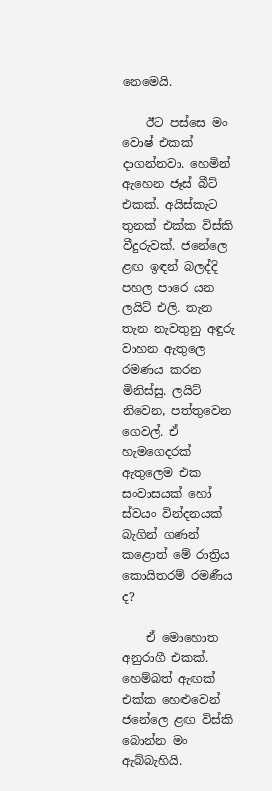නෙමෙයි.

    ඊට පස්සෙ මං වොෂ් එකක් දාගන්නවා. හෙමින් ඇහෙන ජෑස් බීට් එකක්. අයිස්කැට තුනක් එක්ක විස්කි වීදුරුවක්. ජනේලෙ ළඟ ඉඳන් බලද්දි පහල පාරෙ යන ලයිට් එලි. තැන තැන නැවතුනු අඳුරු වාහන ඇතුලෙ රමණය කරන මිනිස්සු. ලයිට් නිවෙන, පත්තුවෙන ගෙවල්. ඒ හැමගෙදරක් ඇතුලෙම එක සංවාසයක් හෝ ස්වයං වින්දනයක් බැගින් ගණන් කළොත් මේ රාත්‍රිය කොයිතරම් රමණීය ද?

    ඒ මොහොත අනුරාගී එකක්. හෙම්බත් ඇඟක් එක්ක හෙළුවෙන් ජනේලෙ ළඟ විස්කි බොන්න මං ඇබ්බැහියි.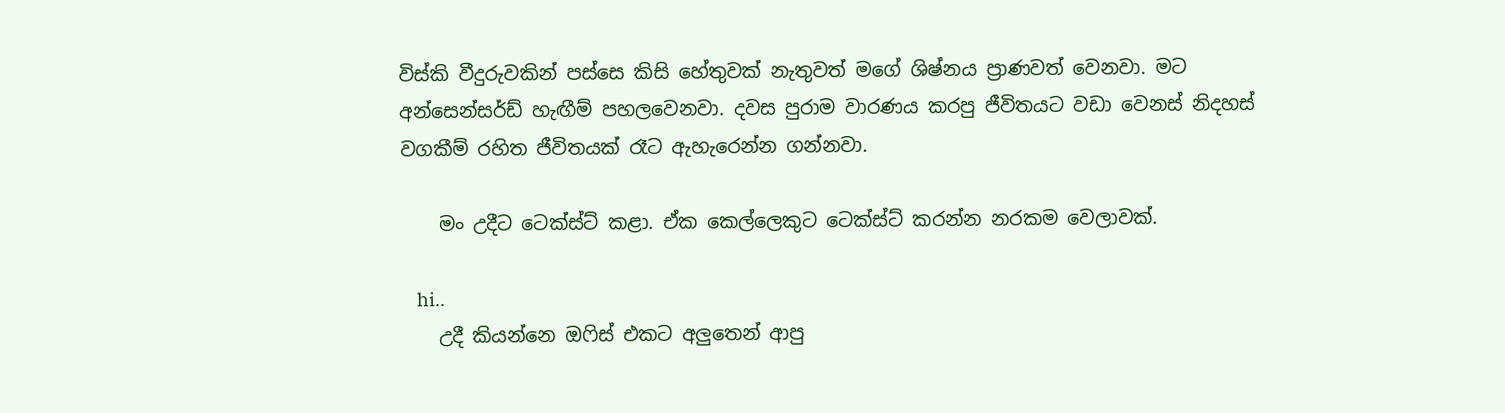විස්කි වීදුරුවකින් පස්සෙ කිසි හේතුවක් නැතුවත් මගේ ශිෂ්නය ප්‍රාණවත් වෙනවා. මට අන්සෙන්සර්ඩ් හැඟීම් පහලවෙනවා. දවස පුරාම වාරණය කරපු ජීවිතයට වඩා වෙනස් නිදහස් වගකීම් රහිත ජීවිතයක් රෑට ඇහැරෙන්න ගන්නවා.

    මං උදීට ටෙක්ස්ට් කළා. ඒක කෙල්ලෙකුට ටෙක්ස්ට් කරන්න නරකම වෙලාවක්.

    hi..
    උදී කියන්නෙ ඔෆිස් එකට අලුතෙන් ආපු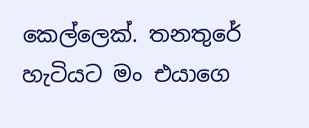කෙල්ලෙක්. තනතුරේ හැටියට මං එයාගෙ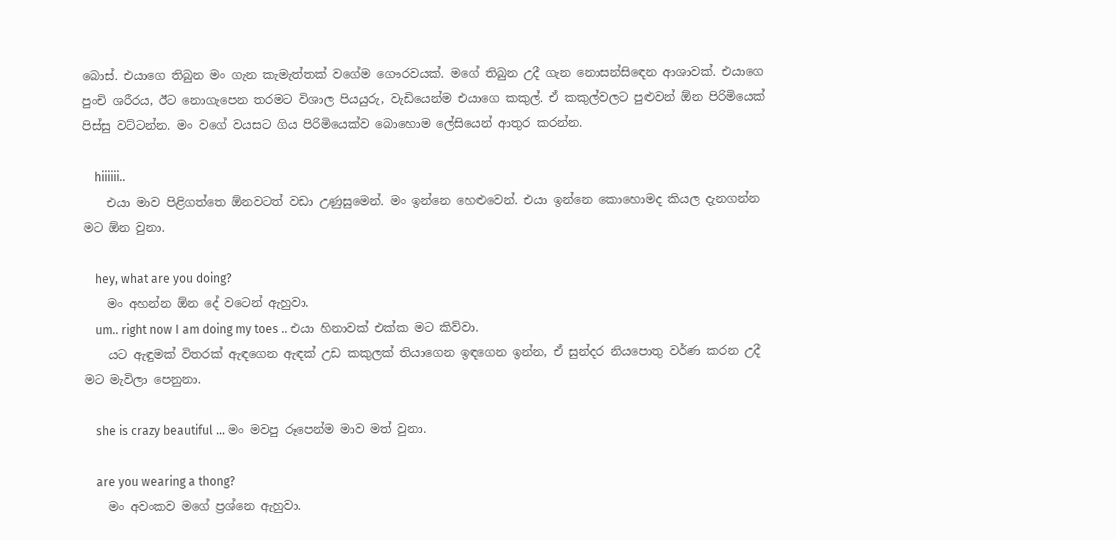බොස්. එයාගෙ තිබුන මං ගැන කැමැත්තක් වගේම ගෞරවයක්. මගේ තිබුන උදී ගැන නොසන්සිඳෙන ආශාවක්. එයාගෙ පුංචි ශරීරය, ඊට නොගැපෙන තරමට විශාල පියයුරු, වැඩියෙන්ම එයාගෙ කකුල්. ඒ කකුල්වලට පුළුවන් ඕන පිරිමියෙක් පිස්සු වට්ටන්න. මං වගේ වයසට ගිය පිරිමියෙක්ව බොහොම ලේසියෙන් ආතුර කරන්න.

    hiiiiii..
    එයා මාව පිළිගත්තෙ ඕනවටත් වඩා උණුසුමෙන්. මං ඉන්නෙ හෙළුවෙන්. එයා ඉන්නෙ කොහොමද කියල දැනගන්න මට ඕන වුනා.

    hey, what are you doing?
    මං අහන්න ඕන දේ වටෙන් ඇහුවා.
    um.. right now I am doing my toes .. එයා හිනාවක් එක්ක මට කිව්වා.
    යට ඇඳුමක් විතරක් ඇඳගෙන ඇඳක් උඩ කකුලක් තියාගෙන ඉඳගෙන ඉන්න, ඒ සුන්දර නියපොතු වර්ණ කරන උදී මට මැවිලා පෙනුනා.

    she is crazy beautiful … මං මවපු රූපෙන්ම මාව මත් වුනා.

    are you wearing a thong?
    මං අවංකව මගේ ප්‍රශ්නෙ ඇහුවා.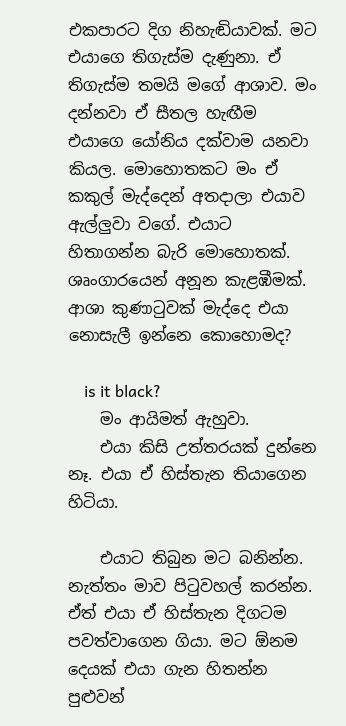එකපාරට දිග නිහැඬියාවක්. මට එයාගෙ තිගැස්ම දැණුනා. ඒ තිගැස්ම තමයි මගේ ආශාව. මං දන්නවා ඒ සීතල හැඟීම එයාගෙ යෝනිය දක්වාම යනවා කියල. මොහොතකට මං ඒ කකුල් මැද්දෙන් අතදාලා එයාව ඇල්ලුවා වගේ. එයාට හිතාගන්න බැරි මොහොතක්. ශෘංගාරයෙන් අනූන කැළඹීමක්. ආශා කුණාටුවක් මැද්දෙ එයා නොසැලී ඉන්නෙ කොහොමද?

    is it black?
    මං ආයිමත් ඇහුවා.
    එයා කිසි උත්තරයක් දුන්නෙ නෑ. එයා ඒ හිස්තැන තියාගෙන හිටියා.

    එයාට තිබුන මට බනින්න. නැත්තං මාව පිටුවහල් කරන්න. ඒත් එයා ඒ හිස්තැන දිගටම පවත්වාගෙන ගියා. මට ඕනම දෙයක් එයා ගැන හිතන්න පුළුවන්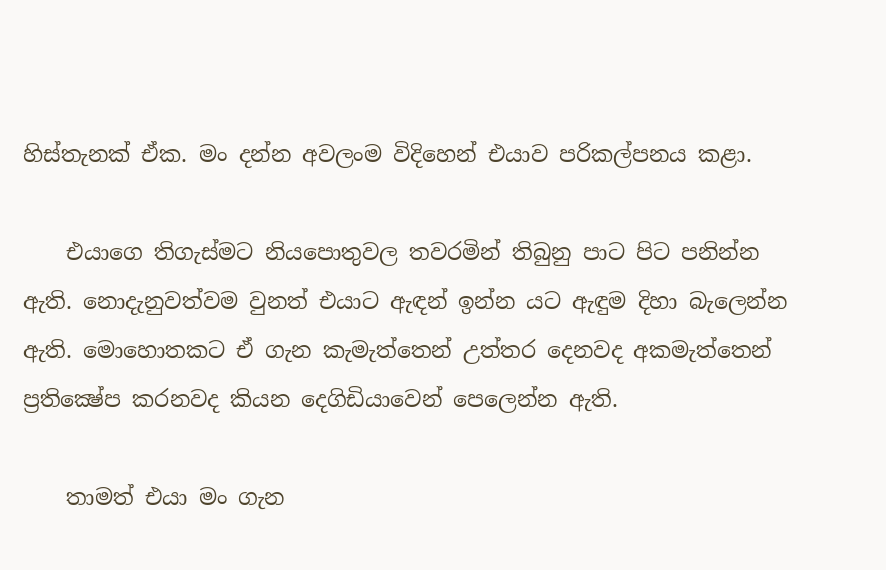හිස්තැනක් ඒක. මං දන්න අවලංම විදිහෙන් එයාව පරිකල්පනය කළා.

    එයාගෙ තිගැස්මට නියපොතුවල තවරමින් තිබුනු පාට පිට පනින්න ඇති. නොදැනුවත්වම වුනත් එයාට ඇඳන් ඉන්න යට ඇඳුම දිහා බැලෙන්න ඇති. මොහොතකට ඒ ගැන කැමැත්තෙන් උත්තර දෙනවද අකමැත්තෙන් ප්‍රතික්‍ෂේප කරනවද කියන දෙගිඩියාවෙන් පෙලෙන්න ඇති.

    තාමත් එයා මං ගැන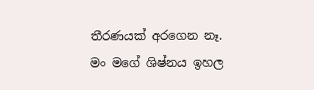තීරණයක් අරගෙන නෑ. මං මගේ ශිෂ්නය ඉහල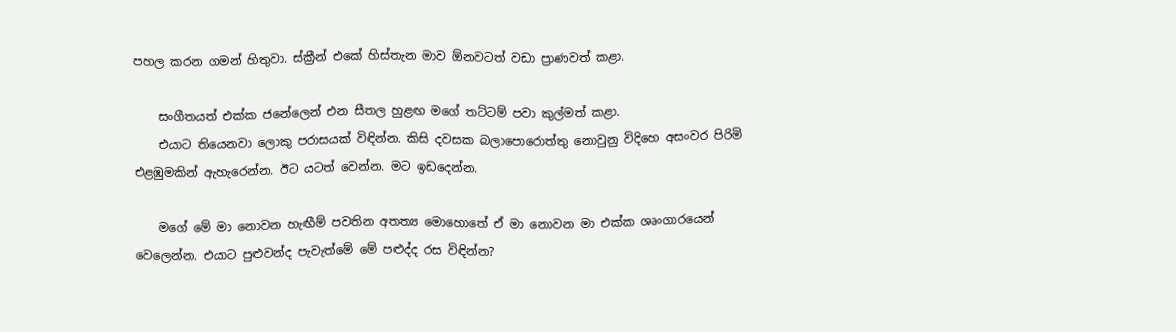පහල කරන ගමන් හිතුවා. ස්ක්‍රීන් එකේ හිස්තැන මාව ඕනවටත් වඩා ප්‍රාණවත් කළා.

    සංගීතයත් එක්ක ජනේලෙන් එන සීතල හුළඟ මගේ තට්ටම් පවා කුල්මත් කළා.
    එයාට තියෙනවා ලොකු පරාසයක් විඳින්න. කිසි දවසක බලාපොරොත්තු නොවුනු විදිහෙ අසංවර පිරිමි එළඹුමකින් ඇහැරෙන්න. ඊට යටත් වෙන්න. මට ඉඩදෙන්න.

    මගේ මේ මා නොවන හැඟීම් පවතින අතත්‍ය මොහොතේ ඒ මා නොවන මා එක්ක ශෘංගාරයෙන් වෙලෙන්න. එයාට පුළුවන්ද පැවැත්මේ මේ පළුද්ද රස විඳින්න?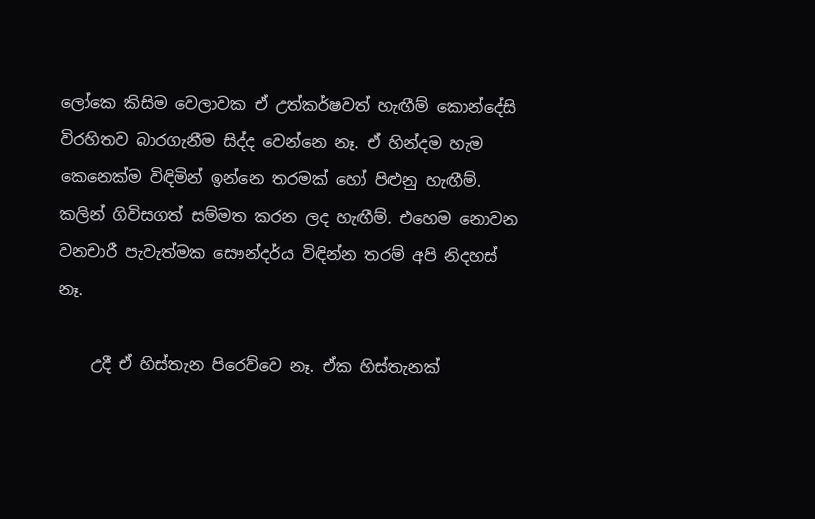ලෝකෙ කිසිම වෙලාවක ඒ උත්කර්ෂවත් හැඟීම් කොන්දේසි විරහිතව බාරගැනීම සිද්ද වෙන්නෙ නෑ. ඒ හින්දම හැම කෙනෙක්ම විඳිමින් ඉන්නෙ තරමක් හෝ පිළුනු හැඟීම්. කලින් ගිවිසගත් සම්මත කරන ලද හැඟීම්. එහෙම නොවන වනචාරී පැවැත්මක සෞන්දර්ය විඳින්න තරම් අපි නිදහස් නෑ.

    උදී ඒ හිස්තැන පිරෙව්වෙ නෑ. ඒක හිස්තැනක්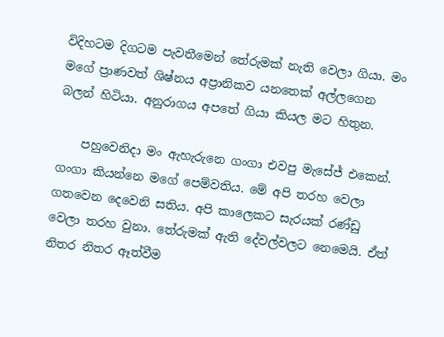විදිහටම දිගටම පැවතීමෙන් තේරුමක් නැති වෙලා ගියා. මං මගේ ප්‍රාණවත් ශිෂ්නය අප්‍රානිකව යනතෙක් අල්ලගෙන බලන් හිටියා. අනුරාගය අපතේ ගියා කියල මට හිතුන.

    පහුවෙනිදා මං ඇහැරුනෙ ගංගා එවපු මැසේජ් එකෙන්. ගංගා කියන්නෙ මගේ පෙම්වතිය. මේ අපි තරහ වෙලා ගතවෙන දෙවෙනි සතිය. අපි කාලෙකට සැරයක් රණ්ඩු වෙලා තරහ වුනා. තේරුමක් ඇති දේවල්වලට නෙමෙයි. ඒත් නිතර නිතර ඈත්වීම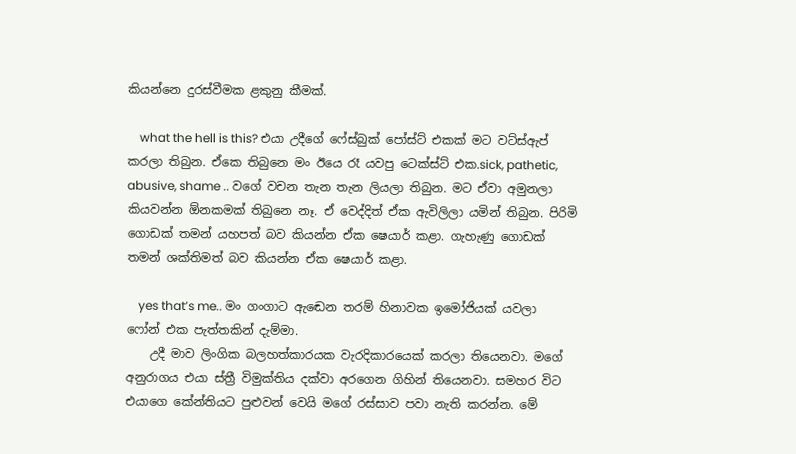කියන්නෙ දුරස්වීමක ළකුනු කීමක්.

    what the hell is this? එයා උදීගේ ෆේස්බුක් පෝස්ට් එකක් මට වට්ස්ඇප් කරලා තිබුන. ඒකෙ තිබුනෙ මං ඊයෙ රෑ යවපු ටෙක්ස්ට් එක.sick, pathetic, abusive, shame .. වගේ වචන තැන තැන ලියලා තිබුන. මට ඒවා අමුනලා කියවන්න ඕනකමක් තිබුනෙ නෑ. ඒ වෙද්දිත් ඒක ඇවිලිලා යමින් තිබුන. පිරිමි ගොඩක් තමන් යහපත් බව කියන්න ඒක ෂෙයාර් කළා. ගැහැණු ගොඩක් තමන් ශක්තිමත් බව කියන්න ඒක ෂෙයාර් කළා.

    yes that’s me.. මං ගංගාට ඇඬෙන තරම් හිනාවක ඉමෝජියක් යවලා ෆෝන් එක පැත්තකින් දැම්මා.
    උදී මාව ලිංගික බලහත්කාරයක වැරදිකාරයෙක් කරලා තියෙනවා. මගේ අනුරාගය එයා ස්ත්‍රී විමුක්තිය දක්වා අරගෙන ගිහින් තියෙනවා. සමහර විට එයාගෙ කේන්තියට පුළුවන් වෙයි මගේ රස්සාව පවා නැති කරන්න. මේ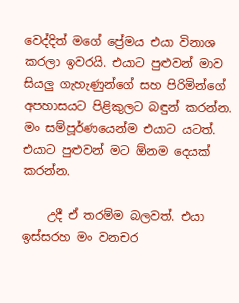වෙද්දිත් මගේ ප්‍රේමය එයා විනාශ කරලා ඉවරයි. එයාට පුළුවන් මාව සියලු ගැහැණුන්ගේ සහ පිරිමින්ගේ අපහාසයට පිළිකුලට බඳුන් කරන්න. මං සම්පූර්ණයෙන්ම එයාට යටත්. එයාට පුළුවන් මට ඕනම දෙයක් කරන්න.

    උදී ඒ තරම්ම බලවත්. එයා ඉස්සරහ මං වනචර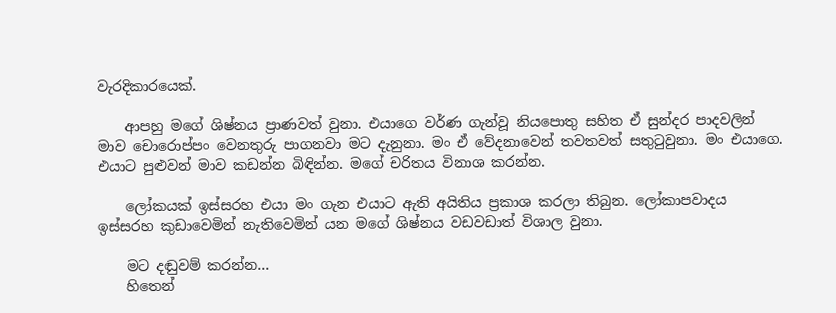වැරදිකාරයෙක්.

    ආපහු මගේ ශිෂ්නය ප්‍රාණවත් වුනා. එයාගෙ වර්ණ ගැන්වූ නියපොතු සහිත ඒ සුන්දර පාදවලින් මාව චොරොප්පං වෙනතුරු පාගනවා මට දැනුනා. මං ඒ වේදනාවෙන් තවතවත් සතුටුවුනා. මං එයාගෙ. එයාට පුළුවන් මාව කඩන්න බිඳින්න. මගේ චරිතය විනාශ කරන්න.

    ලෝකයක් ඉස්සරහ එයා මං ගැන එයාට ඇති අයිතිය ප්‍රකාශ කරලා තිබුන. ලෝකාපවාදය ඉස්සරහ කුඩාවෙමින් නැතිවෙමින් යන මගේ ශිෂ්නය වඩවඩාත් විශාල වුනා.

    මට දඬුවම් කරන්න…
    හිතෙන්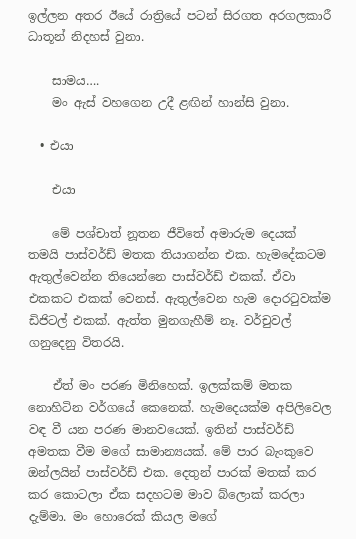ඉල්ලන අතර ඊයේ රාත්‍රියේ පටන් සිරගත අරගලකාරී ධාතූන් නිදහස් වුනා.

    සාමය….
    මං ඇස් වහගෙන උදී ළඟින් හාන්සි වුනා.

  • එයා

    එයා

    මේ පශ්චාත් නූතන ජීවිතේ අමාරුම දෙයක් තමයි පාස්වර්ඩ් මතක තියාගන්න එක. හැමදේකටම ඇතුල්වෙන්න තියෙන්නෙ පාස්වර්ඩ් එකක්. ඒවා එකකට එකක් වෙනස්. ඇතුල්වෙන හැම දොරටුවක්ම ඩිජිටල් එකක්. ඇත්ත මුනගැහීම් නෑ. වර්චුවල් ගනුදෙනු විතරයි.

    ඒත් මං පරණ මිනිහෙක්. ඉලක්කම් මතක නොහිටින වර්ගයේ කෙනෙක්. හැමදෙයක්ම අපිලිවෙල වඳ වී යන පරණ මානවයෙක්. ඉතින් පාස්වර්ඩ් අමතක වීම මගේ සාමාන්‍යයක්. මේ පාර බැංකුවෙ ඔන්ලයින් පාස්වර්ඩ් එක. දෙතුන් පාරක් මතක් කර කර කොටලා ඒක සදහටම මාව බ්ලොක් කරලා දැම්මා. මං හොරෙක් කියල මගේ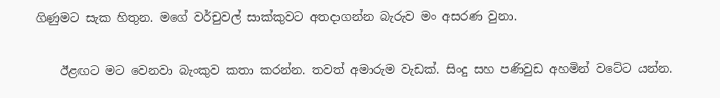ගිණුමට සැක හිතුන. මගේ වර්චුවල් සාක්කුවට අතදාගන්න බැරුව මං අසරණ වුනා.

    ඊළඟට මට වෙනවා බැංකුව කතා කරන්න. තවත් අමාරුම වැඩක්. සිංදු සහ පණිවුඩ අහමින් වටේට යන්න.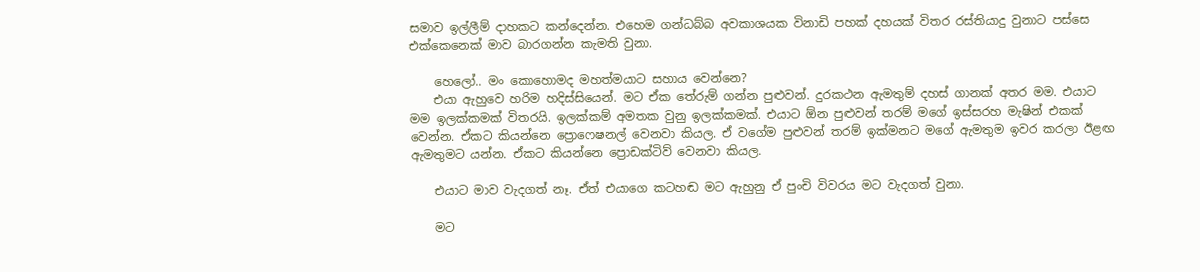සමාව ඉල්ලීම් දාහකට කන්දෙන්න. එහෙම ගන්ධබ්බ අවකාශයක විනාඩි පහක් දහයක් විතර රස්තියාදු වුනාට පස්සෙ එක්කෙනෙක් මාව බාරගන්න කැමති වුනා.

    හෙලෝ.. මං කොහොමද මහත්මයාට සහාය වෙන්නෙ?
    එයා ඇහුවෙ හරිම හදිස්සියෙන්. මට ඒක තේරුම් ගන්න පුළුවන්. දුරකථන ඇමතුම් දහස් ගානක් අතර මම. එයාට මම ඉලක්කමක් විතරයි. ඉලක්කම් අමතක වුනු ඉලක්කමක්. එයාට ඕන පුළුවන් තරම් මගේ ඉස්සරහ මැෂින් එකක් වෙන්න. ඒකට කියන්නෙ ප්‍රොෆෙෂනල් වෙනවා කියල. ඒ වගේම පුළුවන් තරම් ඉක්මනට මගේ ඇමතුම ඉවර කරලා ඊළඟ ඇමතුමට යන්න. ඒකට කියන්නෙ ප්‍රොඩක්ටිව් වෙනවා කියල.

    එයාට මාව වැදගත් නෑ. ඒත් එයාගෙ කටහඬ මට ඇහුනු ඒ පුංචි විවරය මට වැදගත් වුනා.

    මට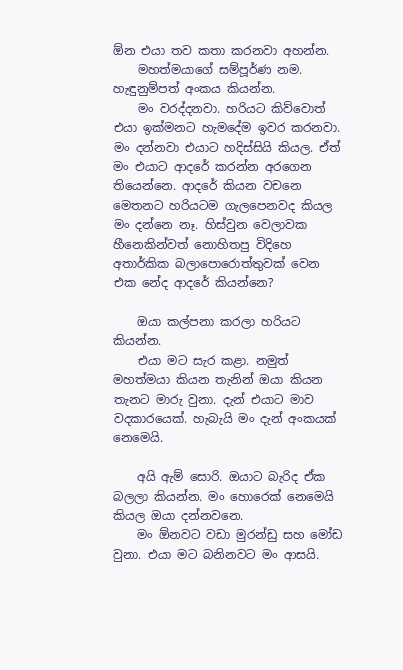ඕන එයා තව කතා කරනවා අහන්න.
    මහත්මයාගේ සම්පූර්ණ නම. හැඳුනුම්පත් අංකය කියන්න.
    මං වරද්දනවා. හරියට කිව්වොත් එයා ඉක්මනට හැමදේම ඉවර කරනවා. මං දන්නවා එයාට හදිස්සියි කියල. ඒත් මං එයාට ආදරේ කරන්න අරගෙන තියෙන්නෙ. ආදරේ කියන වචනෙ මෙතනට හරියටම ගැලපෙනවද කියල මං දන්නෙ නෑ. හිස්වුන වෙලාවක හීනෙකින්වත් නොහිතපු විදිහෙ අතාර්කික බලාපොරොත්තුවක් වෙන එක නේද ආදරේ කියන්නෙ?

    ඔයා කල්පනා කරලා හරියට කියන්න.
    එයා මට සැර කළා. නමුත් මහත්මයා කියන තැනින් ඔයා කියන තැනට මාරු වුනා. දැන් එයාට මාව වදකාරයෙක්. හැබැයි මං දැන් අංකයක් නෙමෙයි.

    අයි ඇම් සොරි. ඔයාට බැරිද ඒක බලලා කියන්න. මං හොරෙක් නෙමෙයි කියල ඔයා දන්නවනෙ.
    මං ඕනවට වඩා මුරන්ඩු සහ මෝඩ වුනා. එයා මට බනිනවට මං ආසයි.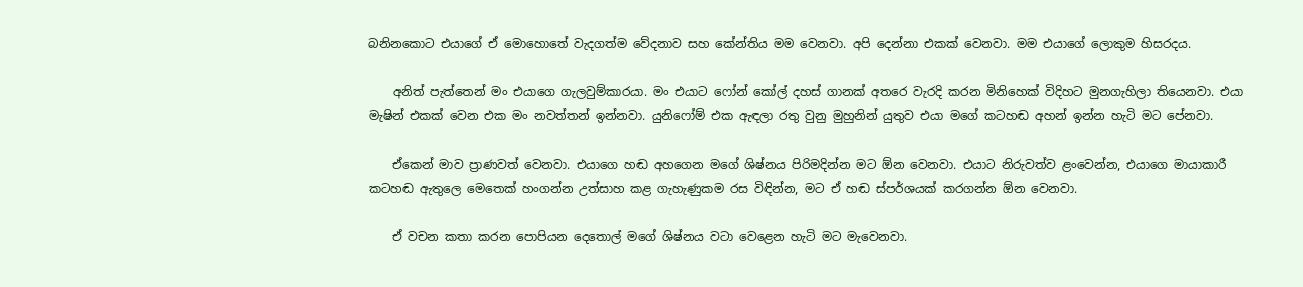බනිනකොට එයාගේ ඒ මොහොතේ වැදගත්ම වේදනාව සහ කේන්තිය මම වෙනවා. අපි දෙන්නා එකක් වෙනවා. මම එයාගේ ලොකුම හිසරදය.

    අනිත් පැත්තෙන් මං එයාගෙ ගැලවුම්කාරයා. මං එයාට ෆෝන් කෝල් දහස් ගානක් අතරෙ වැරදි කරන මිනිහෙක් විදිහට මුනගැහිලා තියෙනවා. එයා මැෂින් එකක් වෙන එක මං නවත්තන් ඉන්නවා. යුනිෆෝම් එක ඇඳලා රතු වුනු මුහුනින් යුතුව එයා මගේ කටහඬ අහන් ඉන්න හැටි මට පේනවා.

    ඒකෙන් මාව ප්‍රාණවත් වෙනවා. එයාගෙ හඬ අහගෙන මගේ ශිෂ්නය පිරිමදින්න මට ඕන වෙනවා. එයාට නිරුවත්ව ළංවෙන්න, එයාගෙ මායාකාරී කටහඬ ඇතුලෙ මෙතෙක් හංගන්න උත්සාහ කළ ගැහැණුකම රස විඳින්න, මට ඒ හඬ ස්පර්ශයක් කරගන්න ඕන වෙනවා.

    ඒ වචන කතා කරන පොපියන දෙතොල් මගේ ශිෂ්නය වටා වෙළෙන හැටි මට මැවෙනවා.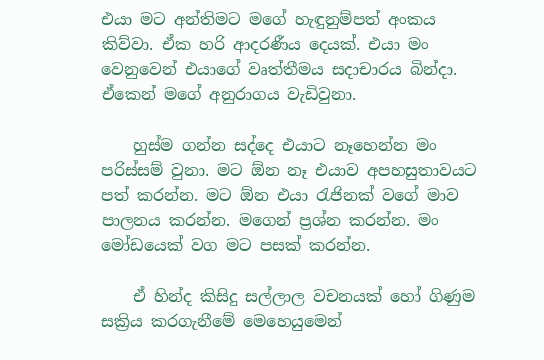එයා මට අන්තිමට මගේ හැඳුනුම්පත් අංකය කිව්වා. ඒක හරි ආදරණීය දෙයක්. එයා මං වෙනුවෙන් එයාගේ වෘත්තීමය සදාචාරය බින්දා. ඒකෙන් මගේ අනුරාගය වැඩිවුනා.

    හුස්ම ගන්න සද්දෙ එයාට නෑහෙන්න මං පරිස්සම් වුනා. මට ඕන නෑ එයාව අපහසුතාවයට පත් කරන්න. මට ඕන එයා රැජිනක් වගේ මාව පාලනය කරන්න. මගෙන් ප්‍රශ්න කරන්න. මං මෝඩයෙක් වග මට පසක් කරන්න.

    ඒ හින්ද කිසිදු සල්ලාල වචනයක් හෝ ගිණුම සක්‍රිය කරගැනීමේ මෙහෙයුමෙන්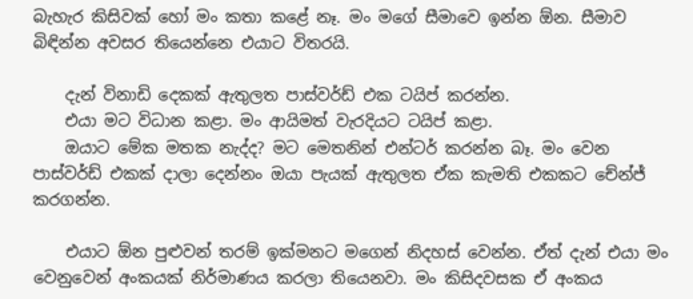බැහැර කිසිවක් හෝ මං කතා කළේ නෑ. මං මගේ සීමාවෙ ඉන්න ඕන. සීමාව බිඳින්න අවසර තියෙන්නෙ එයාට විතරයි.

    දැන් විනාඩි දෙකක් ඇතුලත පාස්වර්ඩ් එක ටයිප් කරන්න.
    එයා මට විධාන කළා. මං ආයිමත් වැරදියට ටයිප් කළා.
    ඔයාට මේක මතක නැද්ද? මට මෙතනින් එන්ටර් කරන්න බෑ. මං වෙන පාස්වර්ඩ් එකක් දාලා දෙන්නං ඔයා පැයක් ඇතුලත ඒක කැමති එකකට චේන්ජ් කරගන්න.

    එයාට ඕන පුළුවන් තරම් ඉක්මනට මගෙන් නිදහස් වෙන්න. ඒත් දැන් එයා මං වෙනුවෙන් අංකයක් නිර්මාණය කරලා තියෙනවා. මං කිසිදවසක ඒ අංකය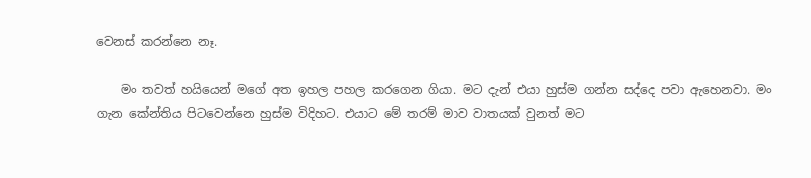වෙනස් කරන්නෙ නෑ.

    මං තවත් හයියෙන් මගේ අත ඉහල පහල කරගෙන ගියා. මට දැන් එයා හුස්ම ගන්න සද්දෙ පවා ඇහෙනවා. මං ගැන කේන්තිය පිටවෙන්නෙ හුස්ම විදිහට. එයාට මේ තරම් මාව වාතයක් වුනත් මට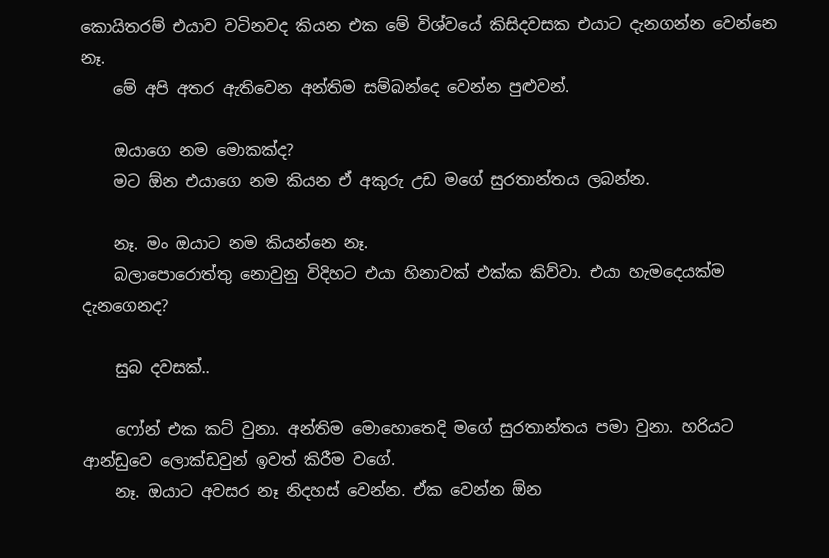කොයිතරම් එයාව වටිනවද කියන එක මේ විශ්වයේ කිසිදවසක එයාට දැනගන්න වෙන්නෙ නෑ.
    මේ අපි අතර ඇතිවෙන අන්තිම සම්බන්දෙ වෙන්න පුළුවන්.

    ඔයාගෙ නම මොකක්ද?
    මට ඕන එයාගෙ නම කියන ඒ අකුරු උඩ මගේ සුරතාන්තය ලබන්න.

    නෑ. මං ඔයාට නම කියන්නෙ නෑ.
    බලාපොරොත්තු නොවුනු විදිහට එයා හිනාවක් එක්ක කිව්වා. එයා හැමදෙයක්ම දැනගෙනද?

    සුබ දවසක්..

    ෆෝන් එක කට් වුනා. අන්තිම මොහොතෙදි මගේ සුරතාන්තය පමා වුනා. හරියට ආන්ඩුවෙ ලොක්ඩවුන් ඉවත් කිරීම වගේ.
    නෑ. ඔයාට අවසර නෑ නිදහස් වෙන්න. ඒක වෙන්න ඕන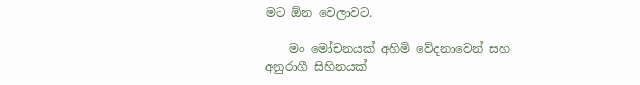මට ඕන වෙලාවට.

    මං මෝචනයක් අහිමි වේදනාවෙන් සහ අනුරාගී සිහිනයක්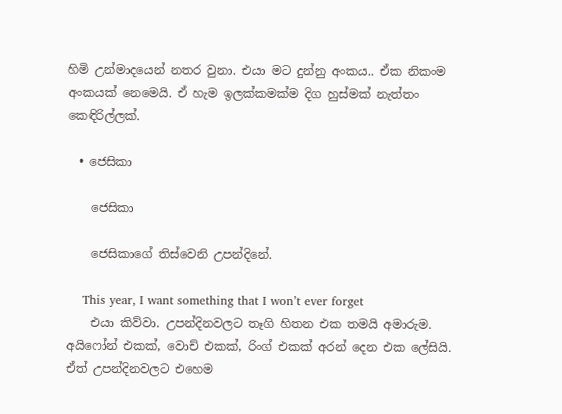හිමි උන්මාදයෙන් නතර වුනා. එයා මට දුන්නු අංකය.. ඒක නිකංම අංකයක් නෙමෙයි. ඒ හැම ඉලක්කමක්ම දිග හුස්මක් නැත්තං කෙඳිරිල්ලක්.

  • ජෙසිකා

    ජෙසිකා

    ජෙසිකාගේ තිස්වෙනි උපන්දිනේ.

    This year, I want something that I won’t ever forget
    එයා කිව්වා. උපන්දිනවලට තෑගි හිතන එක තමයි අමාරුම. අයිෆෝන් එකක්, වොච් එකක්, රිංග් එකක් අරන් දෙන එක ලේසියි. ඒත් උපන්දිනවලට එහෙම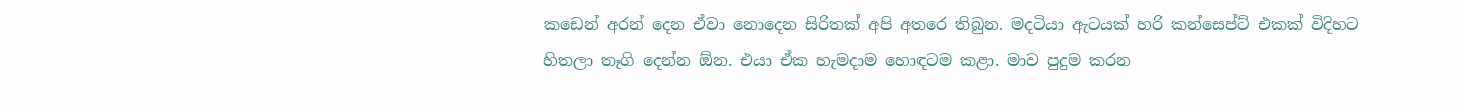කඩෙන් අරන් දෙන ඒවා නොදෙන සිරිතක් අපි අතරෙ තිබුන. මදටියා ඇටයක් හරි කන්සෙප්ට් එකක් විදිහට හිතලා තෑගි දෙන්න ඕන. එයා ඒක හැමදාම හොඳටම කළා. මාව පුදුම කරන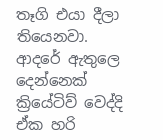තෑගි එයා දීලා තියෙනවා. ආදරේ ඇතුලෙ දෙන්නෙක් ක්‍රියේටිව් වෙද්දි ඒක හරි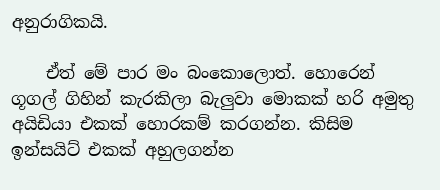අනුරාගිකයි.

    ඒත් මේ පාර මං බංකොලොත්. හොරෙන් ගූගල් ගිහින් කැරකිලා බැලුවා මොකක් හරි අමුතු අයිඩියා එකක් හොරකම් කරගන්න. කිසිම ඉන්සයිට් එකක් අහුලගන්න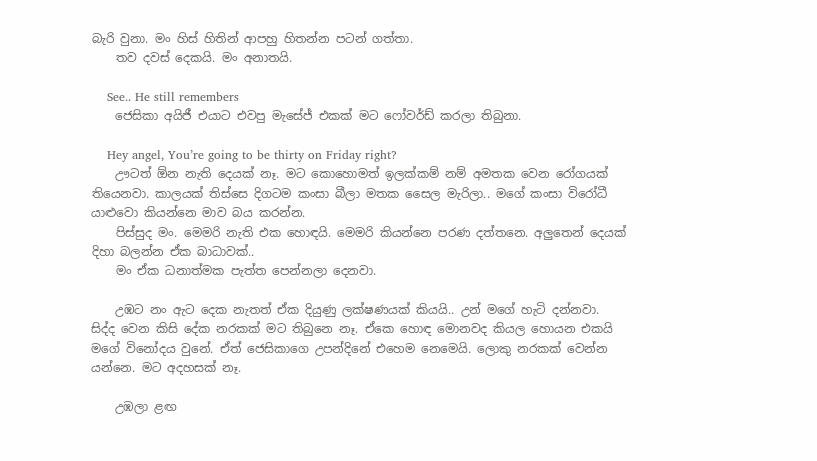බැරි වුනා. මං හිස් හිතින් ආපහු හිතන්න පටන් ගත්තා.
    තව දවස් දෙකයි. මං අනාතයි.

    See.. He still remembers
    ජෙසිකා අයිජී එයාට එවපු මැසේජ් එකක් මට ෆෝවර්ඩ් කරලා තිබුනා.

    Hey angel, You’re going to be thirty on Friday right?
    ඌටත් ඕන නැති දෙයක් නෑ. මට කොහොමත් ඉලක්කම් නම් අමතක වෙන රෝගයක් තියෙනවා. කාලයක් තිස්සෙ දිගටම කංසා බීලා මතක සෛල මැරිලා.. මගේ කංසා විරෝධී යාළුවො කියන්නෙ මාව බය කරන්න.
    පිස්සුද මං. මෙමරි නැති එක හොඳයි. මෙමරි කියන්නෙ පරණ දත්තනෙ. අලුතෙන් දෙයක් දිහා බලන්න ඒක බාධාවක්..
    මං ඒක ධනාත්මක පැත්ත පෙන්නලා දෙනවා.

    උඹට නං ඇට දෙක නැතත් ඒක දියුණු ලක්ෂණයක් කියයි.. උන් මගේ හැටි දන්නවා. සිද්ද වෙන කිසි දේක නරකක් මට තිබුනෙ නෑ. ඒකෙ හොඳ මොනවද කියල හොයන එකයි මගේ විනෝදය වුනේ. ඒත් ජෙසිකාගෙ උපන්දිනේ එහෙම නෙමෙයි. ලොකු නරකක් වෙන්න යන්නෙ. මට අදහසක් නෑ.

    උඹලා ළඟ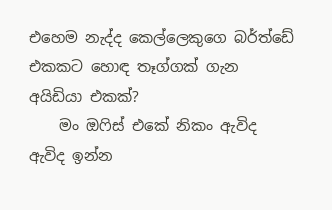එහෙම නැද්ද කෙල්ලෙකුගෙ බර්ත්ඩේ එකකට හොඳ තෑග්ගක් ගැන අයිඩියා එකක්?
    මං ඔෆිස් එකේ නිකං ඇවිද ඇවිද ඉන්න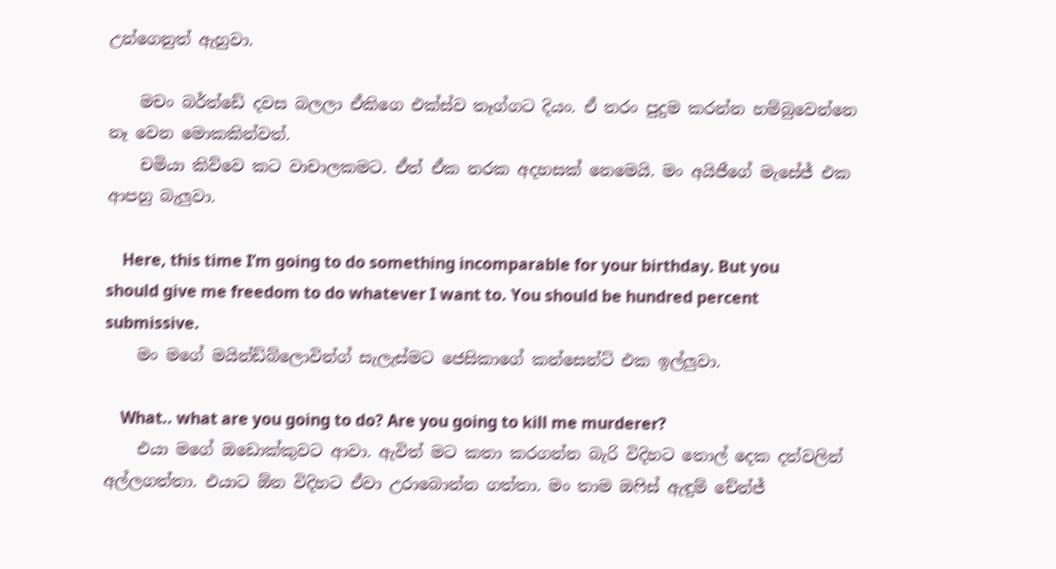උන්ගෙනුත් ඇහුවා.

    මචං බර්ත්ඩේ දවස බලලා ඒකිගෙ එක්ස්ව තෑග්ගට දියං. ඒ තරං පුදුම කරන්න හම්බුවෙන්නෙ නෑ වෙන මොකකින්වත්.
    චමියා කිව්වෙ කට වාචාලකමට. ඒත් ඒක නරක අදහසක් නෙමෙයි. මං අයිජීගේ මැසේජ් එක ආපහු බැලුවා.

    Here, this time I’m going to do something incomparable for your birthday. But you should give me freedom to do whatever I want to. You should be hundred percent submissive.
    මං මගේ මයින්ඩ්බ්ලොවින්ග් සැලැස්මට ජෙසිකාගේ කන්සෙන්ට් එක ඉල්ලුවා.

    What.. what are you going to do? Are you going to kill me murderer?
    එයා මගේ ඔඩොක්කුවට ආවා. ඇවිත් මට කතා කරගන්න බැරි විදිහට තොල් දෙක දත්වලින් අල්ලගත්තා. එයාට ඕන විදිහට ඒවා උරාබොන්න ගත්තා. මං තාම ඔෆිස් ඇඳුම් චේන්ජ්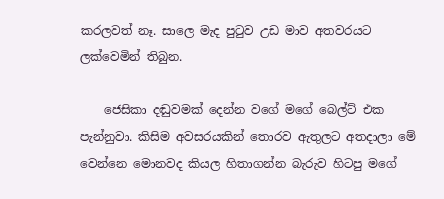කරලවත් නෑ. සාලෙ මැද පුටුව උඩ මාව අතවරයට ලක්වෙමින් තිබුන.

    ජෙසිකා දඬුවමක් දෙන්න වගේ මගේ බෙල්ට් එක පැන්නුවා. කිසිම අවසරයකින් තොරව ඇතුලට අතදාලා මේ වෙන්නෙ මොනවද කියල හිතාගන්න බැරුව හිටපු මගේ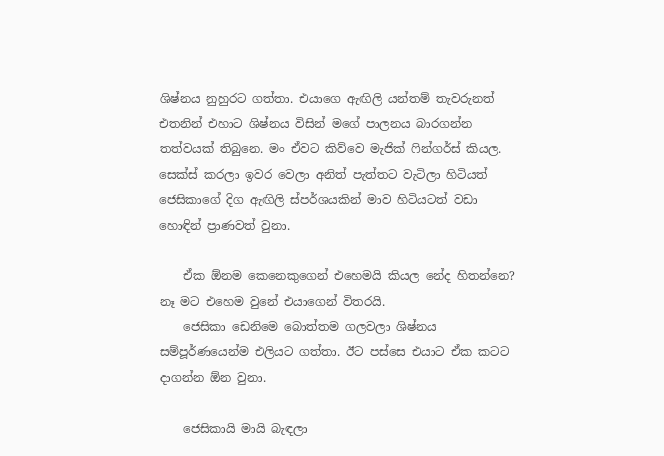ශිෂ්නය නුහුරට ගත්තා. එයාගෙ ඇඟිලි යන්තම් තැවරුනත් එතනින් එහාට ශිෂ්නය විසින් මගේ පාලනය බාරගන්න තත්වයක් තිබුනෙ. මං ඒවට කිව්වෙ මැජික් ෆින්ගර්ස් කියල. සෙක්ස් කරලා ඉවර වෙලා අනිත් පැත්තට වැටිලා හිටියත් ජෙසිකාගේ දිග ඇඟිලි ස්පර්ශයකින් මාව හිටියටත් වඩා හොඳින් ප්‍රාණවත් වුනා.

    ඒක ඕනම කෙනෙකුගෙන් එහෙමයි කියල නේද හිතන්නෙ? නෑ මට එහෙම වුනේ එයාගෙන් විතරයි.
    ජෙසිකා ඩෙනිමෙ බොත්තම ගලවලා ශිෂ්නය සම්පූර්ණයෙන්ම එලියට ගත්තා. ඊට පස්සෙ එයාට ඒක කටට දාගන්න ඕන වුනා.

    ජෙසිකායි මායි බැඳලා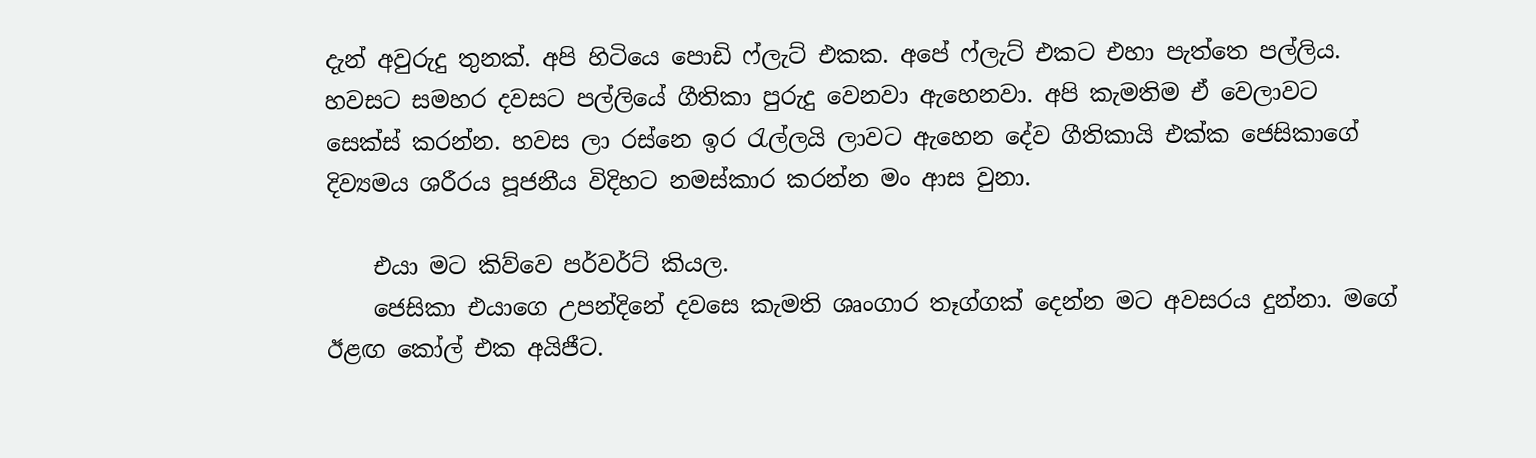දැන් අවුරුදු තුනක්. අපි හිටියෙ පොඩි ෆ්ලැට් එකක. අපේ ෆ්ලැට් එකට එහා පැත්තෙ පල්ලිය. හවසට සමහර දවසට පල්ලියේ ගීතිකා පුරුදු වෙනවා ඇහෙනවා. අපි කැමතිම ඒ වෙලාවට සෙක්ස් කරන්න. හවස ලා රස්නෙ ඉර රැල්ලයි ලාවට ඇහෙන දේව ගීතිකායි එක්ක ජෙසිකාගේ දිව්‍යමය ශරීරය පූජනීය විදිහට නමස්කාර කරන්න මං ආස වුනා.

    එයා මට කිව්වෙ පර්වර්ට් කියල.
    ජෙසිකා එයාගෙ උපන්දිනේ දවසෙ කැමති ශෘංගාර තෑග්ගක් දෙන්න මට අවසරය දුන්නා. මගේ ඊළඟ කෝල් එක අයිජීට.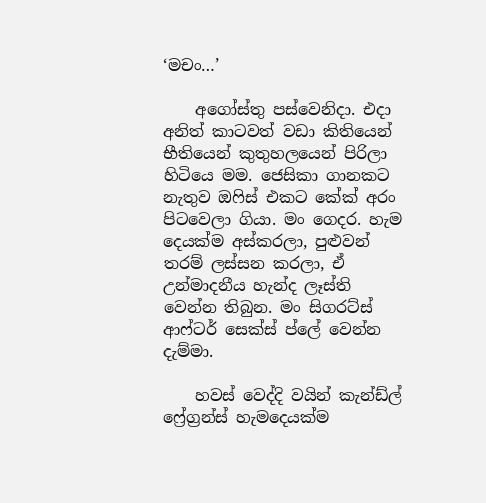‘මචං…’

    අගෝස්තු පස්වෙනිදා. එදා අනිත් කාටවත් වඩා කිතියෙන් භීතියෙන් කුතුහලයෙන් පිරිලා හිටියෙ මම. ජෙසිකා ගානකට නැතුව ඔෆිස් එකට කේක් අරං පිටවෙලා ගියා. මං ගෙදර. හැම දෙයක්ම අස්කරලා, පුළුවන් තරම් ලස්සන කරලා, ඒ උන්මාදනීය හැන්ද ලෑස්ති වෙන්න තිබුන. මං සිගරට්ස් ආෆ්ටර් සෙක්ස් ප්ලේ වෙන්න දැම්මා.

    හවස් වෙද්දි වයින් කැන්ඩ්ල් ෆ්‍රේග්‍රන්ස් හැමදෙයක්ම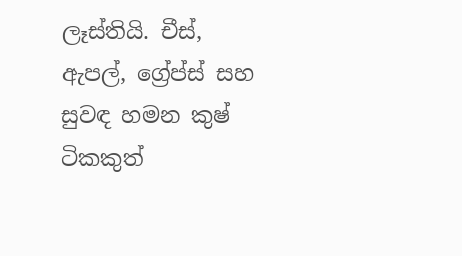ලෑස්තියි. චීස්, ඇපල්, ග්‍රේප්ස් සහ සුවඳ හමන කුෂ් ටිකකුත්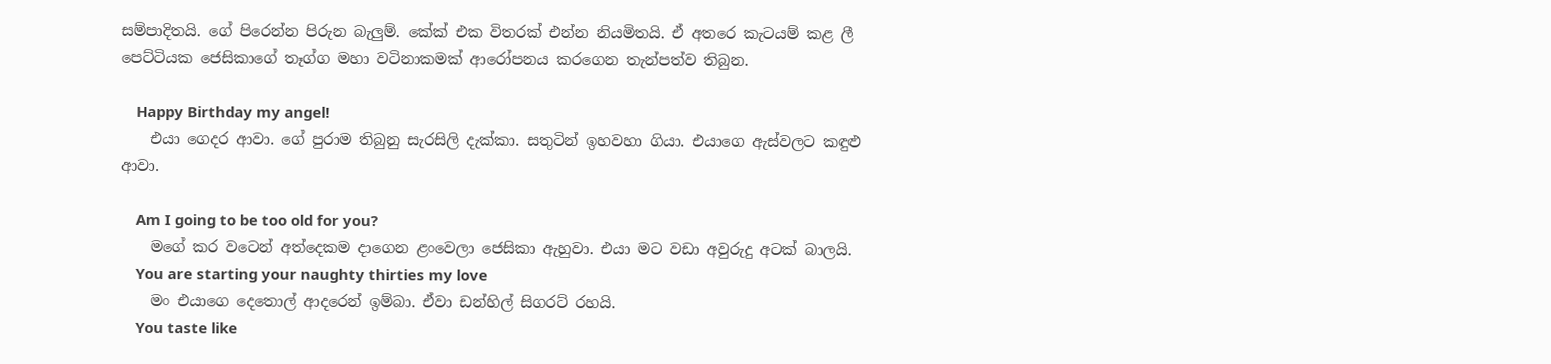සම්පාදිතයි. ගේ පිරෙන්න පිරුන බැලුම්. කේක් එක විතරක් එන්න නියමිතයි. ඒ අතරෙ කැටයම් කළ ලී පෙට්ටියක ජෙසිකාගේ තෑග්ග මහා වටිනාකමක් ආරෝපනය කරගෙන තැන්පත්ව තිබුන.

    Happy Birthday my angel!
    එයා ගෙදර ආවා. ගේ පුරාම තිබුනු සැරසිලි දැක්කා. සතුටින් ඉහවහා ගියා. එයාගෙ ඇස්වලට කඳුළු ආවා.

    Am I going to be too old for you?
    මගේ කර වටෙන් අත්දෙකම දාගෙන ළංවෙලා ජෙසිකා ඇහුවා. එයා මට වඩා අවුරුදු අටක් බාලයි.
    You are starting your naughty thirties my love
    මං එයාගෙ දෙතොල් ආදරෙන් ඉම්බා. ඒවා ඩන්හිල් සිගරට් රහයි.
    You taste like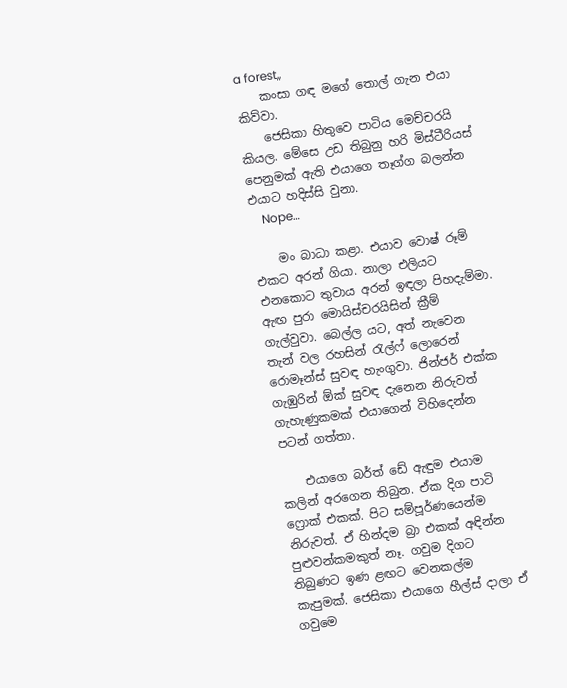a forest,,
    කංසා ගඳ මගේ තොල් ගැන එයා කිව්වා.
    ජෙසිකා හිතුවෙ පාටිය මෙච්චරයි කියල. මේසෙ උඩ තිබුනු හරි මිස්ටීරියස් පෙනුමක් ඇති එයාගෙ තෑග්ග බලන්න එයාට හදිස්සි වුනා.
    Nope…

    මං බාධා කළා. එයාව වොෂ් රූම් එකට අරන් ගියා. නාලා එලියට එනකොට තුවාය අරන් ඉඳලා පිහදැම්මා. ඇඟ පුරා මොයිස්චරයිසින් ක්‍රීම් ගැල්වුවා. බෙල්ල යට, අත් නැවෙන තැන් වල රහසින් රැල්ෆ් ලොරෙන් රොමෑන්ස් සුවඳ හැංගුවා. ජින්ජර් එක්ක ගැඹුරින් ඕක් සුවඳ දැනෙන නිරුවත් ගැහැණුකමක් එයාගෙන් විහිදෙන්න පටන් ගත්තා.

    එයාගෙ බර්ත් ඩේ ඇඳුම එයාම කලින් අරගෙන තිබුන. ඒක දිග පාටි ෆ්‍රොක් එකක්. පිට සම්පූර්ණයෙන්ම නිරුවත්. ඒ හින්දම බ්‍රා එකක් අඳින්න පුළුවන්කමකුත් නෑ. ගවුම දිගට තිබුණට ඉණ ළඟට වෙනකල්ම කැපුමක්. ජෙසිකා එයාගෙ හීල්ස් දාලා ඒ ගවුමෙ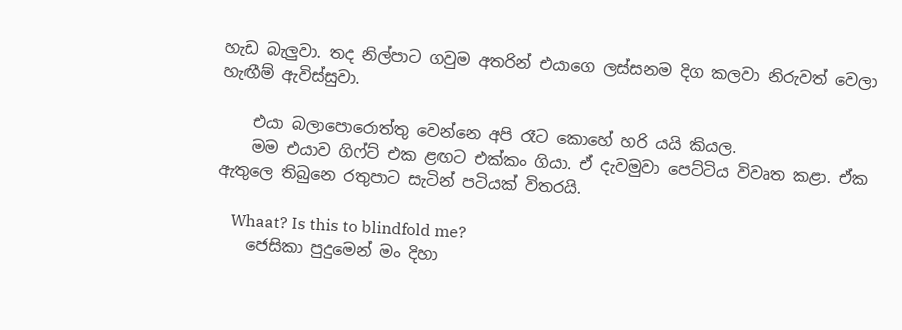හැඩ බැලුවා. තද නිල්පාට ගවුම අතරින් එයාගෙ ලස්සනම දිග කලවා නිරුවත් වෙලා හැඟීම් ඇවිස්සුවා.

    එයා බලාපොරොත්තු වෙන්නෙ අපි රෑට කොහේ හරි යයි කියල.
    මම එයාව ගිෆ්ට් එක ළඟට එක්කං ගියා. ඒ දැවමුවා පෙට්ටිය විවෘත කළා. ඒක ඇතුලෙ තිබුනෙ රතුපාට සැටින් පටියක් විතරයි.

    Whaat? Is this to blindfold me?
    ජෙසිකා පුදුමෙන් මං දිහා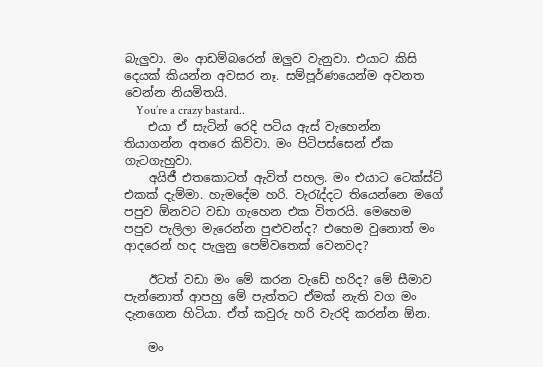බැලුවා. මං ආඩම්බරෙන් ඔලුව වැනුවා. එයාට කිසි දෙයක් කියන්න අවසර නෑ. සම්පූර්ණයෙන්ම අවනත වෙන්න නියමිතයි.
    You’re a crazy bastard..
    එයා ඒ සැටින් රෙදි පටිය ඇස් වැහෙන්න තියාගන්න අතරෙ කිව්වා. මං පිටිපස්සෙන් ඒක ගැටගැහුවා.
    අයිජී එතකොටත් ඇවිත් පහල. මං එයාට ටෙක්ස්ට් එකක් දැම්මා. හැමදේම හරි. වැරැද්දට තියෙන්නෙ මගේ පපුව ඕනවට වඩා ගැහෙන එක විතරයි. මෙහෙම පපුව පැලිලා මැරෙන්න පුළුවන්ද? එහෙම වුනොත් මං ආදරෙන් හද පැලුනු පෙම්වතෙක් වෙනවද?

    ඊටත් වඩා මං මේ කරන වැඩේ හරිද? මේ සීමාව පැන්නොත් ආපහු මේ පැත්තට ඒමක් නැති වග මං දැනගෙන හිටියා. ඒත් කවුරු හරි වැරදි කරන්න ඕන.

    මං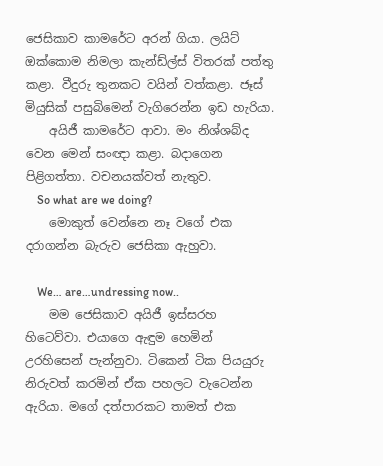ජෙසිකාව කාමරේට අරන් ගියා. ලයිට් ඔක්කොම නිමලා කැන්ඩ්ල්ස් විතරක් පත්තු කළා. වීදුරු තුනකට වයින් වත්කළා. ජෑස් මියුසික් පසුබිමෙන් වැගිරෙන්න ඉඩ හැරියා.
    අයිජී කාමරේට ආවා. මං නිශ්ශබ්ද වෙන මෙන් සංඥා කළා. බදාගෙන පිළිගත්තා. වචනයක්වත් නැතුව.
    So what are we doing?
    මොකුත් වෙන්නෙ නෑ වගේ එක දරාගන්න බැරුව ජෙසිකා ඇහුවා.

    We… are…undressing now..
    මම ජෙසිකාව අයිජී ඉස්සරහ හිටෙව්වා. එයාගෙ ඇඳුම හෙමින් උරහිසෙන් පැන්නුවා. ටිකෙන් ටික පියයුරු නිරුවත් කරමින් ඒක පහලට වැටෙන්න ඇරියා. මගේ දත්පාරකට තාමත් එක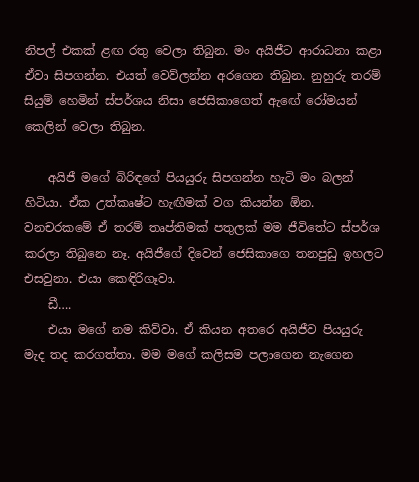නිපල් එකක් ළඟ රතු වෙලා තිබුන. මං අයිජීට ආරාධනා කළා ඒවා සිපගන්න. එයත් වෙව්ලන්න අරගෙන තිබුන. නුහුරු තරම් සියුම් හෙමින් ස්පර්ශය නිසා ජෙසිකාගෙත් ඇඟේ රෝමයන් කෙලින් වෙලා තිබුන.

    අයිජී මගේ බිරිඳගේ පියයුරු සිපගන්න හැටි මං බලන් හිටියා. ඒක උත්කෘෂ්ට හැඟීමක් වග කියන්න ඕන. වනචරකමේ ඒ තරම් තෘප්තිමක් පතුලක් මම ජීවිතේට ස්පර්ශ කරලා තිබුනෙ නෑ. අයිජීගේ දිවෙන් ජෙසිකාගෙ තනපුඩු ඉහලට එසවුනා. එයා කෙඳිරිගෑවා.
    ඩී….
    එයා මගේ නම කිව්වා. ඒ කියන අතරෙ අයිජීව පියයුරු මැද තද කරගත්තා. මම මගේ කලිසම පලාගෙන නැගෙන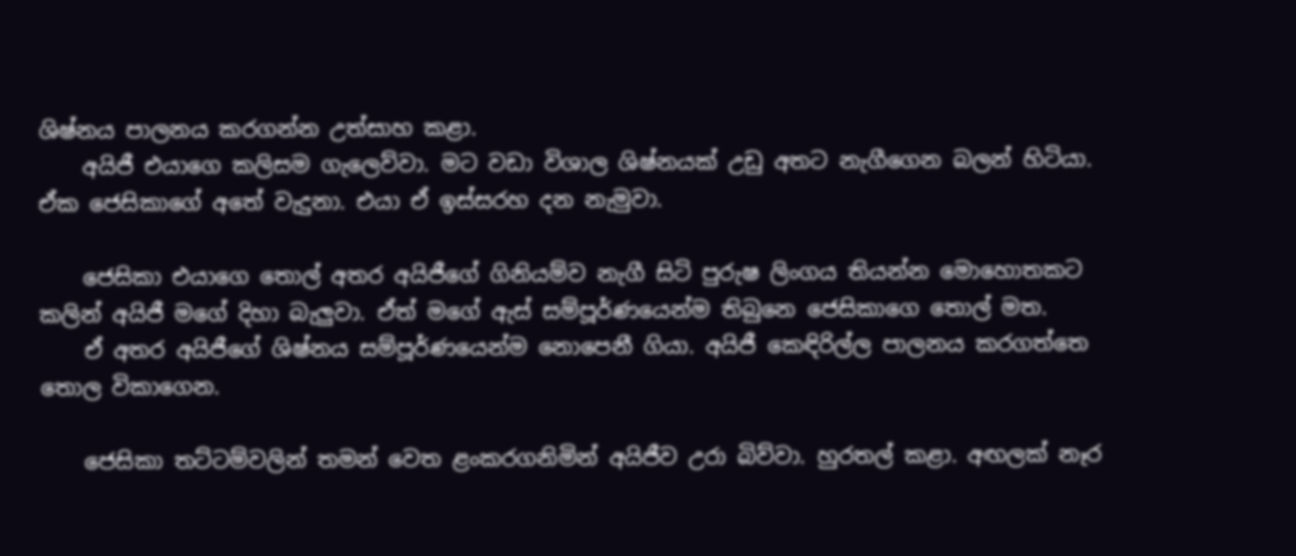ශිෂ්නය පාලනය කරගන්න උත්සාහ කළා.
    අයිජී එයාගෙ කලිසම ගැලෙව්වා. මට වඩා විශාල ශිෂ්නයක් උඩු අතට නැගීගෙන බලන් හිටියා. ඒක ජෙසිකාගේ අතේ වැදුනා. එයා ඒ ඉස්සරහ දන නැමුවා.

    ජෙසිකා එයාගෙ තොල් අතර අයිජීගේ ගිනියම්ව නැගී සිටි පුරුෂ ලිංගය තියන්න මොහොතකට කලින් අයිජී මගේ දිහා බැලුවා. ඒත් මගේ ඇස් සම්පූර්ණයෙන්ම තිබුනෙ ජෙසිකාගෙ තොල් මත.
    ඒ අතර අයිජීගේ ශිෂ්නය සම්පූර්ණයෙන්ම නොපෙනී ගියා. අයිජී කෙඳිරිල්ල පාලනය කරගත්තෙ තොල විකාගෙන.

    ජෙසිකා තට්ටම්වලින් තමන් වෙත ළංකරගනිමින් අයිජීව උරා බිව්වා. හුරතල් කළා. අඟලක් නෑර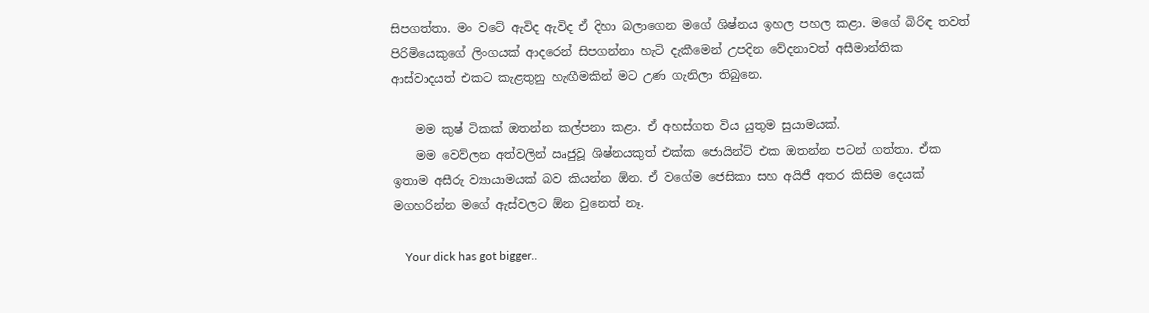සිපගත්තා. මං වටේ ඇවිද ඇවිද ඒ දිහා බලාගෙන මගේ ශිෂ්නය ඉහල පහල කළා. මගේ බිරිඳ තවත් පිරිමියෙකුගේ ලිංගයක් ආදරෙන් සිපගන්නා හැටි දැකීමෙන් උපදින වේදනාවත් අසීමාන්තික ආස්වාදයත් එකට කැළතුනු හැඟීමකින් මට උණ ගැනිලා තිබුනෙ.

    මම කුෂ් ටිකක් ඔතන්න කල්පනා කළා. ඒ අහස්ගත විය යුතුම සුයාමයක්.
    මම වෙව්ලන අත්වලින් ඍජුවූ ශිෂ්නයකුත් එක්ක ජොයින්ට් එක ඔතන්න පටන් ගත්තා. ඒක ඉතාම අසීරු ව්‍යායාමයක් බව කියන්න ඕන. ඒ වගේම ජෙසිකා සහ අයිජී අතර කිසිම දෙයක් මගහරින්න මගේ ඇස්වලට ඕන වුනෙත් නෑ.

    Your dick has got bigger..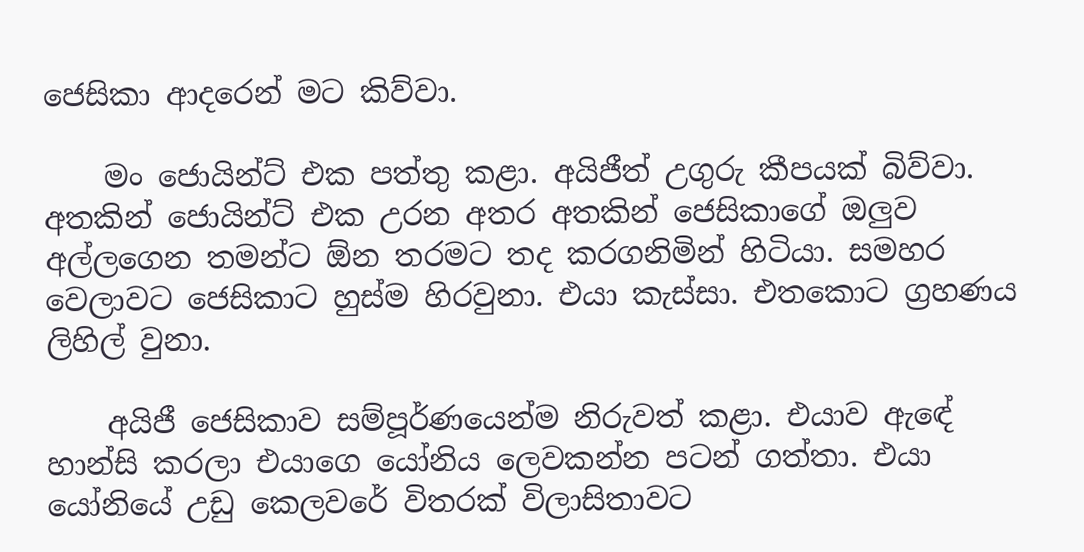ජෙසිකා ආදරෙන් මට කිව්වා.

    මං ජොයින්ට් එක පත්තු කළා. අයිජීත් උගුරු කීපයක් බිව්වා. අතකින් ජොයින්ට් එක උරන අතර අතකින් ජෙසිකාගේ ඔලුව අල්ලගෙන තමන්ට ඕන තරමට තද කරගනිමින් හිටියා. සමහර වෙලාවට ජෙසිකාට හුස්ම හිරවුනා. එයා කැස්සා. එතකොට ග්‍රහණය ලිහිල් වුනා.

    අයිජී ජෙසිකාව සම්පූර්ණයෙන්ම නිරුවත් කළා. එයාව ඇඳේ හාන්සි කරලා එයාගෙ යෝනිය ලෙවකන්න පටන් ගත්තා. එයා යෝනියේ උඩු කෙලවරේ විතරක් විලාසිතාවට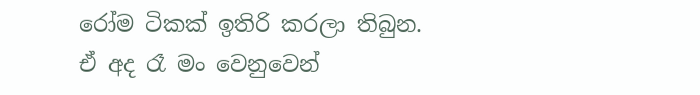රෝම ටිකක් ඉතිරි කරලා තිබුන. ඒ අද රෑ මං වෙනුවෙන්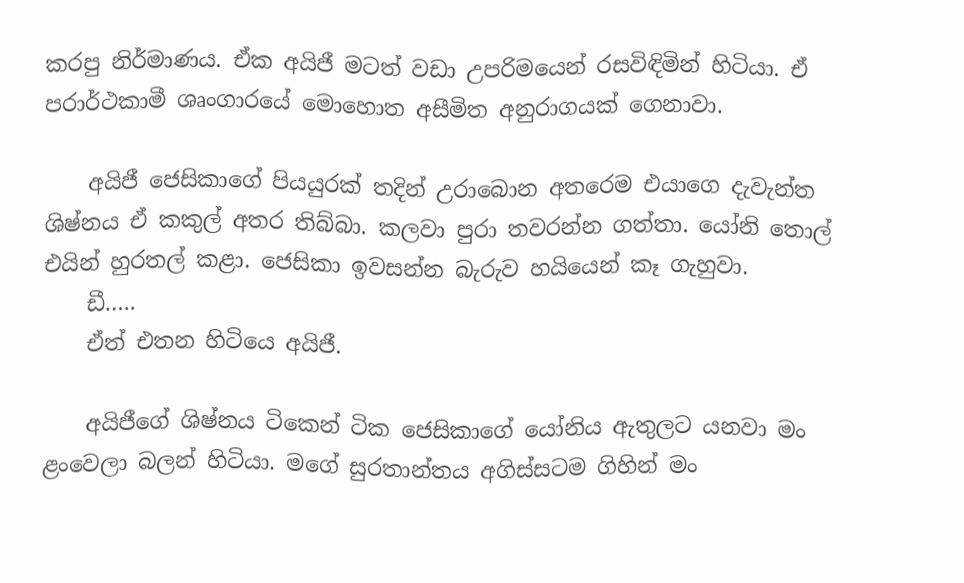කරපු නිර්මාණය. ඒක අයිජී මටත් වඩා උපරිමයෙන් රසවිඳිමින් හිටියා. ඒ පරාර්ථකාමී ශෘංගාරයේ මොහොත අසීමිත අනුරාගයක් ගෙනාවා.

    අයිජී ජෙසිකාගේ පියයුරක් තදින් උරාබොන අතරෙම එයාගෙ දැවැන්ත ශිෂ්නය ඒ කකුල් අතර තිබ්බා. කලවා පුරා තවරන්න ගත්තා. යෝනි තොල් එයින් හුරතල් කළා. ජෙසිකා ඉවසන්න බැරුව හයියෙන් කෑ ගැහුවා.
    ඩී…..
    ඒත් එතන හිටියෙ අයිජී.

    අයිජීගේ ශිෂ්නය ටිකෙන් ටික ජෙසිකාගේ යෝනිය ඇතුලට යනවා මං ළංවෙලා බලන් හිටියා. මගේ සුරතාන්තය අගිස්සටම ගිහින් මං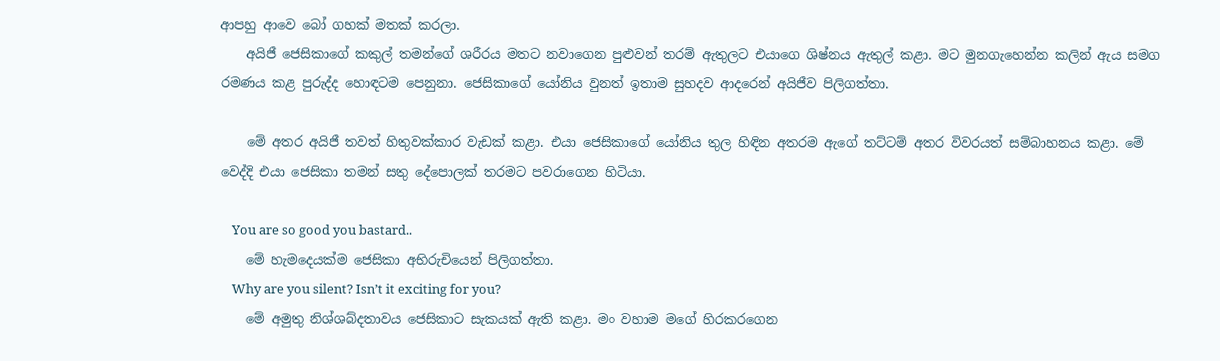ආපහු ආවෙ බෝ ගහක් මතක් කරලා.
    අයිජී ජෙසිකාගේ කකුල් තමන්ගේ ශරීරය මතට නවාගෙන පුළුවන් තරම් ඇතුලට එයාගෙ ශිෂ්නය ඇතුල් කළා. මට මුනගැහෙන්න කලින් ඇය සමග රමණය කළ පුරුද්ද හොඳටම පෙනුනා. ජෙසිකාගේ යෝනිය වුනත් ඉතාම සුහදව ආදරෙන් අයිජීව පිලිගත්තා.

    මේ අතර අයිජී තවත් හිතුවක්කාර වැඩක් කළා. එයා ජෙසිකාගේ යෝනිය තුල හිඳින අතරම ඇගේ තට්ටම් අතර විවරයත් සම්බාහනය කළා. මේ වෙද්දි එයා ජෙසිකා තමන් සතු දේපොලක් තරමට පවරාගෙන හිටියා.

    You are so good you bastard..
    මේ හැමදෙයක්ම ජෙසිකා අභිරුචියෙන් පිලිගත්තා.
    Why are you silent? Isn’t it exciting for you?
    මේ අමුතු නිශ්ශබ්දතාවය ජෙසිකාට සැකයක් ඇති කළා. මං වහාම මගේ හිරකරගෙන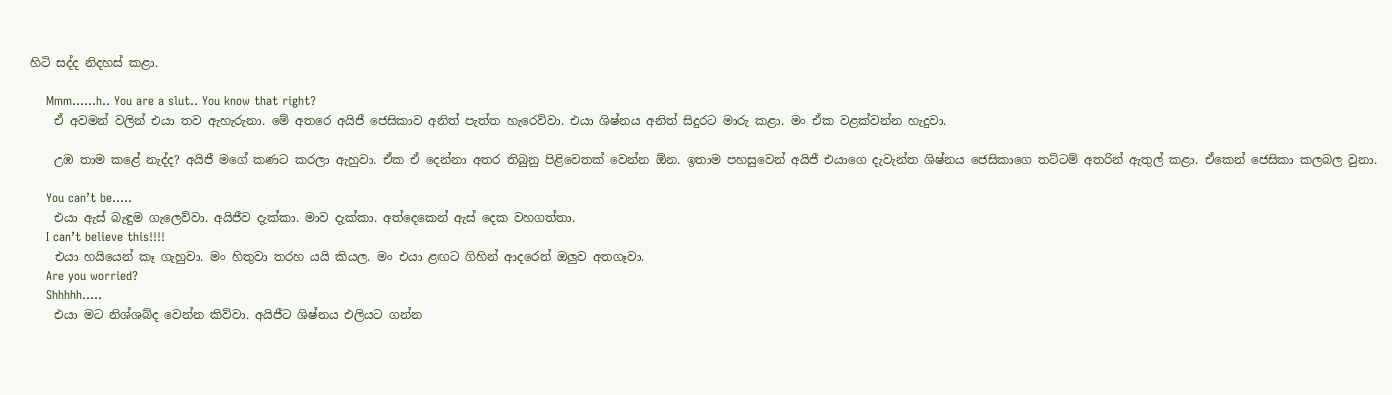හිටි සද්ද නිදහස් කළා.

    Mmm……h.. You are a slut.. You know that right?
    ඒ අවමන් වලින් එයා තව ඇහැරුනා. මේ අතරෙ අයිජී ජෙසිකාව අනිත් පැත්ත හැරෙව්වා. එයා ශිෂ්නය අනිත් සිදුරට මාරු කළා. මං ඒක වළක්වන්න හැදුවා.

    උඹ තාම කළේ නැද්ද? අයිජී මගේ කණට කරලා ඇහුවා. ඒක ඒ දෙන්නා අතර තිබුනු පිළිවෙතක් වෙන්න ඕන. ඉතාම පහසුවෙන් අයිජී එයාගෙ දැවැන්ත ශිෂ්නය ජෙසිකාගෙ තට්ටම් අතරින් ඇතුල් කළා. ඒකෙන් ජෙසිකා කලබල වුනා.

    You can’t be…..
    එයා ඇස් බැඳුම ගැලෙව්වා. අයිජීව දැක්කා. මාව දැක්කා. අත්දෙකෙන් ඇස් දෙක වහගත්තා.
    I can’t believe this!!!!
    එයා හයියෙන් කෑ ගැහුවා. මං හිතුවා තරහ යයි කියල. මං එයා ළඟට ගිහින් ආදරෙන් ඔලුව අතගෑවා.
    Are you worried?
    Shhhhh…..
    එයා මට නිශ්ශබ්ද වෙන්න කිව්වා. අයිජීට ශිෂ්නය එලියට ගන්න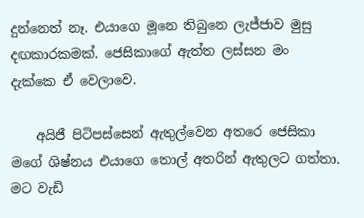දුන්නෙත් නෑ. එයාගෙ මූනෙ තිබුනෙ ලැජ්ජාව මුසු දඟකාරකමක්. ජෙසිකාගේ ඇත්ත ලස්සන මං දැක්කෙ ඒ වෙලාවෙ.

    අයිජී පිටිපස්සෙන් ඇතුල්වෙන අතරෙ ජෙසිකා මගේ ශිෂ්නය එයාගෙ තොල් අතරින් ඇතුලට ගත්තා. මට වැඩි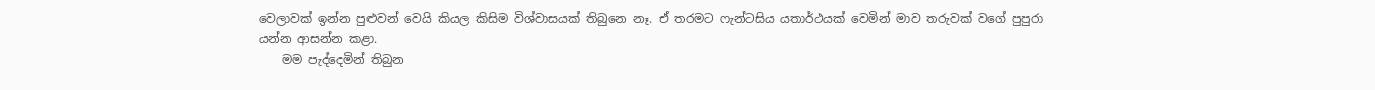වෙලාවක් ඉන්න පුළුවන් වෙයි කියල කිසිම විශ්වාසයක් තිබුනෙ නෑ. ඒ තරමට ෆැන්ටසිය යතාර්ථයක් වෙමින් මාව තරුවක් වගේ පුපුරා යන්න ආසන්න කළා.
    මම පැද්දෙමින් තිබුන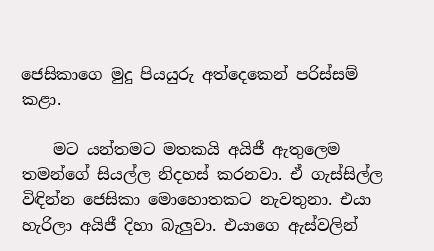ජෙසිකාගෙ මුදු පියයුරු අත්දෙකෙන් පරිස්සම් කළා.

    මට යන්තමට මතකයි අයිජී ඇතුලෙම තමන්ගේ සියල්ල නිදහස් කරනවා. ඒ ගැස්සිල්ල විඳින්න ජෙසිකා මොහොතකට නැවතුනා. එයා හැරිලා අයිජී දිහා බැලුවා. එයාගෙ ඇස්වලින්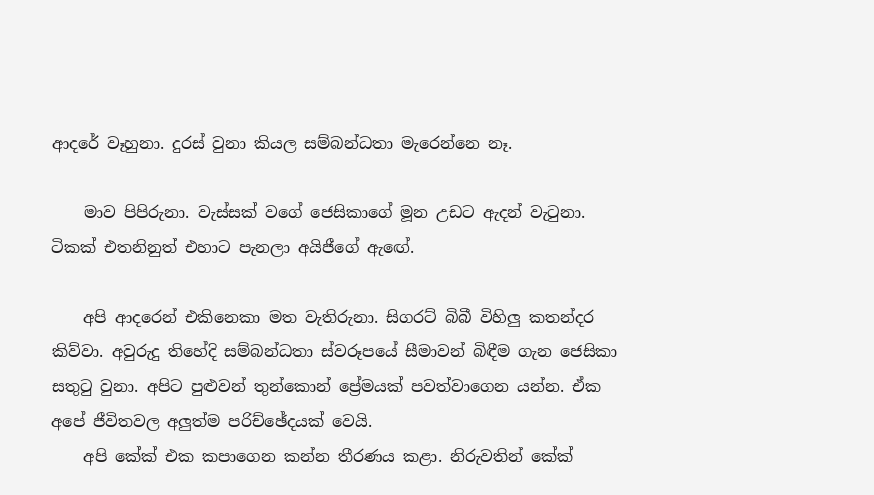ආදරේ වෑහුනා. දුරස් වුනා කියල සම්බන්ධතා මැරෙන්නෙ නෑ.

    මාව පිපිරුනා. වැස්සක් වගේ ජෙසිකාගේ මූන උඩට ඇදන් වැටුනා. ටිකක් එතනිනුත් එහාට පැනලා අයිජීගේ ඇඟේ.

    අපි ආදරෙන් එකිනෙකා මත වැතිරුනා. සිගරට් බිබී විහිලු කතන්දර කිව්වා. අවුරුදු තිහේදි සම්බන්ධතා ස්වරූපයේ සීමාවන් බිඳීම ගැන ජෙසිකා සතුටු වුනා. අපිට පුළුවන් තුන්කොන් ප්‍රේමයක් පවත්වාගෙන යන්න. ඒක අපේ ජීවිතවල අලුත්ම පරිච්ඡේදයක් වෙයි.
    අපි කේක් එක කපාගෙන කන්න තීරණය කළා. නිරුවතින් කේක්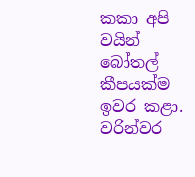කකා අපි වයින් බෝතල් කීපයක්ම ඉවර කළා. වරින්වර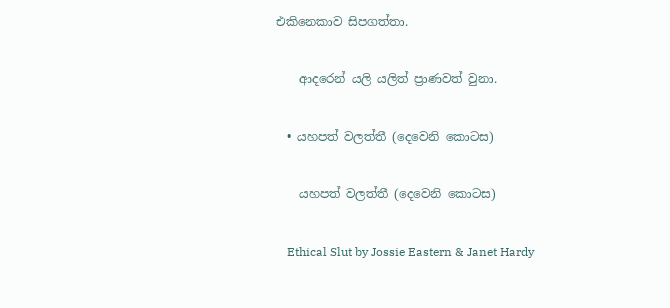එකිනෙකාව සිපගත්තා.

    ආදරෙන් යලි යලිත් ප්‍රාණවත් වුනා.

  • යහපත් වලත්තී (දෙවෙනි කොටස)

    යහපත් වලත්තී (දෙවෙනි කොටස)

    Ethical Slut by Jossie Eastern & Janet Hardy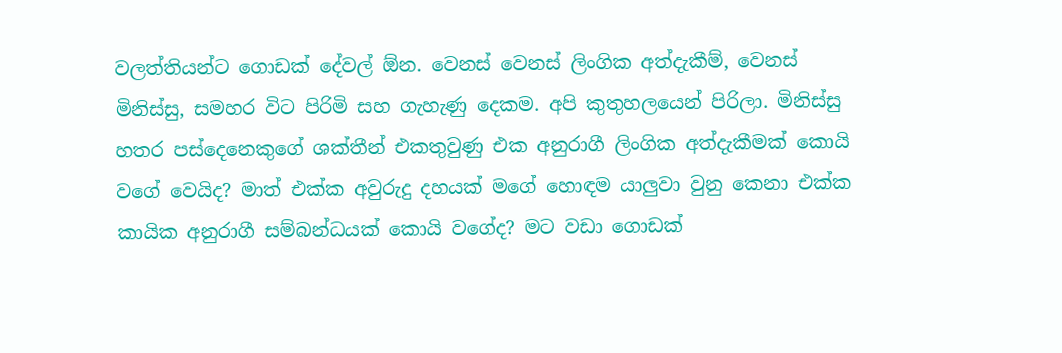වලත්තියන්ට ගොඩක් දේවල් ඕන. වෙනස් වෙනස් ලිංගික අත්දැකීම්, වෙනස් මිනිස්සු, සමහර විට පිරිමි සහ ගැහැණු දෙකම. අපි කුතුහලයෙන් පිරිලා. මිනිස්සු හතර පස්දෙනෙකුගේ ශක්තීන් එකතුවුණු එක අනුරාගී ලිංගික අත්දැකීමක් කොයි වගේ වෙයිද? මාත් එක්ක අවුරුදු දහයක් මගේ හොඳම යාලුවා වුනු කෙනා එක්ක කායික අනුරාගී සම්බන්ධයක් කොයි වගේද? මට වඩා ගොඩක්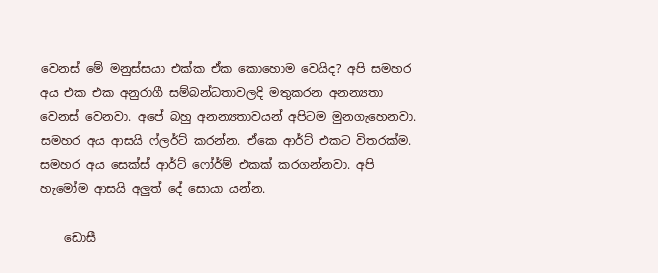වෙනස් මේ මනුස්සයා එක්ක ඒක කොහොම වෙයිද? අපි සමහර අය එක එක අනුරාගී සම්බන්ධතාවලදි මතුකරන අනන්‍යතා වෙනස් වෙනවා. අපේ බහු අනන්‍යතාවයන් අපිටම මුනගැහෙනවා. සමහර අය ආසයි ෆ්ලර්ට් කරන්න. ඒකෙ ආර්ට් එකට විතරක්ම. සමහර අය සෙක්ස් ආර්ට් ෆෝර්ම් එකක් කරගන්නවා. අපි හැමෝම ආසයි අලුත් දේ සොයා යන්න.

    ඩොසී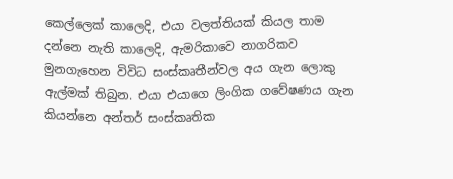කෙල්ලෙක් කාලෙදි, එයා වලත්තියක් කියල තාම දන්නෙ නැති කාලෙදි, ඇමරිකාවෙ නාගරිකව මුනගැහෙන විවිධ සංස්කෘතීන්වල අය ගැන ලොකු ඇල්මක් තිබුන. එයා එයාගෙ ලිංගික ගවේෂණය ගැන කියන්නෙ අන්තර් සංස්කෘතික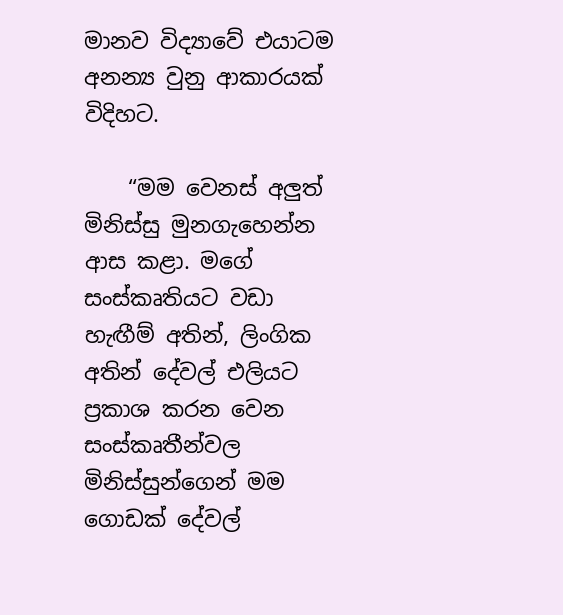මානව විද්‍යාවේ එයාටම අනන්‍ය වුනු ආකාරයක් විදිහට.

    “මම වෙනස් අලුත් මිනිස්සු මුනගැහෙන්න ආස කළා. මගේ සංස්කෘතියට වඩා හැඟීම් අතින්, ලිංගික අතින් දේවල් එලියට ප්‍රකාශ කරන වෙන සංස්කෘතීන්වල මිනිස්සුන්ගෙන් මම ගොඩක් දේවල්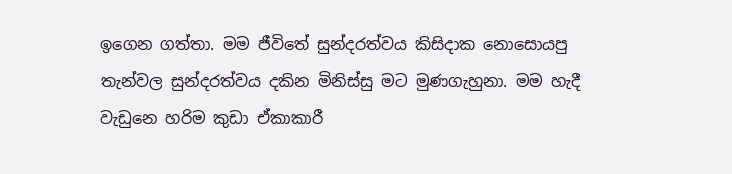ඉගෙන ගත්තා. මම ජීවිතේ සුන්දරත්වය කිසිදාක නොසොයපු තැන්වල සුන්දරත්වය දකින මිනිස්සු මට මුණගැහුනා. මම හැදී වැඩුනෙ හරිම කුඩා ඒකාකාරී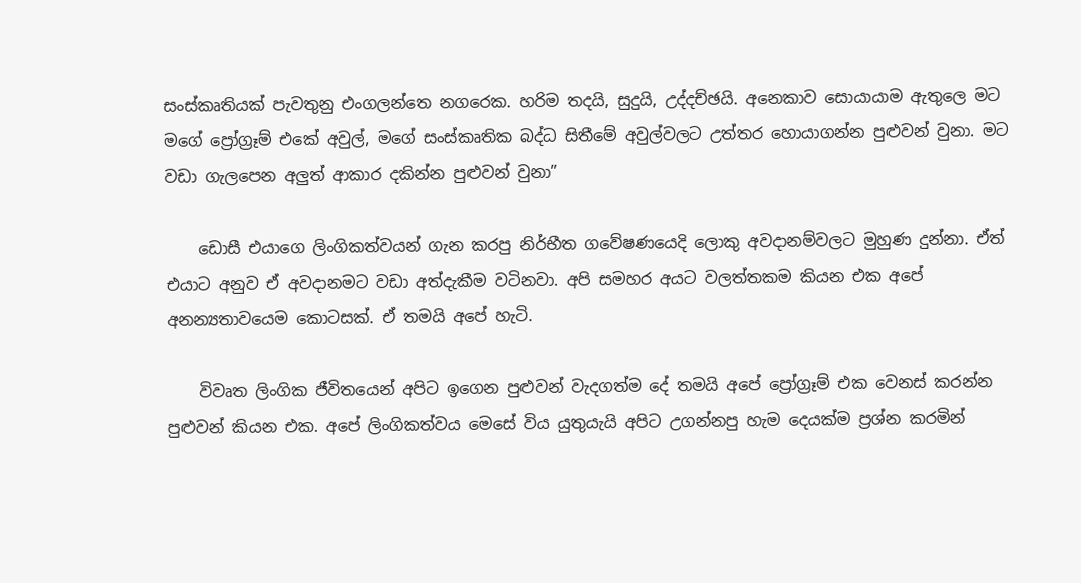සංස්කෘතියක් පැවතුනු එංගලන්තෙ නගරෙක. හරිම තදයි, සුදුයි, උද්දච්ඡයි. අනෙකාව සොයායාම ඇතුලෙ මට මගේ ප්‍රෝග්‍රෑම් එකේ අවුල්, මගේ සංස්කෘතික බද්ධ සිතීමේ අවුල්වලට උත්තර හොයාගන්න පුළුවන් වුනා. මට වඩා ගැලපෙන අලුත් ආකාර දකින්න පුළුවන් වුනා”

    ඩොසී එයාගෙ ලිංගිකත්වයන් ගැන කරපු නිර්භීත ගවේෂණයෙදි ලොකු අවදානම්වලට මුහුණ දුන්නා. ඒත් එයාට අනුව ඒ අවදානමට වඩා අත්දැකීම වටිනවා. අපි සමහර අයට වලත්තකම කියන එක අපේ අනන්‍යතාවයෙම කොටසක්. ඒ තමයි අපේ හැටි.

    විවෘත ලිංගික ජීවිතයෙන් අපිට ඉගෙන පුළුවන් වැදගත්ම දේ තමයි අපේ ප්‍රෝග්‍රෑම් එක වෙනස් කරන්න පුළුවන් කියන එක. අපේ ලිංගිකත්වය මෙසේ විය යුතුයැයි අපිට උගන්නපු හැම දෙයක්ම ප්‍රශ්න කරමින්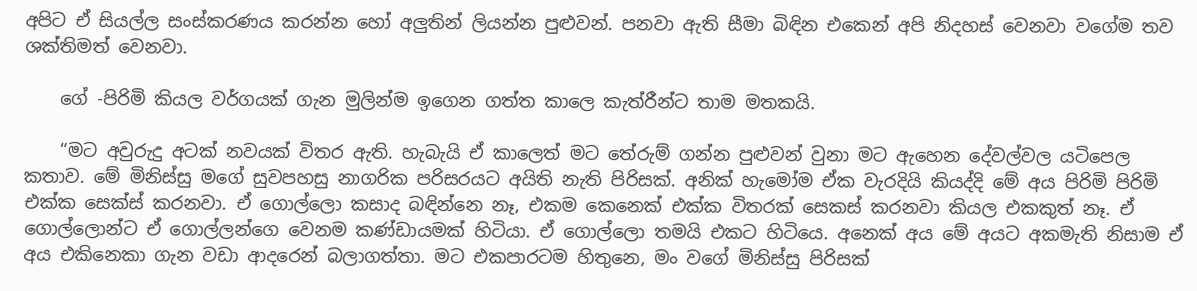අපිට ඒ සියල්ල සංස්කරණය කරන්න හෝ අලුතින් ලියන්න පුළුවන්. පනවා ඇති සීමා බිඳින එකෙන් අපි නිදහස් වෙනවා වගේම තව ශක්තිමත් වෙනවා.

    ගේ -පිරිමි කියල වර්ගයක් ගැන මුලින්ම ඉගෙන ගත්ත කාලෙ කැත්රීන්ට තාම මතකයි.

    “මට අවුරුදු අටක් නවයක් විතර ඇති. හැබැයි ඒ කාලෙත් මට තේරුම් ගන්න පුළුවන් වුනා මට ඇහෙන දේවල්වල යටිපෙල කතාව. මේ මිනිස්සු මගේ සුවපහසු නාගරික පරිසරයට අයිති නැති පිරිසක්. අනික් හැමෝම ඒක වැරදියි කියද්දි මේ අය පිරිමි පිරිමි එක්ක සෙක්ස් කරනවා. ඒ ගොල්ලො කසාද බඳින්නෙ නෑ, එකම කෙනෙක් එක්ක විතරක් සෙකස් කරනවා කියල එකකුත් නෑ. ඒ ගොල්ලොන්ට ඒ ගොල්ලන්ගෙ වෙනම කණ්ඩායමක් හිටියා. ඒ ගොල්ලො තමයි එකට හිටියෙ. අනෙක් අය මේ අයට අකමැති නිසාම ඒ අය එකිනෙකා ගැන වඩා ආදරෙන් බලාගත්තා. මට එකපාරටම හිතුනෙ, මං වගේ මිනිස්සු පිරිසක්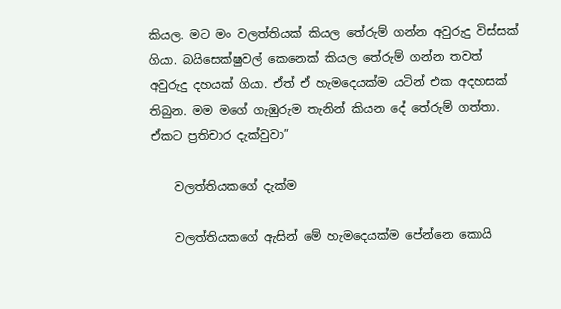කියල. මට මං වලත්තියක් කියල තේරුම් ගන්න අවුරුදු විස්සක් ගියා. බයිසෙක්ෂුවල් කෙනෙක් කියල තේරුම් ගන්න තවත් අවුරුදු දහයක් ගියා. ඒත් ඒ හැමදෙයක්ම යටින් එක අදහසක් තිබුන. මම මගේ ගැඹුරුම තැනින් කියන දේ තේරුම් ගත්තා. ඒකට ප්‍රතිචාර දැක්වුවා”

    වලත්තියකගේ දැක්ම

    වලත්තියකගේ ඇසින් මේ හැමදෙයක්ම පේන්නෙ කොයි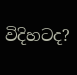විදිහටද?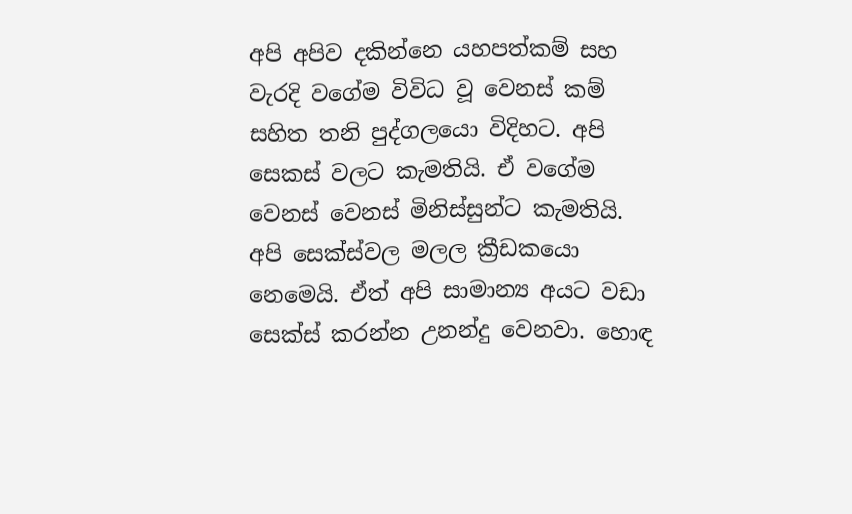අපි අපිව දකින්නෙ යහපත්කම් සහ වැරදි වගේම විවිධ වූ වෙනස් කම් සහිත තනි පුද්ගලයො විදිහට. අපි සෙකස් වලට කැමතියි. ඒ වගේම වෙනස් වෙනස් මිනිස්සුන්ට කැමතියි. අපි සෙක්ස්වල මලල ක්‍රීඩකයො නෙමෙයි. ඒත් අපි සාමාන්‍ය අයට වඩා සෙක්ස් කරන්න උනන්දු වෙනවා. හොඳ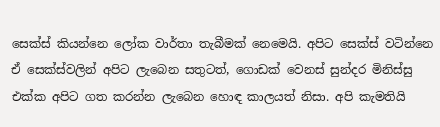සෙක්ස් කියන්නෙ ලෝක වාර්තා තැබීමක් නෙමෙයි. අපිට සෙක්ස් වටින්නෙ ඒ සෙක්ස්වලින් අපිට ලැබෙන සතුටත්, ගොඩක් වෙනස් සුන්දර මිනිස්සු එක්ක අපිට ගත කරන්න ලැබෙන හොඳ කාලයත් නිසා. අපි කැමතියි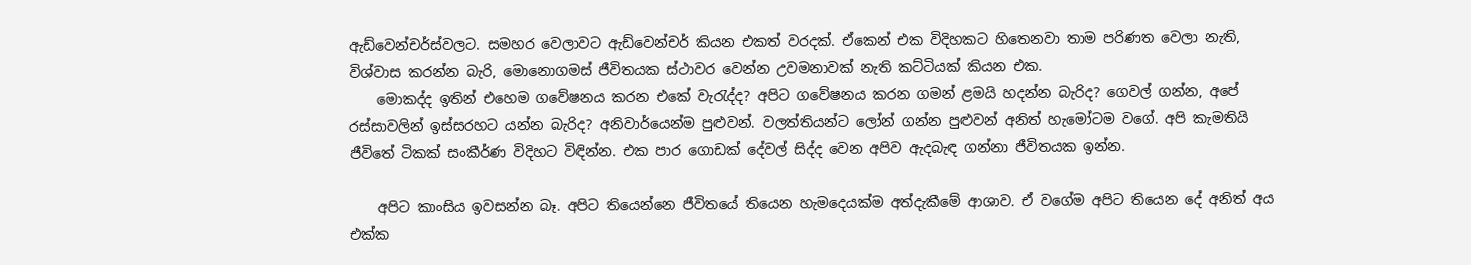ඇඩ්වෙන්චර්ස්වලට. සමහර වෙලාවට ඇඩ්වෙන්චර් කියන එකත් වරදක්. ඒකෙන් එක විදිහකට හිතෙනවා තාම පරිණත වෙලා නැති, විශ්වාස කරන්න බැරි, මොනොගමස් ජීවිතයක ස්ථාවර වෙන්න උවමනාවක් නැති කට්ටියක් කියන එක.
    මොකද්ද ඉතින් එහෙම ගවේෂනය කරන එකේ වැරැද්ද? අපිට ගවේෂනය කරන ගමන් ළමයි හදන්න බැරිද? ගෙවල් ගන්න, අපේ රස්සාවලින් ඉස්සරහට යන්න බැරිද? අනිවාර්යෙන්ම පුළුවන්. වලත්තියන්ට ලෝන් ගන්න පුළුවන් අනිත් හැමෝටම වගේ. අපි කැමතියි ජීවිතේ ටිකක් සංකීර්ණ විදිහට විඳින්න. එක පාර ගොඩක් දේවල් සිද්ද වෙන අපිව ඇදබැඳ ගන්නා ජීවිතයක ඉන්න.

    අපිට කාංසිය ඉවසන්න බෑ. අපිට තියෙන්නෙ ජීවිතයේ තියෙන හැමදෙයක්ම අත්දැකීමේ ආශාව. ඒ වගේම අපිට තියෙන දේ අනිත් අය එක්ක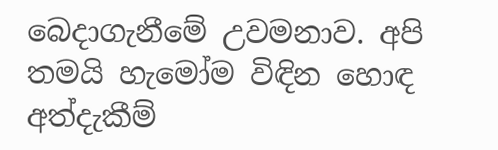බෙදාගැනීමේ උවමනාව. අපි තමයි හැමෝම විඳින හොඳ අත්දැකීම්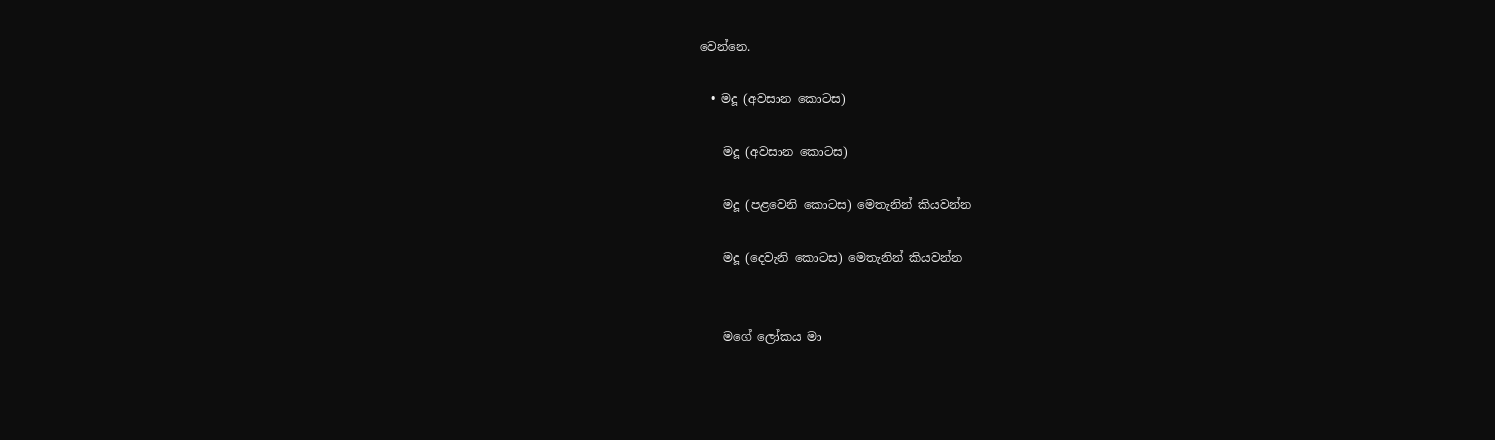වෙන්නෙ.

  • මදූ (අවසාන කොටස)

    මදූ (අවසාන කොටස)

    මදූ (පළවෙනි කොටස) මෙතැනින් කියවන්න

    මදූ (දෙවැනි කොටස) මෙතැනින් කියවන්න


    මගේ ලෝකය මා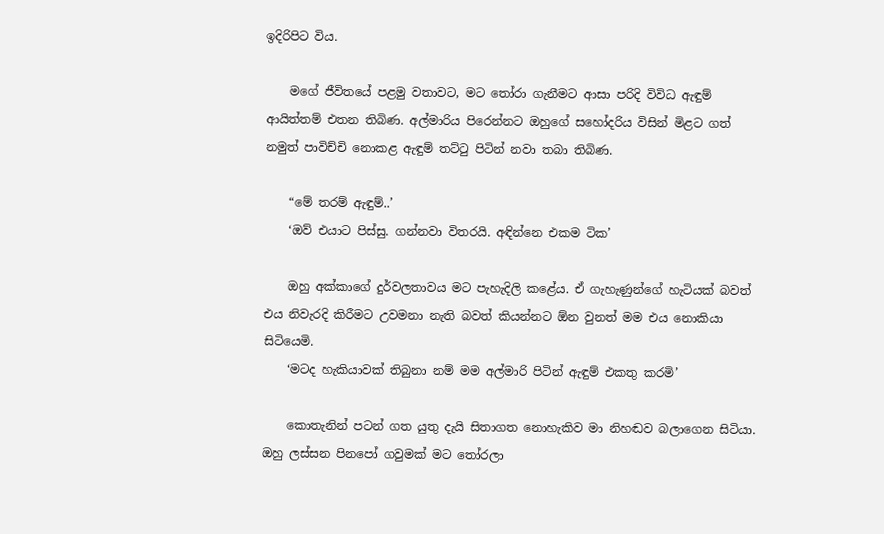ඉදිරිපිට විය.

    මගේ ජීවිතයේ පළමු වතාවට, මට තෝරා ගැනීමට ආසා පරිදි විවිධ ඇඳුම් ආයිත්තම් එතන තිබිණ. අල්මාරිය පිරෙන්නට ඔහුගේ සහෝදරිය විසින් මිළට ගත් නමුත් පාවිච්චි නොකළ ඇඳුම් තට්ටු පිටින් නවා තබා තිබිණ.

    “මේ තරම් ඇඳුම්..’
    ‘ඔව් එයාට පිස්සු. ගන්නවා විතරයි. අඳින්නෙ එකම ටික’

    ඔහු අක්කාගේ දුර්වලතාවය මට පැහැදිලි කළේය. ඒ ගැහැණුන්ගේ හැටියක් බවත් එය නිවැරදි කිරීමට උවමනා නැති බවත් කියන්නට ඕන වුනත් මම එය නොකියා සිටියෙමි.
    ‘මටද හැකියාවක් තිබුනා නම් මම අල්මාරි පිටින් ඇඳුම් එකතු කරමි’

    කොතැනින් පටන් ගත යුතු දැයි සිතාගත නොහැකිව මා නිහඬව බලාගෙන සිටියා. ඔහු ලස්සන පිනපෝ ගවුමක් මට තෝරලා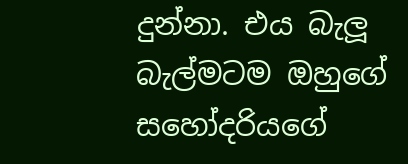දුන්නා. එය බැලූ බැල්මටම ඔහුගේ සහෝදරියගේ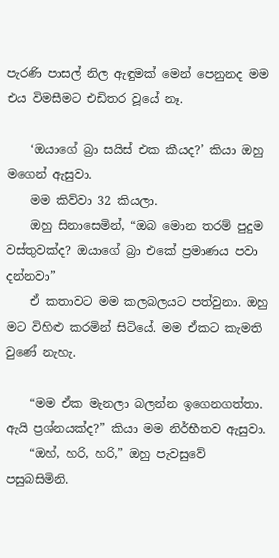පැරණි පාසල් නිල ඇඳුමක් මෙන් පෙනුනද මම එය විමසීමට එඩිතර වූයේ නෑ.

    ‘ඔයාගේ බ්‍රා සයිස් එක කීයද?’ කියා ඔහු මගෙන් ඇසුවා.
    මම කිව්වා 32 කියලා.
    ඔහු සිනාසෙමින්, “ඔබ මොන තරම් පුදුම වස්තුවක්ද? ඔයාගේ බ්‍රා එකේ ප්‍රමාණය පවා දන්නවා”
    ඒ කතාවට මම කලබලයට පත්වුනා. ඔහු මට විහිළු කරමින් සිටියේ. මම ඒකට කැමති වුණේ නැහැ.

    “මම ඒක මැනලා බලන්න ඉගෙනගත්තා. ඇයි ප්‍රශ්නයක්ද?” කියා මම නිර්භීතව ඇසුවා.
    “ඔහ්, හරි, හරි,” ඔහු පැවසුවේ පසුබසිමිනි.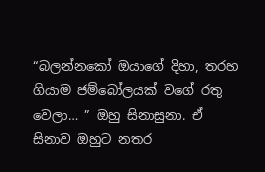“බලන්නකෝ ඔයාගේ දිහා, තරහ ගියාම ජම්බෝලයක් වගේ රතු වෙලා… ” ඔහු සිනාසුනා. ඒ සිනාව ඔහුට නතර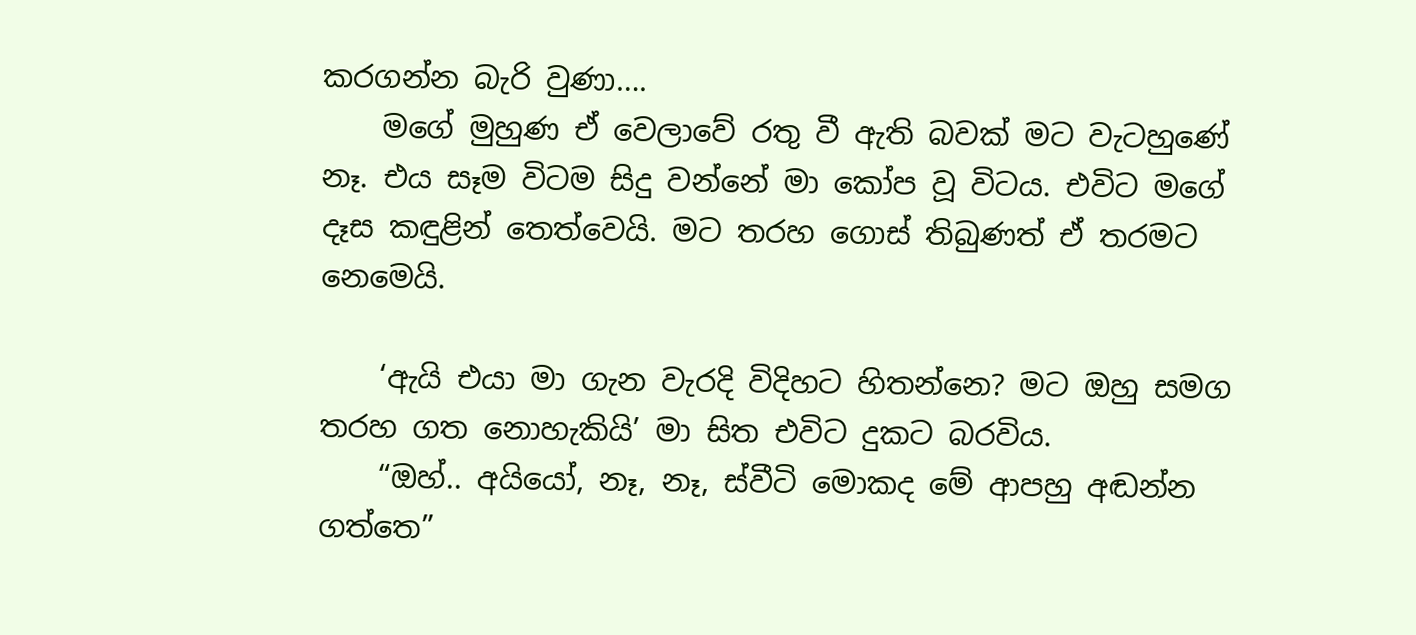කරගන්න බැරි වුණා….
    මගේ මුහුණ ඒ වෙලාවේ රතු වී ඇති බවක් මට වැටහුණේ නෑ. එය සෑම විටම සිදු වන්නේ මා කෝප වූ විටය. එවිට මගේ දෑස කඳුළින් තෙත්වෙයි. මට තරහ ගොස් තිබුණත් ඒ තරමට නෙමෙයි.

    ‘ඇයි එයා මා ගැන වැරදි විදිහට හිතන්නෙ? මට ඔහු සමග තරහ ගත නොහැකියි’ මා සිත එවිට දුකට බරවිය.
    “ඔහ්.. අයියෝ, නෑ, නෑ, ස්වීටි මොකද මේ ආපහු අඬන්න ගත්තෙ”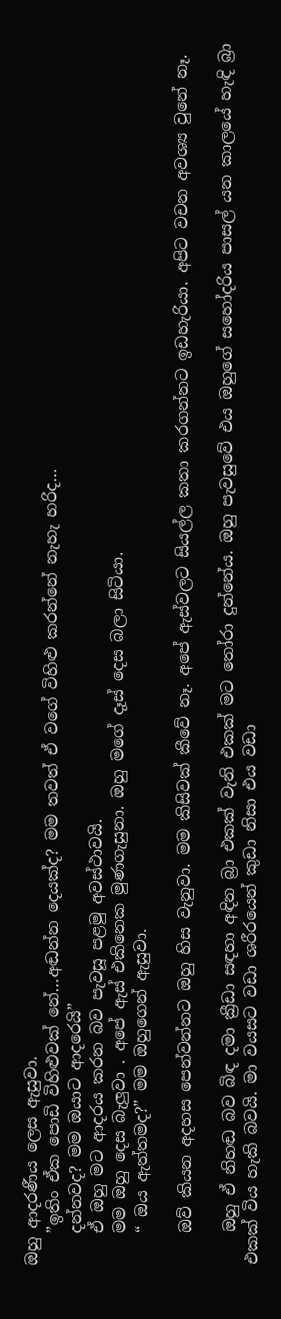ඔහු ආදරණීය ලෙස ඇසුවා.
    ”ඉතිං ඒක පොඩි විහිළුවක් නේ…අඬන්න දෙයක්ද? මම තවත් ඒ වගේ විහිළු කරන්නේ නැහැ හරිද…
    දන්නවද? මම ඔයාට ආදරෙයි”
    ඒ ඔහු මට ආදරය කරන බව පැවසූ පළමු අවස්ථාවයි.
    මම ඔහු දෙස බැලුවා . අපේ ඇස් එකිනෙක මුණගැසුනා. ඔහු මගේ දෑස් දෙස බලා සිටියා.
    “ ඔය ඇත්තමද?” මම ඔහුගෙන් ඇසුවා.

    ඔව් කියන අදහස පෙන්වන්නට ඔහු හිස වැනුවා. මම කිසිවක් කීවේ නෑ. අපේ ඇස්වලට සියල්ල කතා කරගන්නට ඉඩහැරියා. අපිට වචන අවශ්‍ය වුනේ නෑ.

    ඔහු ඒ නිහඬ බව බිඳ දමා ක්‍රීඩා සඳහා අඳින බ්‍රා එකක් වැනි එකක් මට තෝරා දුන්නේය. ඔහු පැවසුවේ එය ඔහුගේ සහෝදරිය පාසල් යන කාලයේ හැඳි බ්‍රා එකක් විය හැකි බවයි. මා වයසට වඩා ශරීරයෙන් කුඩා නිසා එය වඩා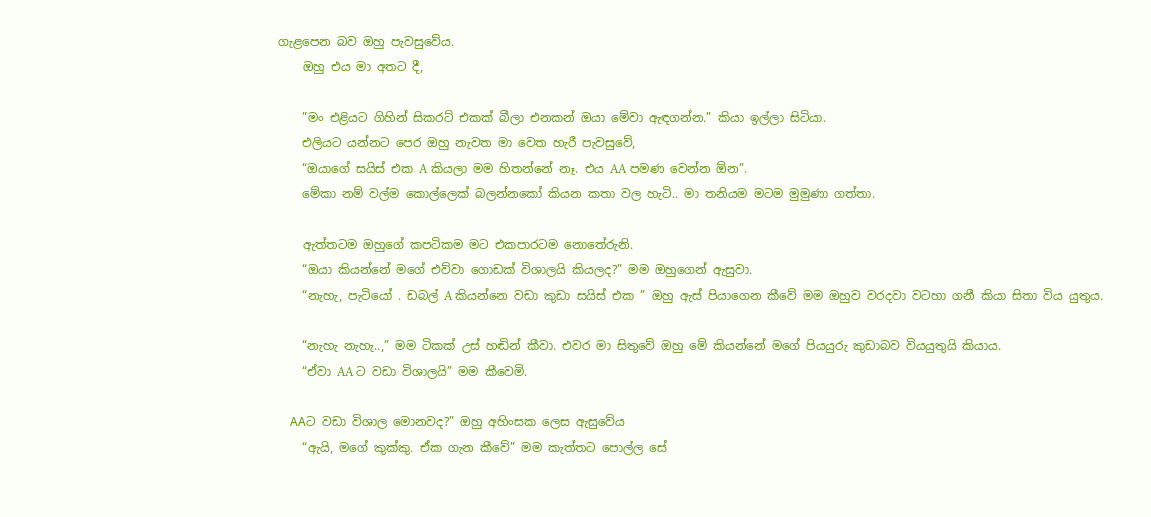ගැළපෙන බව ඔහු පැවසුවේය.
    ඔහු එය මා අතට දී,

    ”මං එළියට ගිහින් සිකරට් එකක් බීලා එනකන් ඔයා මේවා ඇඳගන්න.” කියා ඉල්ලා සිටියා.
    එලියට යන්නට පෙර ඔහු නැවත මා වෙත හැරී පැවසුවේ,
    “ඔයාගේ සයිස් එක A කියලා මම හිතන්නේ නෑ. එය AA පමණ වෙන්න ඕන”.
    මේකා නම් වල්ම කොල්ලෙක් බලන්නකෝ කියන කතා වල හැටි.. මා තනියම මටම මුමුණා ගත්තා.

    ඇත්තටම ඔහුගේ කපටිකම මට එකපාරටම නොතේරුනි.
    “ඔයා කියන්නේ මගේ එව්වා ගොඩක් විශාලයි කියලද?” මම ඔහුගෙන් ඇසුවා.
    “නැහැ, පැටියෝ . ඩබල් A කියන්නෙ වඩා කුඩා සයිස් එක ” ඔහු ඇස් පියාගෙන කීවේ මම ඔහුව වරදවා වටහා ගනී කියා සිතා විය යුතුය.

    “නැහැ නැහැ..,” මම ටිකක් උස් හඬින් කීවා. එවර මා සිතුවේ ඔහු මේ කියන්නේ මගේ පියයුරු කුඩාබව වියයුතුයි කියාය.
    “ඒවා AA ට වඩා විශාලයි” මම කීවෙමි.

    AAට වඩා විශාල මොනවද?” ඔහු අහිංසක ලෙස ඇසුවේය
    “ඇයි, මගේ කුක්කු. ඒක ගැන කීවේ” මම කැත්තට පොල්ල සේ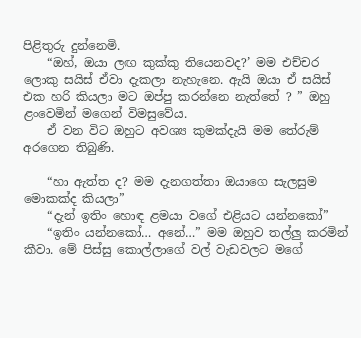පිළිතුරු දුන්නෙමි.
    “ඔහ්, ඔයා ලඟ කුක්කු තියෙනවද?’ මම එච්චර ලොකු සයිස් ඒවා දැකලා නැහැනෙ. ඇයි ඔයා ඒ සයිස් එක හරි කියලා මට ඔප්පු කරන්නෙ නැත්තේ ? ” ඔහු ළංවෙමින් මගෙන් විමසුවේය.
    ඒ වන විට ඔහුට අවශ්‍ය කුමක්දැයි මම තේරුම් අරගෙන තිබුණි.

    “හා ඇත්ත ද? මම දැනගත්තා ඔයාගෙ සැලසුම මොකක්ද කියලා”
    “දැන් ඉතිං හොඳ ළමයා වගේ එළියට යන්නකෝ”
    “ඉතිං යන්නකෝ… අනේ…” මම ඔහුව තල්ලු කරමින් කීවා. මේ පිස්සු කොල්ලාගේ වල් වැඩවලට මගේ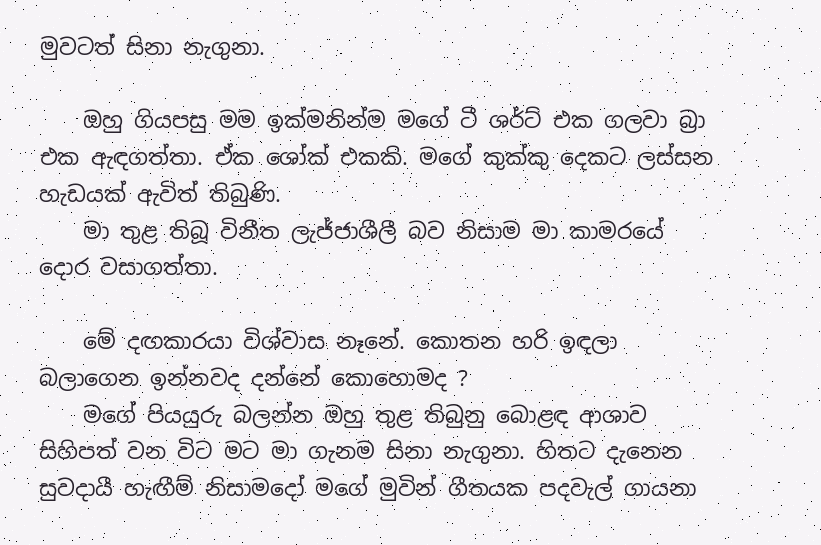මුවටත් සිනා නැගුනා.

    ඔහු ගියපසු මම ඉක්මනින්ම මගේ ටී ශර්ට් එක ගලවා බ්‍රා එක ඇඳගත්තා. ඒක ශෝක් එකකි. මගේ කුක්කු දෙකට ලස්සන හැඩයක් ඇවිත් තිබුණි.
    මා තුළ තිබූ විනීත ලැජ්ජාශීලී බව නිසාම මා කාමරයේ දොර වසාගත්තා.

    මේ දඟකාරයා විශ්වාස නෑනේ. කොතන හරි ඉඳලා බලාගෙන ඉන්නවද දන්නේ කොහොමද ?
    මගේ පියයුරු බලන්න ඔහු තුළ තිබුනු බොළඳ ආශාව සිහිපත් වන විට මට මා ගැනම සිනා නැගුනා. හිතට දැනෙන සුවදායී හැඟීම් නිසාමදෝ මගේ මුවින් ගීතයක පදවැල් ගායනා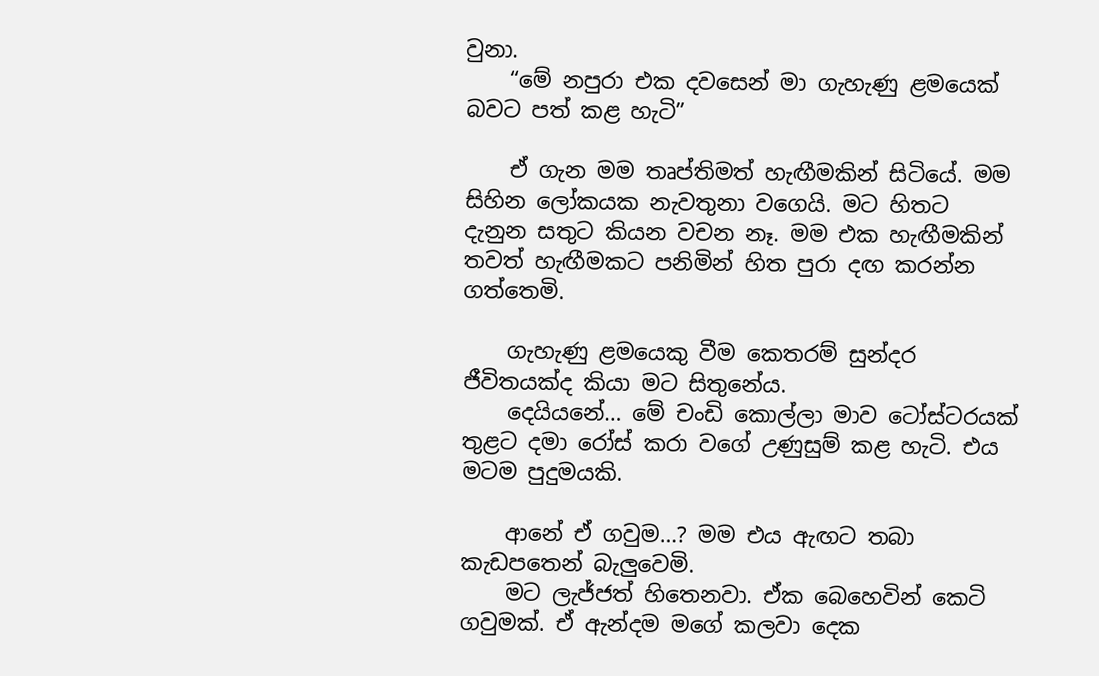වුනා.
    “මේ නපුරා එක දවසෙන් මා ගැහැණු ළමයෙක් බවට පත් කළ හැටි”

    ඒ ගැන මම තෘප්තිමත් හැඟීමකින් සිටියේ. මම සිහින ලෝකයක නැවතුනා වගෙයි. මට හිතට දැනුන සතුට කියන වචන නෑ. මම එක හැඟීමකින් තවත් හැඟීමකට පනිමින් හිත පුරා දඟ කරන්න ගත්තෙමි.

    ගැහැණු ළමයෙකු වීම කෙතරම් සුන්දර ජීවිතයක්ද කියා මට සිතුනේය.
    දෙයියනේ… මේ චංඩි කොල්ලා මාව ටෝස්ටරයක් තුළට දමා රෝස් කරා වගේ උණුසුම් කළ හැටි. එය මටම පුදුමයකි.

    ආනේ ඒ ගවුම…? මම එය ඇඟට තබා කැඩපතෙන් බැලුවෙමි.
    මට ලැජ්ජත් හිතෙනවා. ඒක බෙහෙවින් කෙටි ගවුමක්. ඒ ඇන්දම මගේ කලවා දෙක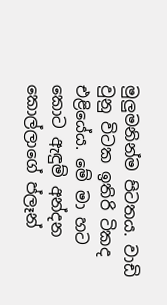මුලුමනින්ම පිටතය. වාඩි වුනු විටක ඉතිරි ටිකද එළියේය. මේ මා හට කොට ඇඳුම් අන්දන කොල්ලාගේ ප්ලෑන්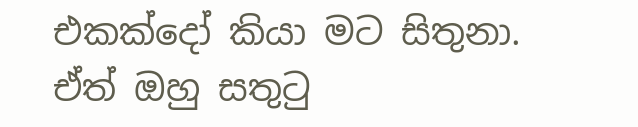එකක්දෝ කියා මට සිතුනා. ඒත් ඔහු සතුටු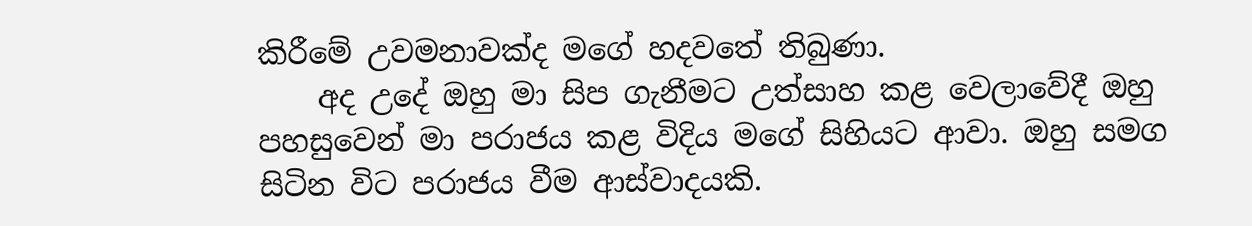කිරීමේ උවමනාවක්ද මගේ හදවතේ තිබුණා.
    අද උදේ ඔහු මා සිප ගැනීමට උත්සාහ කළ වෙලාවේදී ඔහු පහසුවෙන් මා පරාජය කළ විදිය මගේ සිහියට ආවා. ඔහු සමග සිටින විට පරාජය වීම ආස්වාදයකි.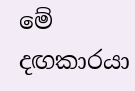මේ දඟකාරයා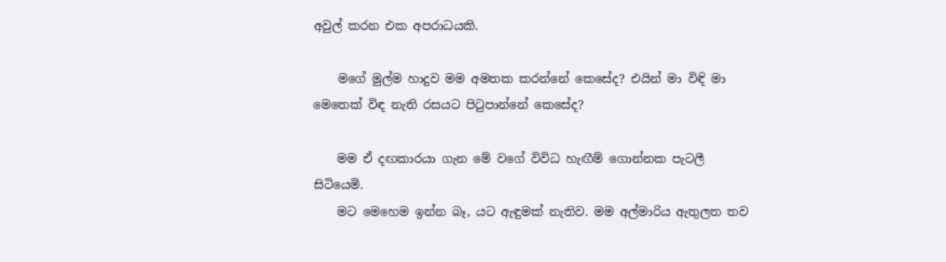අවුල් කරන එක අපරාධයකි.

    මගේ මුල්ම හාදුව මම අමතක කරන්නේ කෙසේද? එයින් මා විඳි මා මෙතෙක් විඳ නැති රසයට පිටුපාන්නේ කෙසේද?

    මම ඒ දඟකාරයා ගැන මේ වගේ විවිධ හැඟීම් ගොන්නක පැටලී සිටියෙමි.
    මට මෙහෙම ඉන්න බෑ, යට ඇඳුමක් නැතිව. මම අල්මාරිය ඇතුලත තව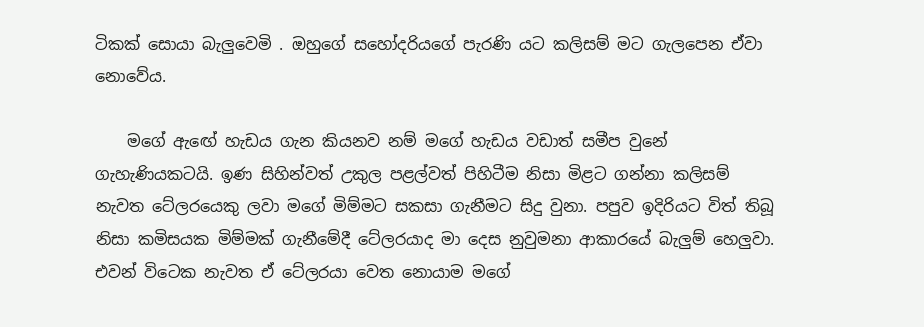ටිකක් සොයා බැලුවෙමි . ඔහුගේ සහෝදරියගේ පැරණි යට කලිසම් මට ගැලපෙන ඒවා නොවේය.

    මගේ ඇඟේ හැඩය ගැන කියනව නම් මගේ හැඩය වඩාත් සමීප වුනේ ගැහැණියකටයි. ඉණ සිහින්වත් උකුල පළල්වත් පිහිටීම නිසා මිළට ගන්නා කලිසම් නැවත ටේලරයෙකු ලවා මගේ මිම්මට සකසා ගැනීමට සිදු වුනා. පපුව ඉදිරියට විත් තිබූ නිසා කමිසයක මිම්මක් ගැනීමේදී ටේලරයාද මා දෙස නුවුමනා ආකාරයේ බැලුම් හෙලුවා. එවන් විටෙක නැවත ඒ ටේලරයා වෙත නොයාම මගේ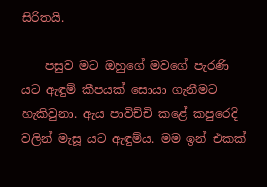සිරිතයි.

    පසුව මට ඔහුගේ මවගේ පැරණි යට ඇඳුම් කීපයක් සොයා ගැනීමට හැකිවුනා. ඇය පාවිච්චි කළේ කපුරෙදි වලින් මැසූ යට ඇඳුම්ය. මම ඉන් එකක්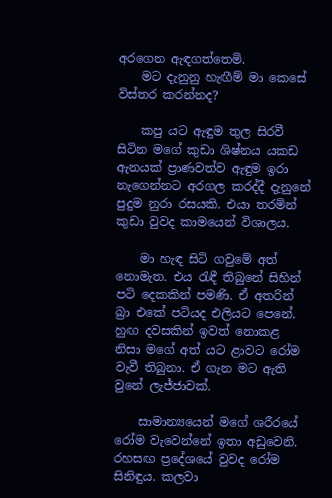අරගෙන ඇඳගත්තෙමි.
    මට දැනුනු හැඟීම් මා කෙසේ විස්තර කරන්නද?

    කපු යට ඇඳුම තුල සිරවී සිටින මගේ කුඩා ශිෂ්නය යකඩ ඇනයක් ප්‍රාණවත්ව ඇඳුම ඉරා නැගෙන්නට අරගල කරද්දී දැනුනේ පුදුම නුරා රසයකි. එයා තරමින් කුඩා වුවද කාමයෙන් විශාලය.

    මා හැඳ සිටි ගවුමේ අත් නොමැත. එය රැඳී තිබුනේ සිහින් පටි දෙකකින් පමණි. ඒ අතරින් බ්‍රා එකේ පටියද එලියට පෙනේ. හුඟ දවසකින් ඉවත් නොකළ නිසා මගේ අත් යට ළාවට රෝම වැවී තිබුනා. ඒ ගැන මට ඇති වුනේ ලැජ්ජාවක්.

    සාමාන්‍යයෙන් මගේ ශරීරයේ රෝම වැවෙන්නේ ඉතා අඩුවෙනි. රහසඟ ප්‍රදේශයේ වුවද රෝම සිනිඳුය. කලවා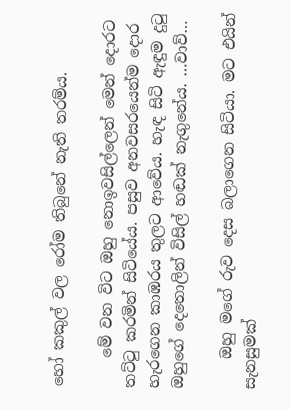හෝ කකුල් වල රෝම තිබුනේ නැති තරම්ය.

    මේ වන විට ඔහු නොඉවසිල්ලෙන් මෙන් දොරට තට්ටු කරමින් සිටියේය. පසුව අනවසරයෙන්ම දොර හැරගෙන කාඹරය තුලට ආවේය. හැඳ සිටි ඇඳුම දුටු ඔහුගේ දෙතොලින් විසිල් හඬක් නැගුනේය. …වාව්…

    ඔහු මගේ රුව දෙස බලාගෙන සිටියා. මට එයින් සැනසුමක්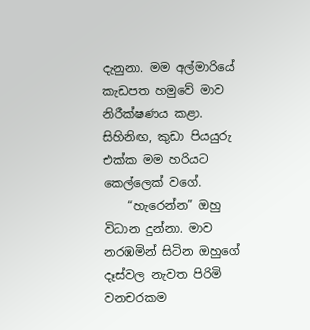දැනුනා. මම අල්මාරියේ කැඩපත හමුවේ මාව නිරීක්ෂණය කළා. සිහිනිඟ, කුඩා පියයුරු එක්ක මම හරියට කෙල්ලෙක් වගේ.
    “හැරෙන්න” ඔහු විධාන දුන්නා. මාව නරඹමින් සිටින ඔහුගේ දෑස්වල නැවත පිරිමි වනචරකම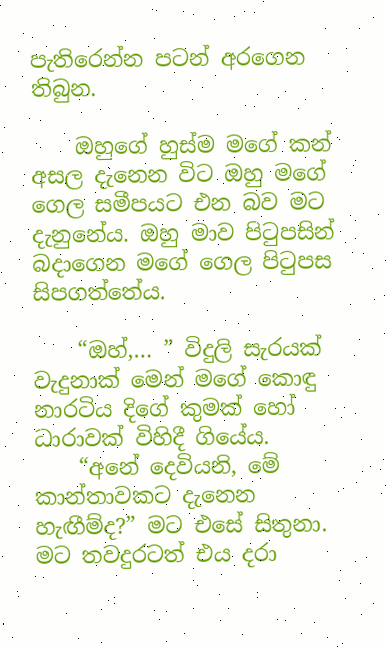පැතිරෙන්න පටන් අරගෙන තිබුන.

    ඔහුගේ හුස්ම මගේ කන් අසල දැනෙන විට ඔහු මගේ ගෙල සමීපයට එන බව මට දැනුනේය. ඔහු මාව පිටුපසින් බදාගෙන මගේ ගෙල පිටුපස සිපගත්තේය.

    “ඔහ්,… ” විදුලි සැරයක් වැදුනාක් මෙන් මගේ කොඳු නාරටිය දිගේ කුමක් හෝ ධාරාවක් විහිදී ගියේය.
    “අනේ දෙවියනි, මේ කාන්තාවකට දැනෙන හැඟීම්ද?” මට එසේ සිතුනා. මට තවදුරටත් එය දරා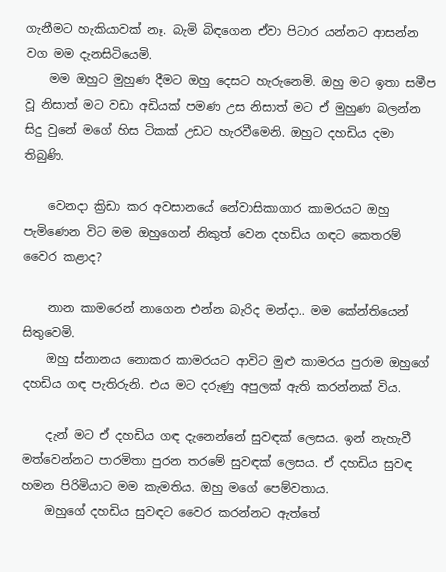ගැනීමට හැකියාවක් නෑ. බැමි බිඳගෙන ඒවා පිටාර යන්නට ආසන්න වග මම දැනසිටියෙමි.
    මම ඔහුට මුහුණ දීමට ඔහු දෙසට හැරුනෙමි. ඔහු මට ඉතා සමීප වූ නිසාත් මට වඩා අඩියක් පමණ උස නිසාත් මට ඒ මුහුණ බලන්න සිදු වුනේ මගේ හිස ටිකක් උඩට හැරවීමෙනි. ඔහුට දහඩිය දමා තිබුණි.

    වෙනදා ක්‍රිඩා කර අවසානයේ නේවාසිකාගාර කාමරයට ඔහු පැමිණෙන විට මම ඔහුගෙන් නිකුත් වෙන දහඩිය ගඳට කෙතරම් වෛර කළාද?

    නාන කාමරෙන් නාගෙන එන්න බැරිද මන්දා.. මම කේන්තියෙන් සිතුවෙමි.
    ඔහු ස්නානය නොකර කාමරයට ආවිට මුළු කාමරය පුරාම ඔහුගේ දහඩිය ගඳ පැතිරුනි. එය මට දරුණු අපුලක් ඇති කරන්නක් විය.

    දැන් මට ඒ දහඩිය ගඳ දැනෙන්නේ සුවඳක් ලෙසය. ඉන් නැහැවී මත්වෙන්නට පාරමිතා පුරන තරමේ සුවඳක් ලෙසය. ඒ දහඩිය සුවඳ හමන පිරිමියාට මම කැමතිය. ඔහු මගේ පෙම්වතාය.
    ඔහුගේ දහඩිය සුවඳට වෛර කරන්නට ඇත්තේ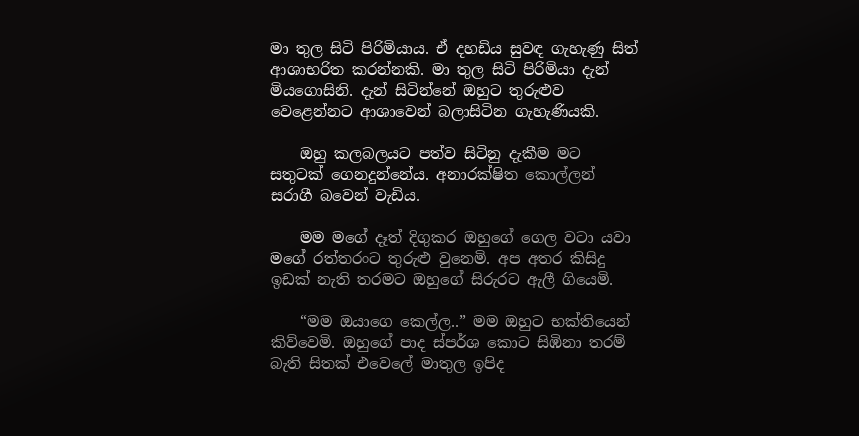මා තුල සිටි පිරිමියාය. ඒ දහඩිය සුවඳ ගැහැණු සිත් ආශාභරිත කරන්නකි. මා තුල සිටි පිරිමියා දැන් මියගොසිනි. දැන් සිටින්නේ ඔහුට තුරුළුව වෙළෙන්නට ආශාවෙන් බලාසිටින ගැහැණියකි.

    ඔහු කලබලයට පත්ව සිටිනු දැකීම මට සතුටක් ගෙනදුන්නේය. අනාරක්ෂිත කොල්ලන් සරාගී බවෙන් වැඩිය.

    මම මගේ දෑත් දිගුකර ඔහුගේ ගෙල වටා යවා මගේ රත්තරංට තුරුළු වුනෙමි. අප අතර කිසිදු ඉඩක් නැති තරමට ඔහුගේ සිරුරට ඇලී ගියෙමි.

    “මම ඔයාගෙ කෙල්ල..” මම ඔහුට භක්තියෙන් කිව්වෙමි. ඔහුගේ පාද ස්පර්ශ කොට සිඹිනා තරම් බැති සිතක් එවෙලේ මාතුල ඉපිද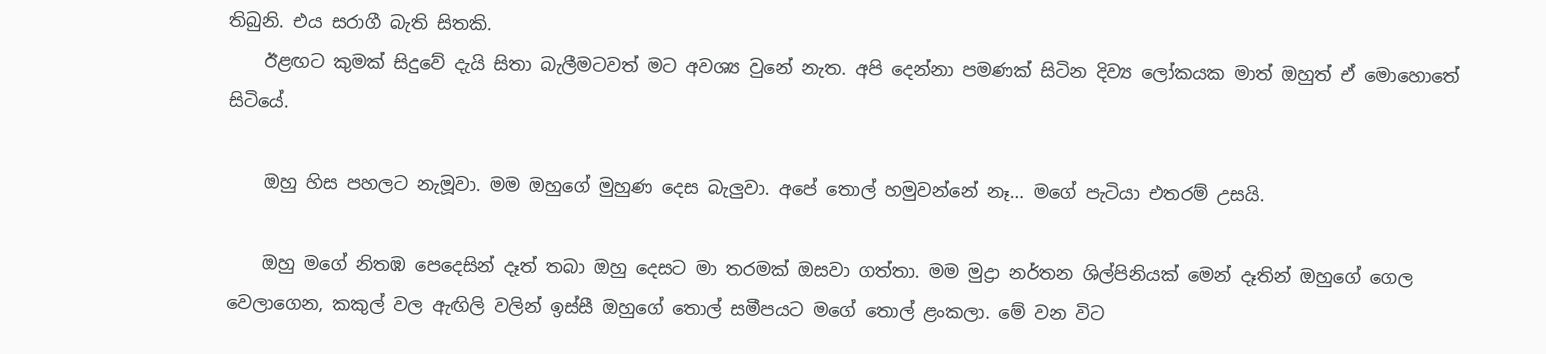තිබුනි. එය සරාගී බැති සිතකි.
    ඊළඟට කුමක් සිදුවේ දැයි සිතා බැලීමටවත් මට අවශ්‍ය වුනේ නැත. අපි දෙන්නා පමණක් සිටින දිව්‍ය ලෝකයක මාත් ඔහුත් ඒ මොහොතේ සිටියේ.

    ඔහු හිස පහලට නැමූවා. මම ඔහුගේ මුහුණ දෙස බැලුවා. අපේ තොල් හමුවන්නේ නෑ… මගේ පැටියා එතරම් උසයි.

    ඔහු මගේ නිතඹ පෙදෙසින් දෑත් තබා ඔහු දෙසට මා තරමක් ඔසවා ගත්තා. මම මුද්‍රා නර්තන ශිල්පිනියක් මෙන් දෑතින් ඔහුගේ ගෙල වෙලාගෙන, කකුල් වල ඇඟිලි වලින් ඉස්සී ඔහුගේ තොල් සමීපයට මගේ තොල් ළංකලා. මේ වන විට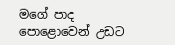මගේ පාද පොළොවෙන් උඩට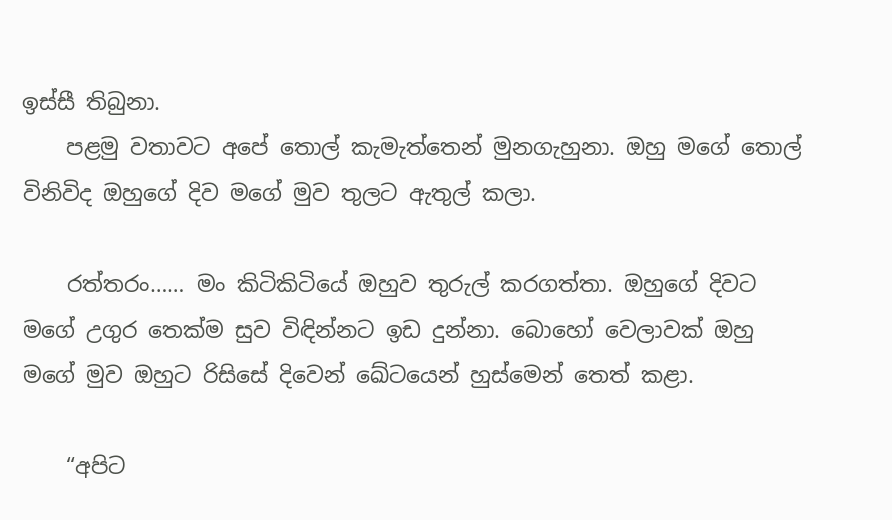ඉස්සී තිබුනා.
    පළමු වතාවට අපේ තොල් කැමැත්තෙන් මුනගැහුනා. ඔහු මගේ තොල් විනිවිද ඔහුගේ දිව මගේ මුව තුලට ඇතුල් කලා.

    රත්තරං…… මං කිටිකිටියේ ඔහුව තුරුල් කරගත්තා. ඔහුගේ දිවට මගේ උගුර තෙක්ම සුව විඳින්නට ඉඩ දුන්නා. බොහෝ වෙලාවක් ඔහු මගේ මුව ඔහුට රිසිසේ දිවෙන් ඛේටයෙන් හුස්මෙන් තෙත් කළා.

    “අපිට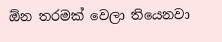ඕන තරමක් වෙලා තියෙනවා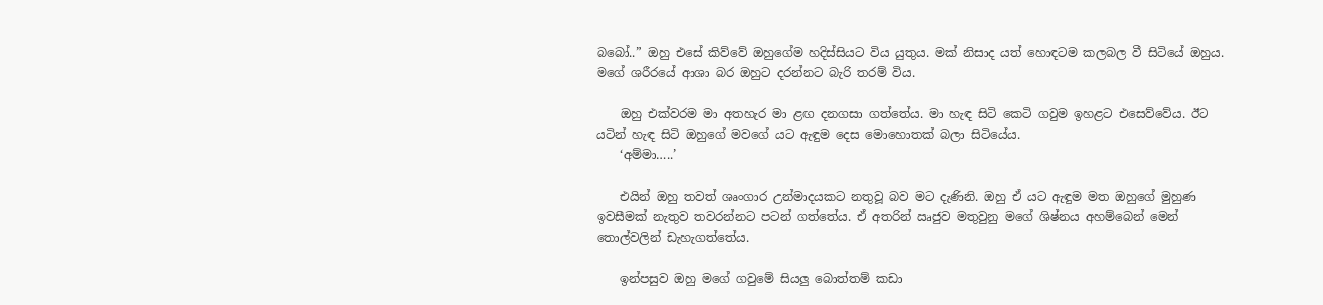බබෝ..” ඔහු එසේ කිව්වේ ඔහුගේම හදිස්සියට විය යුතුය. මක් නිසාද යත් හොඳටම කලබල වී සිටියේ ඔහුය. මගේ ශරීරයේ ආශා බර ඔහුට දරන්නට බැරි තරම් විය.

    ඔහු එක්වරම මා අතහැර මා ළඟ දනගසා ගත්තේය. මා හැඳ සිටි කෙටි ගවුම ඉහළට එසෙව්වේය. ඊට යටින් හැඳ සිටි ඔහුගේ මවගේ යට ඇඳුම දෙස මොහොතක් බලා සිටියේය.
    ‘අම්මා…..’

    එයින් ඔහු තවත් ශෘංගාර උන්මාදයකට නතුවූ බව මට දැණිනි. ඔහු ඒ යට ඇඳුම මත ඔහුගේ මුහුණ ඉවසීමක් නැතුව තවරන්නට පටන් ගත්තේය. ඒ අතරින් ඍජුව මතුවුනු මගේ ශිෂ්නය අහම්බෙන් මෙන් තොල්වලින් ඩැහැගත්තේය.

    ඉන්පසුව ඔහු මගේ ගවුමේ සියලු බොත්තම් කඩා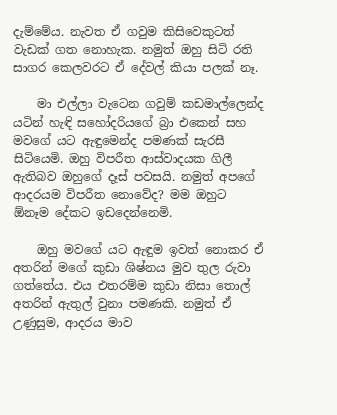දැම්මේය. නැවත ඒ ගවුම කිසිවෙකුටත් වැඩක් ගත නොහැක. නමුත් ඔහු සිටි රති සාගර කෙලවරට ඒ දේවල් කියා පලක් නෑ.

    මා එල්ලා වැටෙන ගවුම් කඩමාල්ලෙන්ද යටින් හැඳි සහෝදරියගේ බ්‍රා එකෙන් සහ මවගේ යට ඇඳුමෙන්ද පමණක් සැරසී සිටියෙමි. ඔහු විපරීත ආස්වාදයක ගිලී ඇතිබව ඔහුගේ දෑස් පවසයි. නමුත් අපගේ ආදරයම විපරීත නොවේද? මම ඔහුට ඕනෑම දේකට ඉඩදෙන්නෙමි.

    ඔහු මවගේ යට ඇඳුම ඉවත් නොකර ඒ අතරින් මගේ කුඩා ශිෂ්නය මුව තුල රුවා ගත්තේය. එය එතරම්ම කුඩා නිසා තොල් අතරින් ඇතුල් වුනා පමණකි. නමුත් ඒ උණුසුම, ආදරය මාව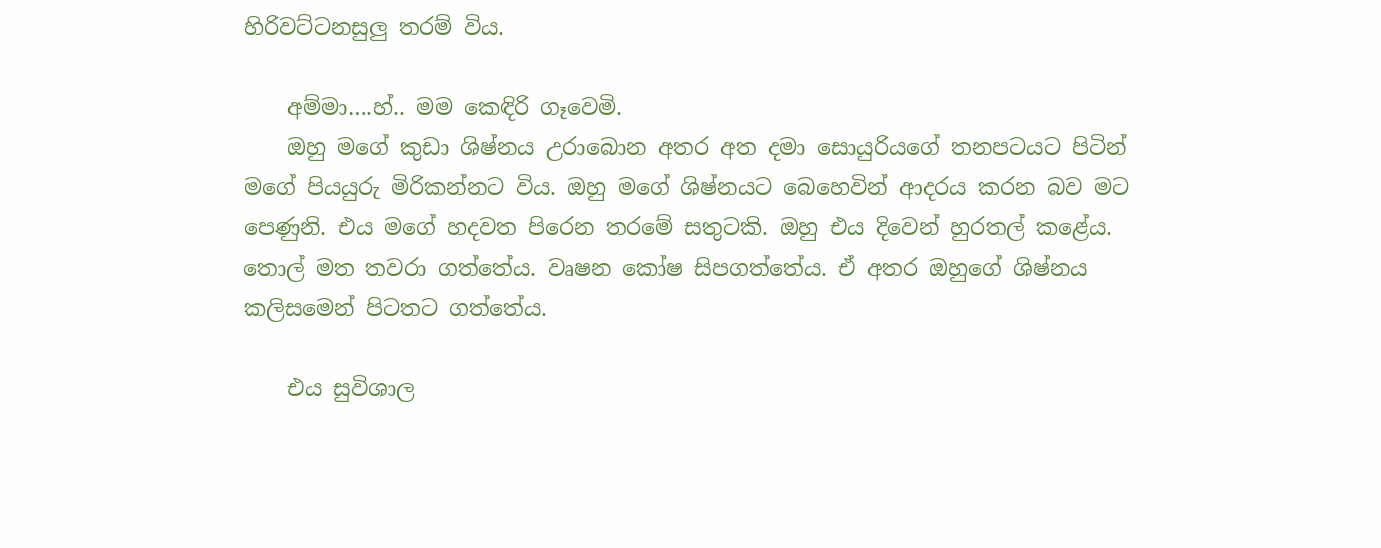හිරිවට්ටනසුලු තරම් විය.

    අම්මා….හ්.. මම කෙඳිරි ගෑවෙමි.
    ඔහු මගේ කුඩා ශිෂ්නය උරාබොන අතර අත දමා සොයුරියගේ තනපටයට පිටින් මගේ පියයුරු මිරිකන්නට විය. ඔහු මගේ ශිෂ්නයට බෙහෙවින් ආදරය කරන බව මට පෙණුනි. එය මගේ හදවත පිරෙන තරමේ සතුටකි. ඔහු එය දිවෙන් හුරතල් කළේය. තොල් මත තවරා ගත්තේය. වෘෂන කෝෂ සිපගත්තේය. ඒ අතර ඔහුගේ ශිෂ්නය කලිසමෙන් පිටතට ගත්තේය.

    එය සුවිශාල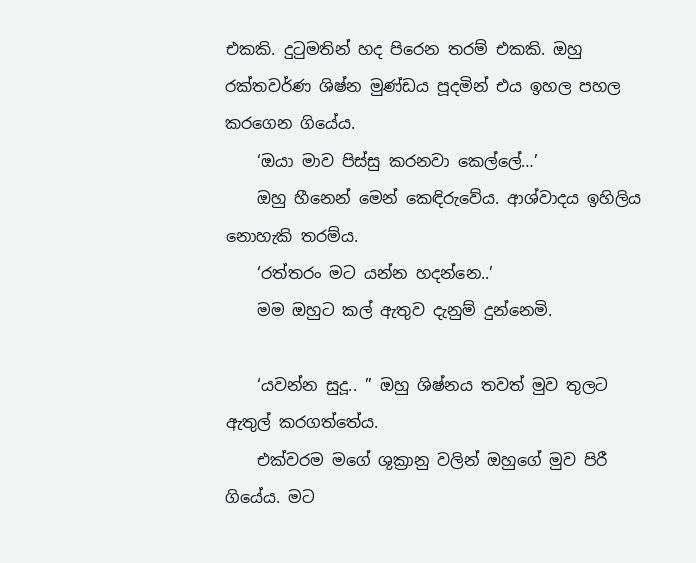එකකි. දුටුමතින් හද පිරෙන තරම් එකකි. ඔහු රක්තවර්ණ ශිෂ්න මුණ්ඩය පූදමින් එය ඉහල පහල කරගෙන ගියේය.
    ‘ඔයා මාව පිස්සු කරනවා කෙල්ලේ…’
    ඔහු හීනෙන් මෙන් කෙඳිරුවේය. ආශ්වාදය ඉහිලිය නොහැකි තරම්ය.
    ‘රත්තරං මට යන්න හදන්නෙ..’
    මම ඔහුට කල් ඇතුව දැනුම් දුන්නෙමි.

    ‘යවන්න සුදූ.. ” ඔහු ශිෂ්නය තවත් මුව තුලට ඇතුල් කරගත්තේය.
    එක්වරම මගේ ශුක්‍රානු වලින් ඔහුගේ මුව පිරී ගියේය. මට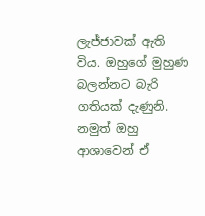ලැජ්ජාවක් ඇති විය. ඔහුගේ මුහුණ බලන්නට බැරි ගතියක් දැණුනි. නමුත් ඔහු ආශාවෙන් ඒ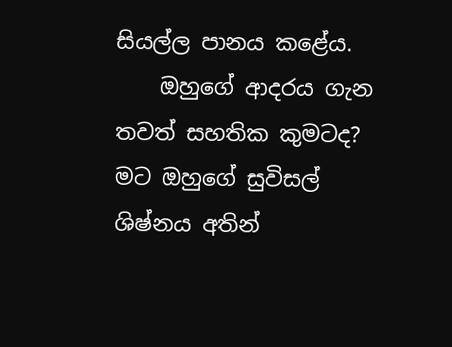සියල්ල පානය කළේය.
    ඔහුගේ ආදරය ගැන තවත් සහතික කුමටද? මට ඔහුගේ සුවිසල් ශිෂ්නය අතින්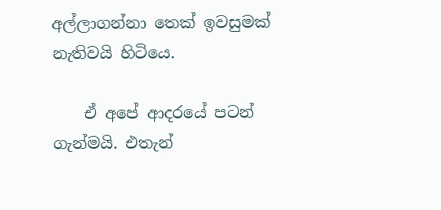අල්ලාගන්නා තෙක් ඉවසුමක් නැතිවයි හිටියෙ.

    ඒ අපේ ආදරයේ පටන් ගැන්මයි. එතැන්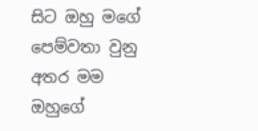සිට ඔහු මගේ පෙම්වතා වුනු අතර මම ඔහුගේ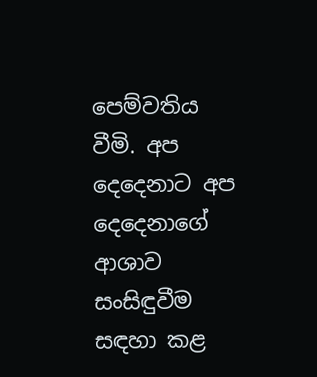පෙම්වතිය වීමි. අප දෙදෙනාට අප දෙදෙනාගේ ආශාව සංසිඳුවීම සඳහා කළ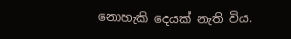නොහැකි දෙයක් නැති විය.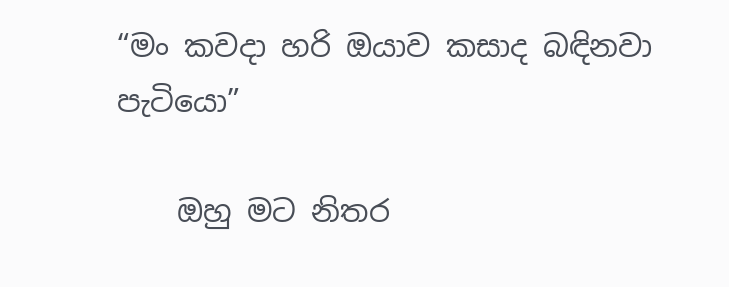“මං කවදා හරි ඔයාව කසාද බඳිනවා පැටියො”

    ඔහු මට නිතර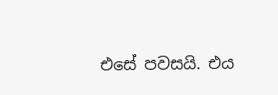එසේ පවසයි. එය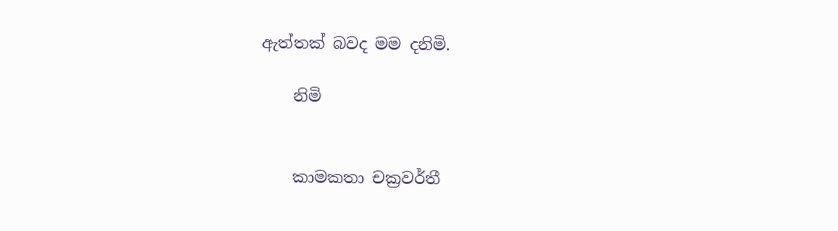ඇත්තක් බවද මම දනිමි.

    නිමි


    කාමකතා චක්‍රවර්තී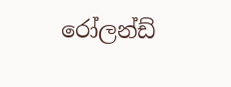රෝලන්ඩ්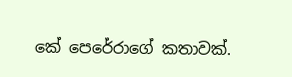කේ පෙරේරාගේ කතාවක්.